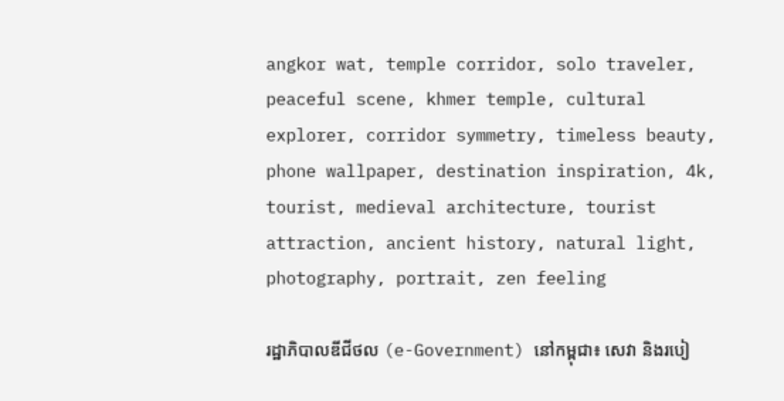angkor wat, temple corridor, solo traveler, peaceful scene, khmer temple, cultural explorer, corridor symmetry, timeless beauty, phone wallpaper, destination inspiration, 4k, tourist, medieval architecture, tourist attraction, ancient history, natural light, photography, portrait, zen feeling

រដ្ឋាភិបាលឌីជីថល (e-Government) នៅកម្ពុជា៖ សេវា និងរបៀ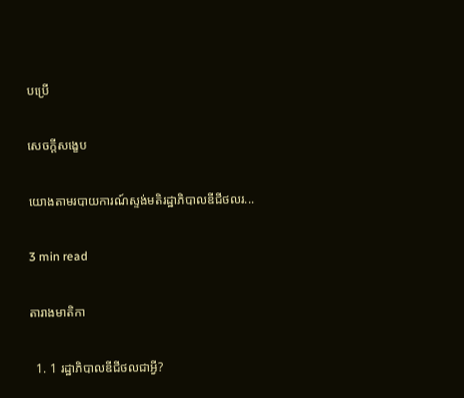បប្រើ

សេចក្តីសង្ខេប

យោងតាមរបាយការណ៍ស្ទង់មតិរដ្ឋាភិបាលឌីជីថលរ...

3 min read

តារាងមាតិកា

  1. 1 រដ្ឋាភិបាលឌីជីថលជាអ្វី?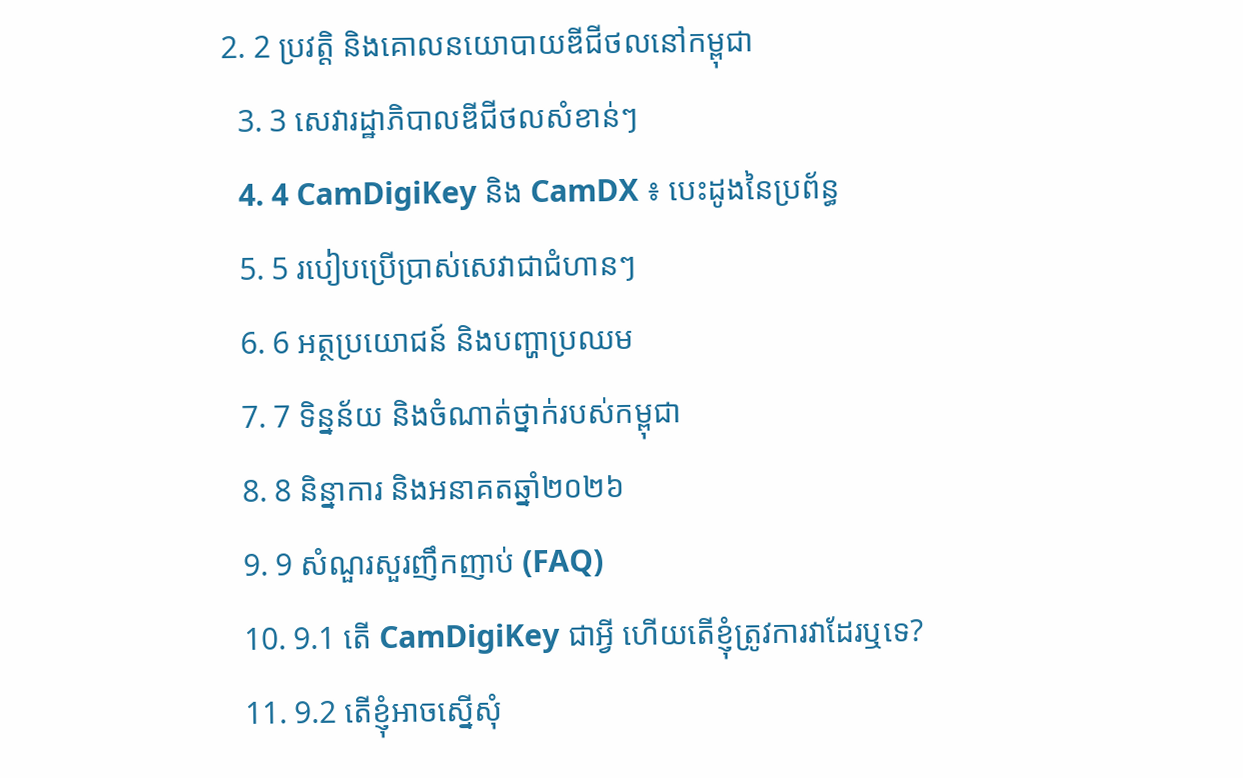2. 2 ប្រវត្តិ និងគោលនយោបាយឌីជីថលនៅកម្ពុជា
  3. 3 សេវារដ្ឋាភិបាលឌីជីថលសំខាន់ៗ
  4. 4 CamDigiKey និង CamDX ៖ បេះដូងនៃប្រព័ន្ធ
  5. 5 របៀបប្រើប្រាស់សេវាជាជំហានៗ
  6. 6 អត្ថប្រយោជន៍ និងបញ្ហាប្រឈម
  7. 7 ទិន្នន័យ និងចំណាត់ថ្នាក់របស់កម្ពុជា
  8. 8 និន្នាការ និងអនាគតឆ្នាំ២០២៦
  9. 9 សំណួរសួរញឹកញាប់ (FAQ)
  10. 9.1 តើ CamDigiKey ជាអ្វី ហើយតើខ្ញុំត្រូវការវាដែរឬទេ?
  11. 9.2 តើខ្ញុំអាចស្នើសុំ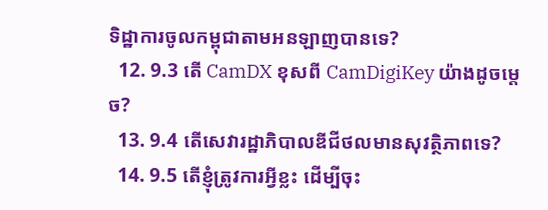ទិដ្ឋាការចូលកម្ពុជាតាមអនឡាញបានទេ?
  12. 9.3 តើ CamDX ខុសពី CamDigiKey យ៉ាងដូចម្តេច?
  13. 9.4 តើសេវារដ្ឋាភិបាលឌីជីថលមានសុវត្ថិភាពទេ?
  14. 9.5 តើខ្ញុំត្រូវការអ្វីខ្លះ ដើម្បីចុះ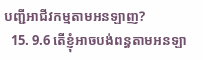បញ្ជីអាជីវកម្មតាមអនឡាញ?
  15. 9.6 តើខ្ញុំអាចបង់ពន្ធតាមអនឡា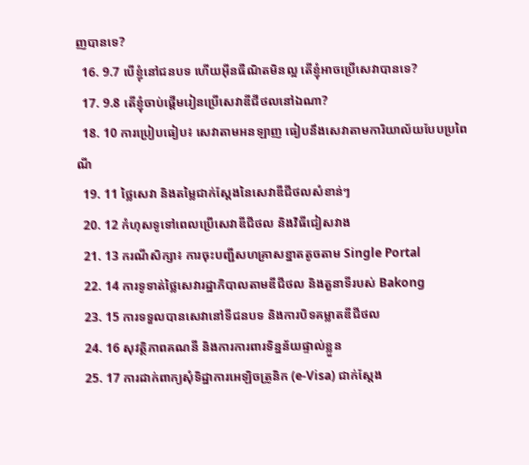ញបានទេ?
  16. 9.7 បើខ្ញុំនៅជនបទ ហើយអ៊ីនធឺណិតមិនល្អ តើខ្ញុំអាចប្រើសេវាបានទេ?
  17. 9.8 តើខ្ញុំចាប់ផ្តើមរៀនប្រើសេវាឌីជីថលនៅឯណា?
  18. 10 ការប្រៀបធៀប៖ សេវាតាមអនឡាញ ធៀបនឹងសេវាតាមការិយាល័យបែបប្រពៃណី
  19. 11 ថ្លៃសេវា និងតម្លៃជាក់ស្តែងនៃសេវាឌីជីថលសំខាន់ៗ
  20. 12 កំហុសទូទៅពេលប្រើសេវាឌីជីថល និងវិធីជៀសវាង
  21. 13 ករណីសិក្សា៖ ការចុះបញ្ជីសហគ្រាសខ្នាតតូចតាម Single Portal
  22. 14 ការទូទាត់ថ្លៃសេវារដ្ឋាភិបាលតាមឌីជីថល និងតួនាទីរបស់ Bakong
  23. 15 ការទទួលបានសេវានៅទីជនបទ និងការបិទគម្លាតឌីជីថល
  24. 16 សុវត្ថិភាពគណនី និងការការពារទិន្នន័យផ្ទាល់ខ្លួន
  25. 17 ការដាក់ពាក្យសុំទិដ្ឋាការអេឡិចត្រូនិក (e-Visa) ជាក់ស្តែង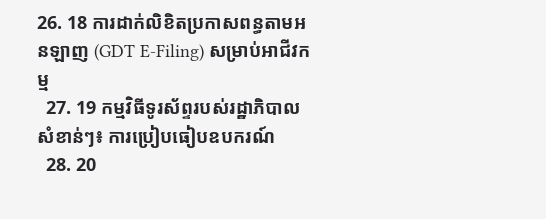26. 18 ការដាក់លិខិតប្រកាសពន្ធតាមអនឡាញ (GDT E-Filing) សម្រាប់អាជីវកម្ម
  27. 19 កម្មវិធីទូរស័ព្ទរបស់រដ្ឋាភិបាលសំខាន់ៗ៖ ការប្រៀបធៀបឧបករណ៍
  28. 20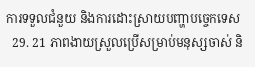ការទទួលជំនួយ និងការដោះស្រាយបញ្ហាបច្ចេកទេស
  29. 21 ភាពងាយស្រួលប្រើសម្រាប់មនុស្សចាស់ និ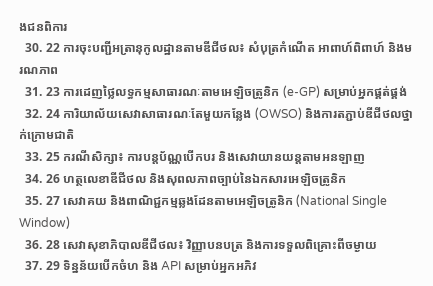ងជនពិការ
  30. 22 ការចុះបញ្ជីអត្រានុកូលដ្ឋានតាមឌីជីថល៖ សំបុត្រកំណើត អាពាហ៍ពិពាហ៍ និងមរណភាព
  31. 23 ការដេញថ្លៃលទ្ធកម្មសាធារណៈតាមអេឡិចត្រូនិក (e-GP) សម្រាប់អ្នកផ្គត់ផ្គង់
  32. 24 ការិយាល័យសេវាសាធារណៈតែមួយកន្លែង (OWSO) និងការតភ្ជាប់ឌីជីថលថ្នាក់ក្រោមជាតិ
  33. 25 ករណីសិក្សា៖ ការបន្តប័ណ្ណបើកបរ និងសេវាយានយន្តតាមអនឡាញ
  34. 26 ហត្ថលេខាឌីជីថល និងសុពលភាពច្បាប់នៃឯកសារអេឡិចត្រូនិក
  35. 27 សេវាគយ និងពាណិជ្ជកម្មឆ្លងដែនតាមអេឡិចត្រូនិក (National Single Window)
  36. 28 សេវាសុខាភិបាលឌីជីថល៖ វិញ្ញាបនបត្រ និងការទទួលពិគ្រោះពីចម្ងាយ
  37. 29 ទិន្នន័យបើកចំហ និង API សម្រាប់អ្នកអភិវ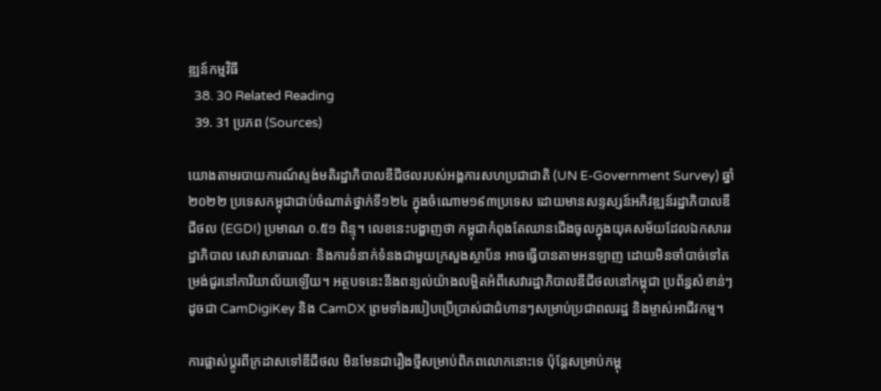ឌ្ឍន៍កម្មវិធី
  38. 30 Related Reading
  39. 31 ប្រភព (Sources)

យោងតាមរបាយការណ៍ស្ទង់មតិរដ្ឋាភិបាលឌីជីថលរបស់អង្គការសហប្រជាជាតិ (UN E-Government Survey) ឆ្នាំ២០២២ ប្រទេសកម្ពុជាជាប់ចំណាត់ថ្នាក់ទី១២៤ ក្នុងចំណោម១៩៣ប្រទេស ដោយមានសន្ទស្សន៍អភិវឌ្ឍន៍រដ្ឋាភិបាលឌីជីថល (EGDI) ប្រមាណ ០.៥១ ពិន្ទុ។ លេខនេះបង្ហាញថា កម្ពុជាកំពុងតែឈានជើងចូលក្នុងយុគសម័យដែលឯកសាររដ្ឋាភិបាល សេវាសាធារណៈ និងការទំនាក់ទំនងជាមួយក្រសួងស្ថាប័ន អាចធ្វើបានតាមអនឡាញ ដោយមិនចាំបាច់ទៅតម្រង់ជួរនៅការិយាល័យឡើយ។ អត្ថបទនេះនឹងពន្យល់យ៉ាងលម្អិតអំពីសេវារដ្ឋាភិបាលឌីជីថលនៅកម្ពុជា ប្រព័ន្ធសំខាន់ៗដូចជា CamDigiKey និង CamDX ព្រមទាំងរបៀបប្រើប្រាស់ជាជំហានៗសម្រាប់ប្រជាពលរដ្ឋ និងម្ចាស់អាជីវកម្ម។

ការផ្លាស់ប្តូរពីក្រដាសទៅឌីជីថល មិនមែនជារឿងថ្មីសម្រាប់ពិភពលោកនោះទេ ប៉ុន្តែសម្រាប់កម្ពុ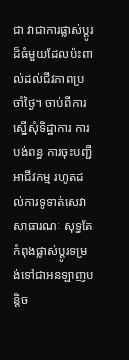ជា វាជាការផ្លាស់ប្តូរដ៏ធំមួយដែលប៉ះពាល់ដល់ជីវភាពប្រចាំថ្ងៃ។ ចាប់ពីការស្នើសុំទិដ្ឋាការ ការបង់ពន្ធ ការចុះបញ្ជីអាជីវកម្ម រហូតដល់ការទូទាត់សេវាសាធារណៈ សុទ្ធតែកំពុងផ្លាស់ប្តូរទម្រង់ទៅជាអនឡាញបន្តិច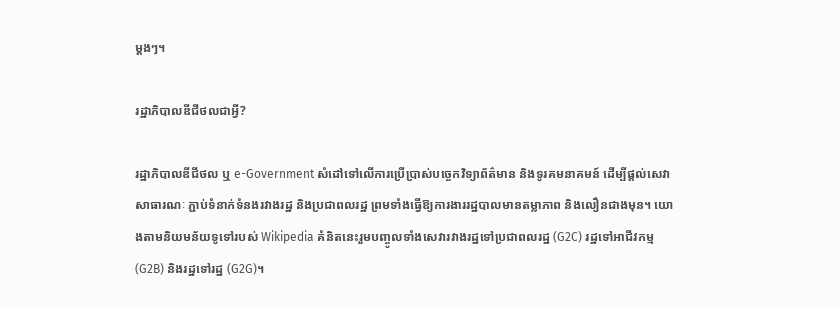ម្តងៗ។

រដ្ឋាភិបាលឌីជីថលជាអ្វី?

រដ្ឋាភិបាលឌីជីថល ឬ e-Government សំដៅទៅលើការប្រើប្រាស់បច្ចេកវិទ្យាព័ត៌មាន និងទូរគមនាគមន៍ ដើម្បីផ្តល់សេវាសាធារណៈ ភ្ជាប់ទំនាក់ទំនងរវាងរដ្ឋ និងប្រជាពលរដ្ឋ ព្រមទាំងធ្វើឱ្យការងាររដ្ឋបាលមានតម្លាភាព និងលឿនជាងមុន។ យោងតាមនិយមន័យទូទៅរបស់ Wikipedia គំនិតនេះរួមបញ្ចូលទាំងសេវារវាងរដ្ឋទៅប្រជាពលរដ្ឋ (G2C) រដ្ឋទៅអាជីវកម្ម (G2B) និងរដ្ឋទៅរដ្ឋ (G2G)។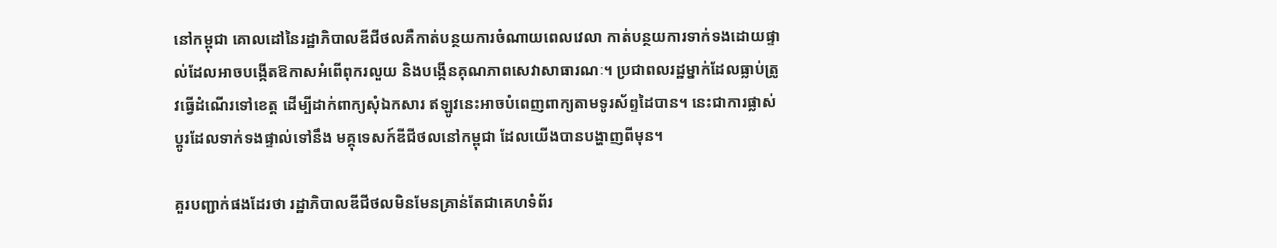នៅកម្ពុជា គោលដៅនៃរដ្ឋាភិបាលឌីជីថលគឺកាត់បន្ថយការចំណាយពេលវេលា កាត់បន្ថយការទាក់ទងដោយផ្ទាល់ដែលអាចបង្កើតឱកាសអំពើពុករលួយ និងបង្កើនគុណភាពសេវាសាធារណៈ។ ប្រជាពលរដ្ឋម្នាក់ដែលធ្លាប់ត្រូវធ្វើដំណើរទៅខេត្ត ដើម្បីដាក់ពាក្យសុំឯកសារ ឥឡូវនេះអាចបំពេញពាក្យតាមទូរស័ព្ទដៃបាន។ នេះជាការផ្លាស់ប្តូរដែលទាក់ទងផ្ទាល់ទៅនឹង មគ្គុទេសក៍ឌីជីថលនៅកម្ពុជា ដែលយើងបានបង្ហាញពីមុន។

គួរបញ្ជាក់ផងដែរថា រដ្ឋាភិបាលឌីជីថលមិនមែនគ្រាន់តែជាគេហទំព័រ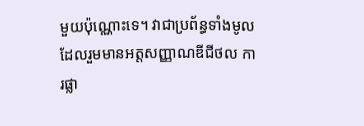មួយប៉ុណ្ណោះទេ។ វាជាប្រព័ន្ធទាំងមូលដែលរួមមានអត្តសញ្ញាណឌីជីថល ការផ្លា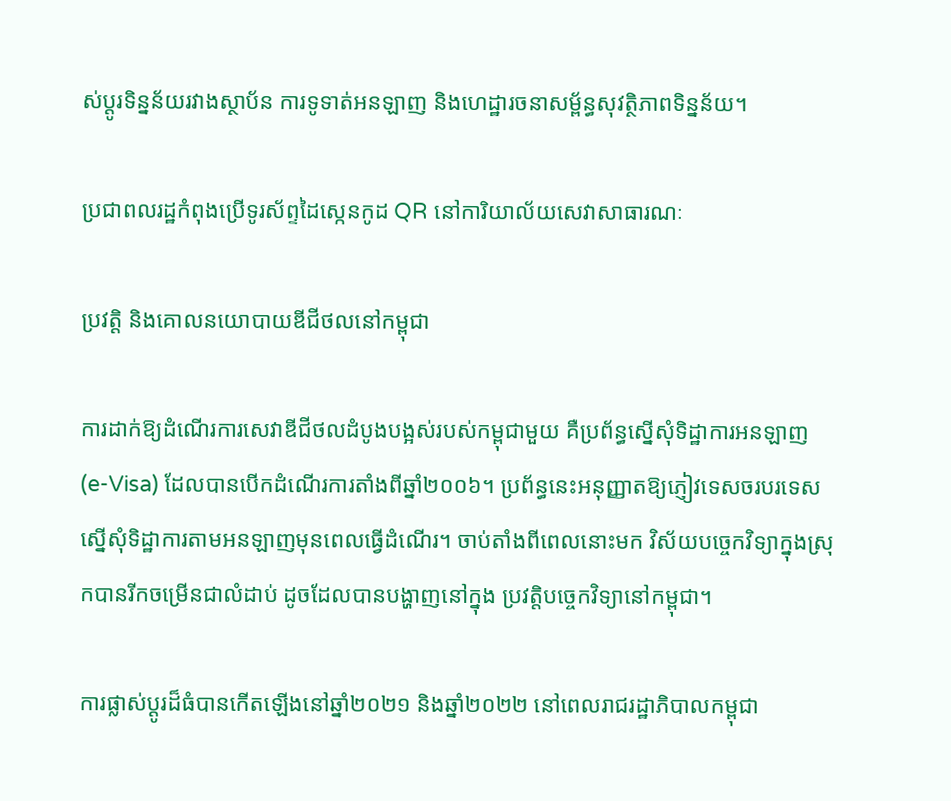ស់ប្តូរទិន្នន័យរវាងស្ថាប័ន ការទូទាត់អនឡាញ និងហេដ្ឋារចនាសម្ព័ន្ធសុវត្ថិភាពទិន្នន័យ។

ប្រជាពលរដ្ឋកំពុងប្រើទូរស័ព្ទដៃស្កេនកូដ QR នៅការិយាល័យសេវាសាធារណៈ

ប្រវត្តិ និងគោលនយោបាយឌីជីថលនៅកម្ពុជា

ការដាក់ឱ្យដំណើរការសេវាឌីជីថលដំបូងបង្អស់របស់កម្ពុជាមួយ គឺប្រព័ន្ធស្នើសុំទិដ្ឋាការអនឡាញ (e-Visa) ដែលបានបើកដំណើរការតាំងពីឆ្នាំ២០០៦។ ប្រព័ន្ធនេះអនុញ្ញាតឱ្យភ្ញៀវទេសចរបរទេសស្នើសុំទិដ្ឋាការតាមអនឡាញមុនពេលធ្វើដំណើរ។ ចាប់តាំងពីពេលនោះមក វិស័យបច្ចេកវិទ្យាក្នុងស្រុកបានរីកចម្រើនជាលំដាប់ ដូចដែលបានបង្ហាញនៅក្នុង ប្រវត្តិបច្ចេកវិទ្យានៅកម្ពុជា។

ការផ្លាស់ប្តូរដ៏ធំបានកើតឡើងនៅឆ្នាំ២០២១ និងឆ្នាំ២០២២ នៅពេលរាជរដ្ឋាភិបាលកម្ពុជា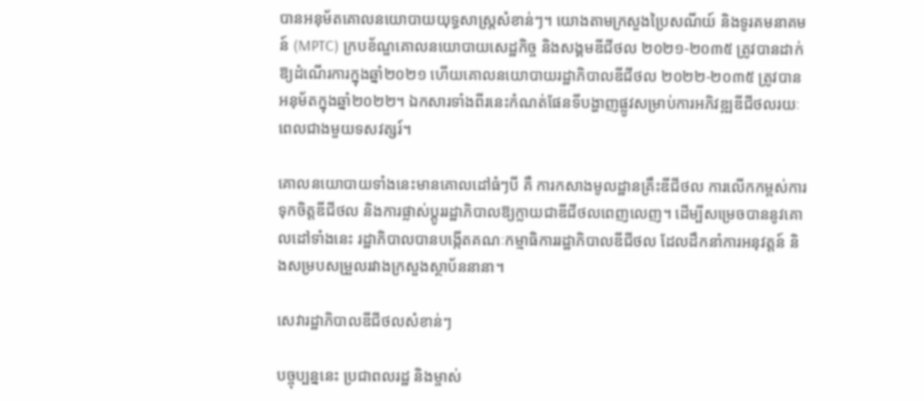បានអនុម័តគោលនយោបាយយុទ្ធសាស្ត្រសំខាន់ៗ។ យោងតាមក្រសួងប្រៃសណីយ៍ និងទូរគមនាគមន៍ (MPTC) ក្របខ័ណ្ឌគោលនយោបាយសេដ្ឋកិច្ច និងសង្គមឌីជីថល ២០២១-២០៣៥ ត្រូវបានដាក់ឱ្យដំណើរការក្នុងឆ្នាំ២០២១ ហើយគោលនយោបាយរដ្ឋាភិបាលឌីជីថល ២០២២-២០៣៥ ត្រូវបានអនុម័តក្នុងឆ្នាំ២០២២។ ឯកសារទាំងពីរនេះកំណត់ផែនទីបង្ហាញផ្លូវសម្រាប់ការអភិវឌ្ឍឌីជីថលរយៈពេលជាងមួយទសវត្សរ៍។

គោលនយោបាយទាំងនេះមានគោលដៅធំៗបី គឺ ការកសាងមូលដ្ឋានគ្រឹះឌីជីថល ការលើកកម្ពស់ការទុកចិត្តឌីជីថល និងការផ្លាស់ប្តូររដ្ឋាភិបាលឱ្យក្លាយជាឌីជីថលពេញលេញ។ ដើម្បីសម្រេចបាននូវគោលដៅទាំងនេះ រដ្ឋាភិបាលបានបង្កើតគណៈកម្មាធិការរដ្ឋាភិបាលឌីជីថល ដែលដឹកនាំការអនុវត្តន៍ និងសម្របសម្រួលរវាងក្រសួងស្ថាប័ននានា។

សេវារដ្ឋាភិបាលឌីជីថលសំខាន់ៗ

បច្ចុប្បន្ននេះ ប្រជាពលរដ្ឋ និងម្ចាស់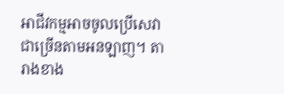អាជីវកម្មអាចចូលប្រើសេវាជាច្រើនតាមអនឡាញ។ តារាងខាង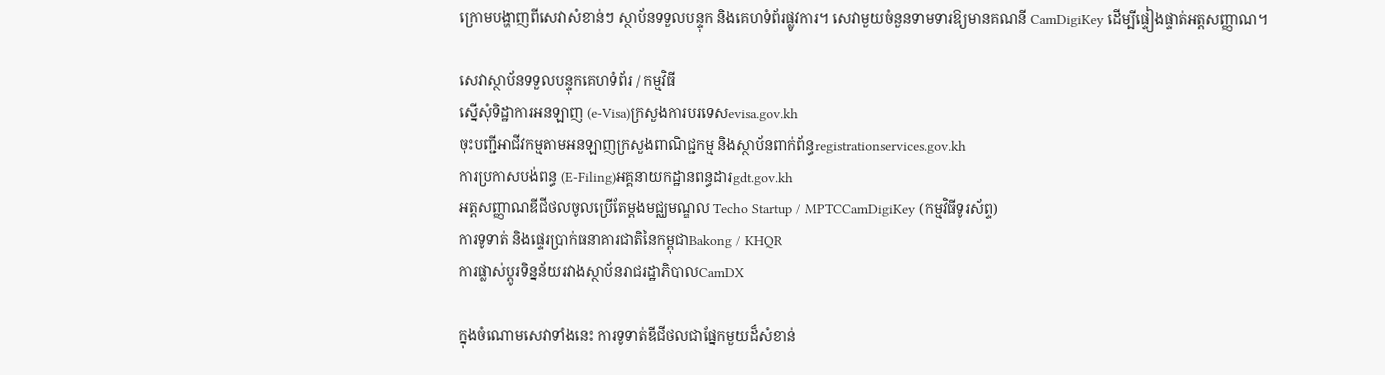ក្រោមបង្ហាញពីសេវាសំខាន់ៗ ស្ថាប័នទទួលបន្ទុក និងគេហទំព័រផ្លូវការ។ សេវាមួយចំនួនទាមទារឱ្យមានគណនី CamDigiKey ដើម្បីផ្ទៀងផ្ទាត់អត្តសញ្ញាណ។

សេវាស្ថាប័នទទួលបន្ទុកគេហទំព័រ / កម្មវិធី
ស្នើសុំទិដ្ឋាការអនឡាញ (e-Visa)ក្រសួងការបរទេសevisa.gov.kh
ចុះបញ្ជីអាជីវកម្មតាមអនឡាញក្រសួងពាណិជ្ជកម្ម និងស្ថាប័នពាក់ព័ន្ធregistrationservices.gov.kh
ការប្រកាសបង់ពន្ធ (E-Filing)អគ្គនាយកដ្ឋានពន្ធដារgdt.gov.kh
អត្តសញ្ញាណឌីជីថលចូលប្រើតែម្តងមជ្ឈមណ្ឌល Techo Startup / MPTCCamDigiKey (កម្មវិធីទូរស័ព្ទ)
ការទូទាត់ និងផ្ទេរប្រាក់ធនាគារជាតិនៃកម្ពុជាBakong / KHQR
ការផ្លាស់ប្តូរទិន្នន័យរវាងស្ថាប័នរាជរដ្ឋាភិបាលCamDX

ក្នុងចំណោមសេវាទាំងនេះ ការទូទាត់ឌីជីថលជាផ្នែកមួយដ៏សំខាន់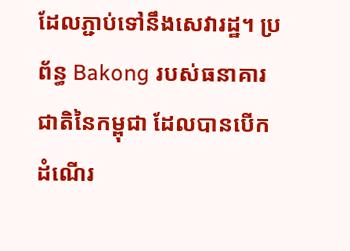ដែលភ្ជាប់ទៅនឹងសេវារដ្ឋ។ ប្រព័ន្ធ Bakong របស់ធនាគារជាតិនៃកម្ពុជា ដែលបានបើកដំណើរ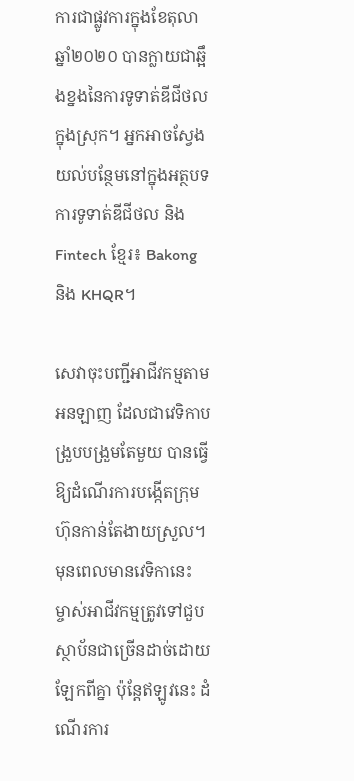ការជាផ្លូវការក្នុងខែតុលា ឆ្នាំ២០២០ បានក្លាយជាឆ្អឹងខ្នងនៃការទូទាត់ឌីជីថលក្នុងស្រុក។ អ្នកអាចស្វែងយល់បន្ថែមនៅក្នុងអត្ថបទ ការទូទាត់ឌីជីថល និង Fintech ខ្មែរ៖ Bakong និង KHQR។

សេវាចុះបញ្ជីអាជីវកម្មតាមអនឡាញ ដែលជាវេទិកាបង្រួបបង្រួមតែមួយ បានធ្វើឱ្យដំណើរការបង្កើតក្រុមហ៊ុនកាន់តែងាយស្រួល។ មុនពេលមានវេទិកានេះ ម្ចាស់អាជីវកម្មត្រូវទៅជួបស្ថាប័នជាច្រើនដាច់ដោយឡែកពីគ្នា ប៉ុន្តែឥឡូវនេះ ដំណើរការ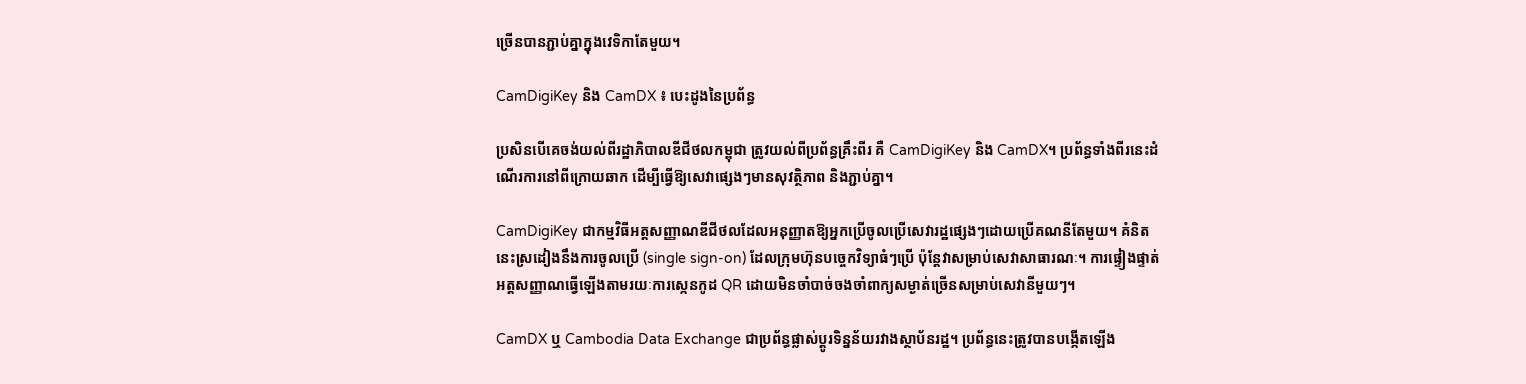ច្រើនបានភ្ជាប់គ្នាក្នុងវេទិកាតែមួយ។

CamDigiKey និង CamDX ៖ បេះដូងនៃប្រព័ន្ធ

ប្រសិនបើគេចង់យល់ពីរដ្ឋាភិបាលឌីជីថលកម្ពុជា ត្រូវយល់ពីប្រព័ន្ធគ្រឹះពីរ គឺ CamDigiKey និង CamDX។ ប្រព័ន្ធទាំងពីរនេះដំណើរការនៅពីក្រោយឆាក ដើម្បីធ្វើឱ្យសេវាផ្សេងៗមានសុវត្ថិភាព និងភ្ជាប់គ្នា។

CamDigiKey ជាកម្មវិធីអត្តសញ្ញាណឌីជីថលដែលអនុញ្ញាតឱ្យអ្នកប្រើចូលប្រើសេវារដ្ឋផ្សេងៗដោយប្រើគណនីតែមួយ។ គំនិតនេះស្រដៀងនឹងការចូលប្រើ (single sign-on) ដែលក្រុមហ៊ុនបច្ចេកវិទ្យាធំៗប្រើ ប៉ុន្តែវាសម្រាប់សេវាសាធារណៈ។ ការផ្ទៀងផ្ទាត់អត្តសញ្ញាណធ្វើឡើងតាមរយៈការស្កេនកូដ QR ដោយមិនចាំបាច់ចងចាំពាក្យសម្ងាត់ច្រើនសម្រាប់សេវានីមួយៗ។

CamDX ឬ Cambodia Data Exchange ជាប្រព័ន្ធផ្លាស់ប្តូរទិន្នន័យរវាងស្ថាប័នរដ្ឋ។ ប្រព័ន្ធនេះត្រូវបានបង្កើតឡើង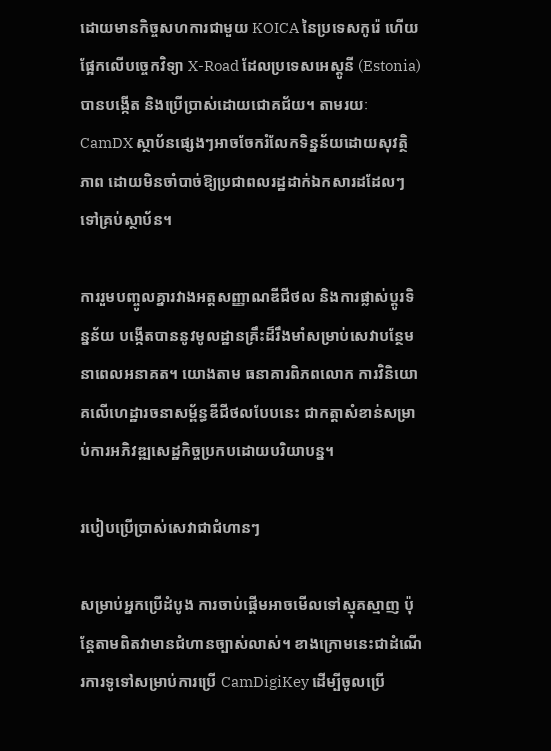ដោយមានកិច្ចសហការជាមួយ KOICA នៃប្រទេសកូរ៉េ ហើយផ្អែកលើបច្ចេកវិទ្យា X-Road ដែលប្រទេសអេស្តូនី (Estonia) បានបង្កើត និងប្រើប្រាស់ដោយជោគជ័យ។ តាមរយៈ CamDX ស្ថាប័នផ្សេងៗអាចចែករំលែកទិន្នន័យដោយសុវត្ថិភាព ដោយមិនចាំបាច់ឱ្យប្រជាពលរដ្ឋដាក់ឯកសារដដែលៗទៅគ្រប់ស្ថាប័ន។

ការរួមបញ្ចូលគ្នារវាងអត្តសញ្ញាណឌីជីថល និងការផ្លាស់ប្តូរទិន្នន័យ បង្កើតបាននូវមូលដ្ឋានគ្រឹះដ៏រឹងមាំសម្រាប់សេវាបន្ថែមនាពេលអនាគត។ យោងតាម ធនាគារពិភពលោក ការវិនិយោគលើហេដ្ឋារចនាសម្ព័ន្ធឌីជីថលបែបនេះ ជាកត្តាសំខាន់សម្រាប់ការអភិវឌ្ឍសេដ្ឋកិច្ចប្រកបដោយបរិយាបន្ន។

របៀបប្រើប្រាស់សេវាជាជំហានៗ

សម្រាប់អ្នកប្រើដំបូង ការចាប់ផ្តើមអាចមើលទៅស្មុគស្មាញ ប៉ុន្តែតាមពិតវាមានជំហានច្បាស់លាស់។ ខាងក្រោមនេះជាដំណើរការទូទៅសម្រាប់ការប្រើ CamDigiKey ដើម្បីចូលប្រើ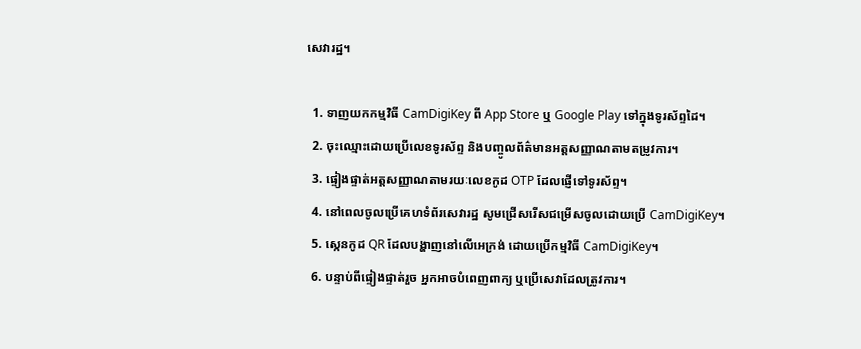សេវារដ្ឋ។

  1. ទាញយកកម្មវិធី CamDigiKey ពី App Store ឬ Google Play ទៅក្នុងទូរស័ព្ទដៃ។
  2. ចុះឈ្មោះដោយប្រើលេខទូរស័ព្ទ និងបញ្ចូលព័ត៌មានអត្តសញ្ញាណតាមតម្រូវការ។
  3. ផ្ទៀងផ្ទាត់អត្តសញ្ញាណតាមរយៈលេខកូដ OTP ដែលផ្ញើទៅទូរស័ព្ទ។
  4. នៅពេលចូលប្រើគេហទំព័រសេវារដ្ឋ សូមជ្រើសរើសជម្រើសចូលដោយប្រើ CamDigiKey។
  5. ស្កេនកូដ QR ដែលបង្ហាញនៅលើអេក្រង់ ដោយប្រើកម្មវិធី CamDigiKey។
  6. បន្ទាប់ពីផ្ទៀងផ្ទាត់រួច អ្នកអាចបំពេញពាក្យ ឬប្រើសេវាដែលត្រូវការ។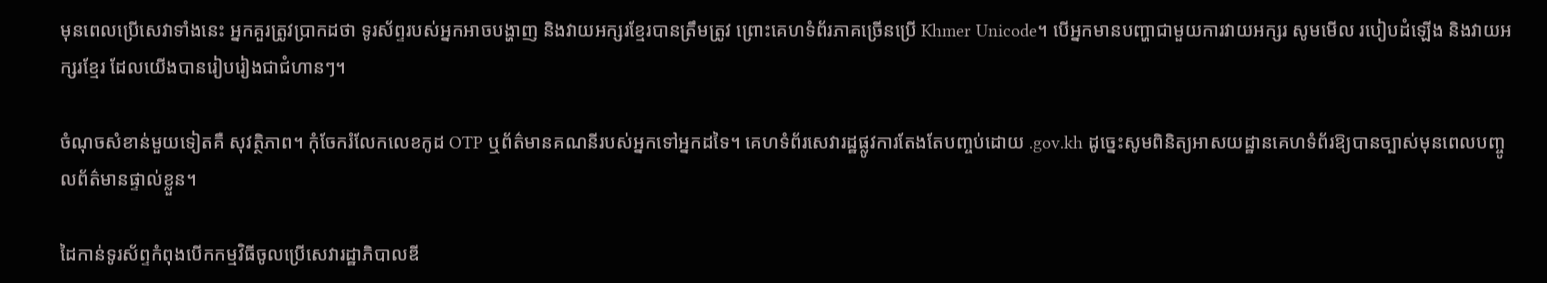មុនពេលប្រើសេវាទាំងនេះ អ្នកគួរត្រូវប្រាកដថា ទូរស័ព្ទរបស់អ្នកអាចបង្ហាញ និងវាយអក្សរខ្មែរបានត្រឹមត្រូវ ព្រោះគេហទំព័រភាគច្រើនប្រើ Khmer Unicode។ បើអ្នកមានបញ្ហាជាមួយការវាយអក្សរ សូមមើល របៀបដំឡើង និងវាយអក្សរខ្មែរ ដែលយើងបានរៀបរៀងជាជំហានៗ។

ចំណុចសំខាន់មួយទៀតគឺ សុវត្ថិភាព។ កុំចែករំលែកលេខកូដ OTP ឬព័ត៌មានគណនីរបស់អ្នកទៅអ្នកដទៃ។ គេហទំព័រសេវារដ្ឋផ្លូវការតែងតែបញ្ចប់ដោយ .gov.kh ដូច្នេះសូមពិនិត្យអាសយដ្ឋានគេហទំព័រឱ្យបានច្បាស់មុនពេលបញ្ចូលព័ត៌មានផ្ទាល់ខ្លួន។

ដៃកាន់ទូរស័ព្ទកំពុងបើកកម្មវិធីចូលប្រើសេវារដ្ឋាភិបាលឌី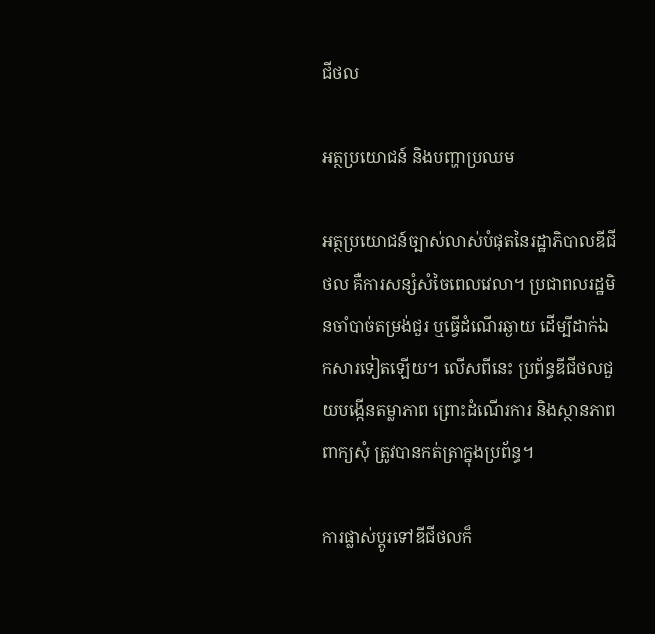ជីថល

អត្ថប្រយោជន៍ និងបញ្ហាប្រឈម

អត្ថប្រយោជន៍ច្បាស់លាស់បំផុតនៃរដ្ឋាភិបាលឌីជីថល គឺការសន្សំសំចៃពេលវេលា។ ប្រជាពលរដ្ឋមិនចាំបាច់តម្រង់ជួរ ឬធ្វើដំណើរឆ្ងាយ ដើម្បីដាក់ឯកសារទៀតឡើយ។ លើសពីនេះ ប្រព័ន្ធឌីជីថលជួយបង្កើនតម្លាភាព ព្រោះដំណើរការ និងស្ថានភាពពាក្យសុំ ត្រូវបានកត់ត្រាក្នុងប្រព័ន្ធ។

ការផ្លាស់ប្តូរទៅឌីជីថលក៏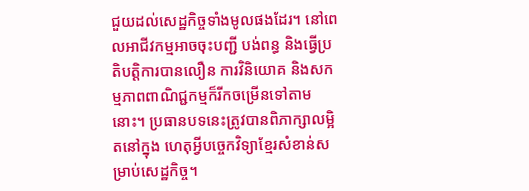ជួយដល់សេដ្ឋកិច្ចទាំងមូលផងដែរ។ នៅពេលអាជីវកម្មអាចចុះបញ្ជី បង់ពន្ធ និងធ្វើប្រតិបត្តិការបានលឿន ការវិនិយោគ និងសកម្មភាពពាណិជ្ជកម្មក៏រីកចម្រើនទៅតាមនោះ។ ប្រធានបទនេះត្រូវបានពិភាក្សាលម្អិតនៅក្នុង ហេតុអ្វីបច្ចេកវិទ្យាខ្មែរសំខាន់សម្រាប់សេដ្ឋកិច្ច។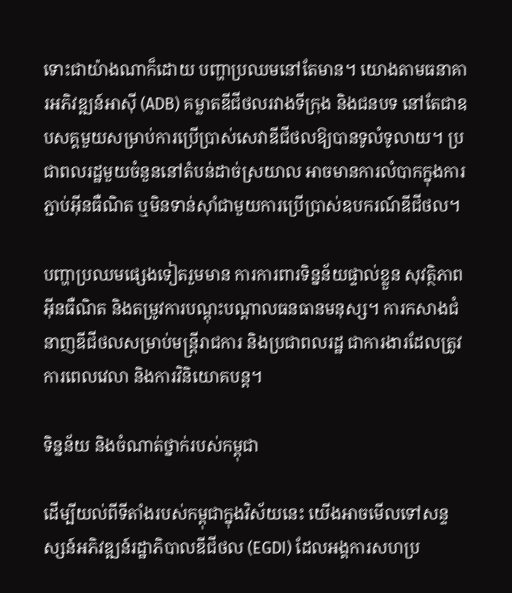ទោះជាយ៉ាងណាក៏ដោយ បញ្ហាប្រឈមនៅតែមាន។ យោងតាមធនាគារអភិវឌ្ឍន៍អាស៊ី (ADB) គម្លាតឌីជីថលរវាងទីក្រុង និងជនបទ នៅតែជាឧបសគ្គមួយសម្រាប់ការប្រើប្រាស់សេវាឌីជីថលឱ្យបានទូលំទូលាយ។ ប្រជាពលរដ្ឋមួយចំនួននៅតំបន់ដាច់ស្រយាល អាចមានការលំបាកក្នុងការភ្ជាប់អ៊ីនធឺណិត ឬមិនទាន់ស៊ាំជាមួយការប្រើប្រាស់ឧបករណ៍ឌីជីថល។

បញ្ហាប្រឈមផ្សេងទៀតរួមមាន ការការពារទិន្នន័យផ្ទាល់ខ្លួន សុវត្ថិភាពអ៊ីនធឺណិត និងតម្រូវការបណ្តុះបណ្តាលធនធានមនុស្ស។ ការកសាងជំនាញឌីជីថលសម្រាប់មន្ត្រីរាជការ និងប្រជាពលរដ្ឋ ជាការងារដែលត្រូវការពេលវេលា និងការវិនិយោគបន្ត។

ទិន្នន័យ និងចំណាត់ថ្នាក់របស់កម្ពុជា

ដើម្បីយល់ពីទីតាំងរបស់កម្ពុជាក្នុងវិស័យនេះ យើងអាចមើលទៅសន្ទស្សន៍អភិវឌ្ឍន៍រដ្ឋាភិបាលឌីជីថល (EGDI) ដែលអង្គការសហប្រ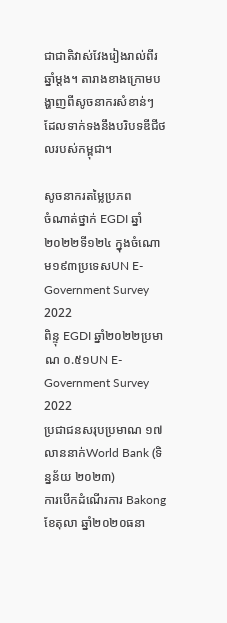ជាជាតិវាស់វែងរៀងរាល់ពីរឆ្នាំម្តង។ តារាងខាងក្រោមបង្ហាញពីសូចនាករសំខាន់ៗ ដែលទាក់ទងនឹងបរិបទឌីជីថលរបស់កម្ពុជា។

សូចនាករតម្លៃប្រភព
ចំណាត់ថ្នាក់ EGDI ឆ្នាំ២០២២ទី១២៤ ក្នុងចំណោម១៩៣ប្រទេសUN E-Government Survey 2022
ពិន្ទុ EGDI ឆ្នាំ២០២២ប្រមាណ ០.៥១UN E-Government Survey 2022
ប្រជាជនសរុបប្រមាណ ១៧ លាននាក់World Bank (ទិន្នន័យ ២០២៣)
ការបើកដំណើរការ Bakongខែតុលា ឆ្នាំ២០២០ធនា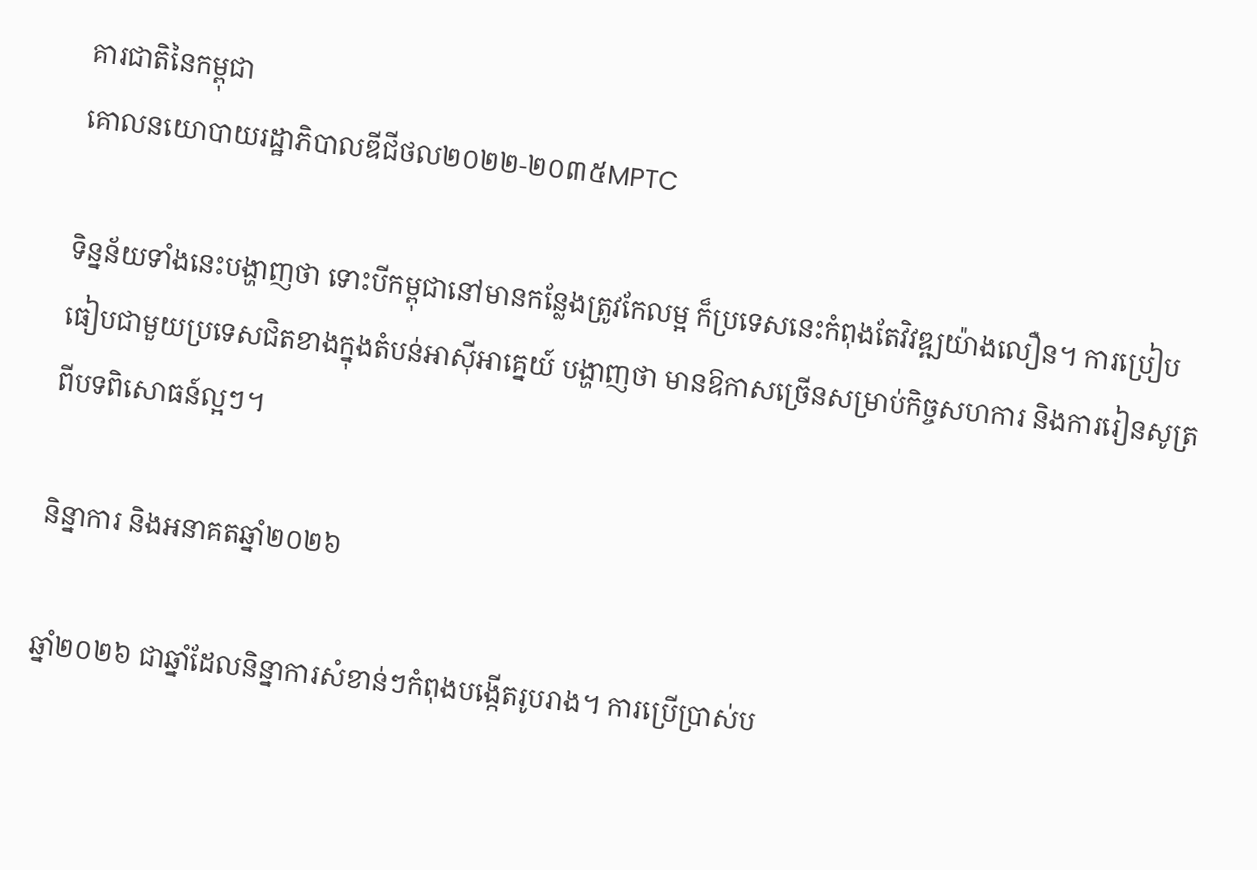គារជាតិនៃកម្ពុជា
គោលនយោបាយរដ្ឋាភិបាលឌីជីថល២០២២-២០៣៥MPTC

ទិន្នន័យទាំងនេះបង្ហាញថា ទោះបីកម្ពុជានៅមានកន្លែងត្រូវកែលម្អ ក៏ប្រទេសនេះកំពុងតែវិវឌ្ឍយ៉ាងលឿន។ ការប្រៀបធៀបជាមួយប្រទេសជិតខាងក្នុងតំបន់អាស៊ីអាគ្នេយ៍ បង្ហាញថា មានឱកាសច្រើនសម្រាប់កិច្ចសហការ និងការរៀនសូត្រពីបទពិសោធន៍ល្អៗ។

និន្នាការ និងអនាគតឆ្នាំ២០២៦

ឆ្នាំ២០២៦ ជាឆ្នាំដែលនិន្នាការសំខាន់ៗកំពុងបង្កើតរូបរាង។ ការប្រើប្រាស់ប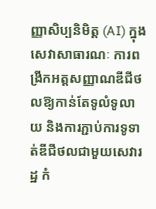ញ្ញាសិប្បនិមិត្ត (AI) ក្នុងសេវាសាធារណៈ ការពង្រីកអត្តសញ្ញាណឌីជីថលឱ្យកាន់តែទូលំទូលាយ និងការភ្ជាប់ការទូទាត់ឌីជីថលជាមួយសេវារដ្ឋ កំ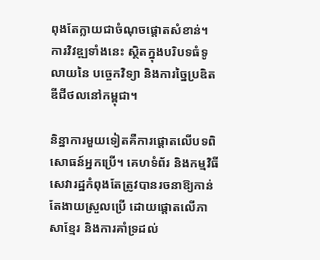ពុងតែក្លាយជាចំណុចផ្តោតសំខាន់។ ការវិវឌ្ឍទាំងនេះ ស្ថិតក្នុងបរិបទធំទូលាយនៃ បច្ចេកវិទ្យា និងការច្នៃប្រឌិតឌីជីថលនៅកម្ពុជា។

និន្នាការមួយទៀតគឺការផ្តោតលើបទពិសោធន៍អ្នកប្រើ។ គេហទំព័រ និងកម្មវិធីសេវារដ្ឋកំពុងតែត្រូវបានរចនាឱ្យកាន់តែងាយស្រួលប្រើ ដោយផ្តោតលើភាសាខ្មែរ និងការគាំទ្រដល់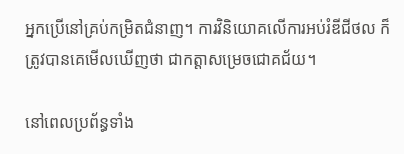អ្នកប្រើនៅគ្រប់កម្រិតជំនាញ។ ការវិនិយោគលើការអប់រំឌីជីថល ក៏ត្រូវបានគេមើលឃើញថា ជាកត្តាសម្រេចជោគជ័យ។

នៅពេលប្រព័ន្ធទាំង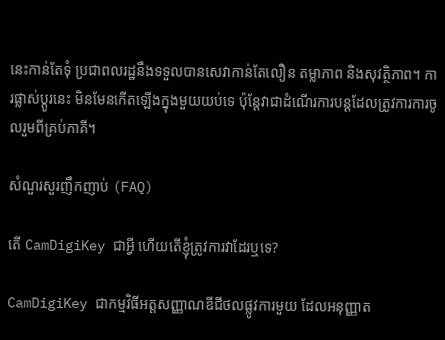នេះកាន់តែទុំ ប្រជាពលរដ្ឋនឹងទទួលបានសេវាកាន់តែលឿន តម្លាភាព និងសុវត្ថិភាព។ ការផ្លាស់ប្តូរនេះ មិនមែនកើតឡើងក្នុងមួយយប់ទេ ប៉ុន្តែវាជាដំណើរការបន្តដែលត្រូវការការចូលរួមពីគ្រប់ភាគី។

សំណួរសួរញឹកញាប់ (FAQ)

តើ CamDigiKey ជាអ្វី ហើយតើខ្ញុំត្រូវការវាដែរឬទេ?

CamDigiKey ជាកម្មវិធីអត្តសញ្ញាណឌីជីថលផ្លូវការមួយ ដែលអនុញ្ញាត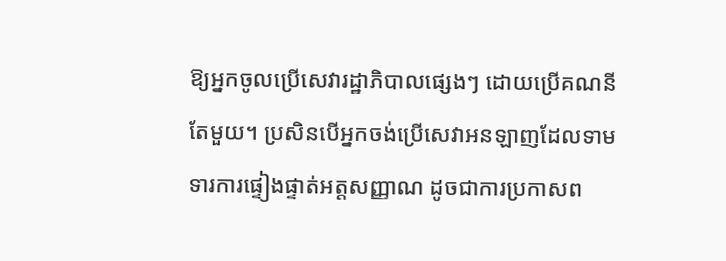ឱ្យអ្នកចូលប្រើសេវារដ្ឋាភិបាលផ្សេងៗ ដោយប្រើគណនីតែមួយ។ ប្រសិនបើអ្នកចង់ប្រើសេវាអនឡាញដែលទាមទារការផ្ទៀងផ្ទាត់អត្តសញ្ញាណ ដូចជាការប្រកាសព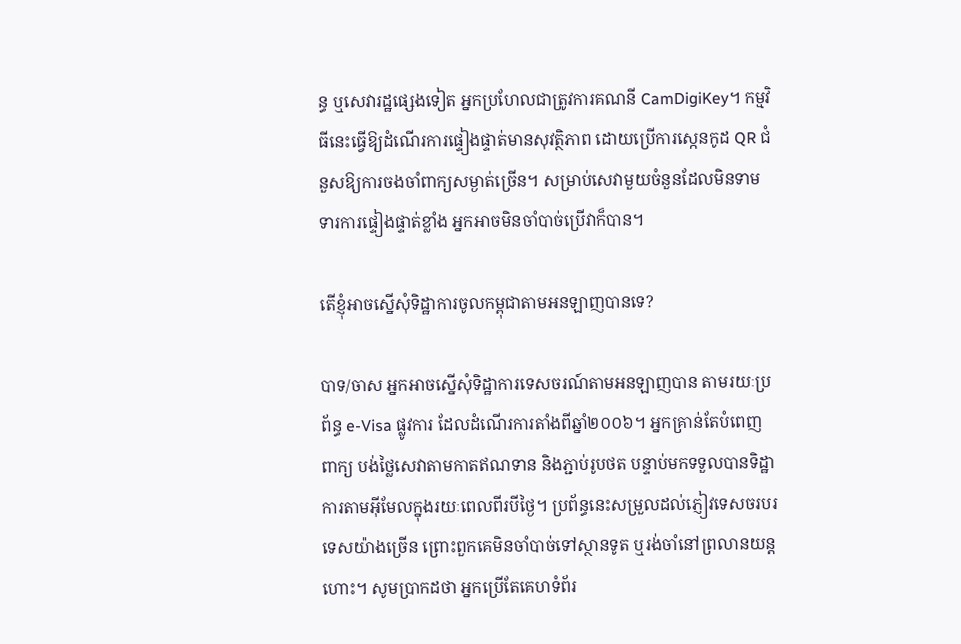ន្ធ ឬសេវារដ្ឋផ្សេងទៀត អ្នកប្រហែលជាត្រូវការគណនី CamDigiKey។ កម្មវិធីនេះធ្វើឱ្យដំណើរការផ្ទៀងផ្ទាត់មានសុវត្ថិភាព ដោយប្រើការស្កេនកូដ QR ជំនួសឱ្យការចងចាំពាក្យសម្ងាត់ច្រើន។ សម្រាប់សេវាមួយចំនួនដែលមិនទាមទារការផ្ទៀងផ្ទាត់ខ្លាំង អ្នកអាចមិនចាំបាច់ប្រើវាក៏បាន។

តើខ្ញុំអាចស្នើសុំទិដ្ឋាការចូលកម្ពុជាតាមអនឡាញបានទេ?

បាទ/ចាស អ្នកអាចស្នើសុំទិដ្ឋាការទេសចរណ៍តាមអនឡាញបាន តាមរយៈប្រព័ន្ធ e-Visa ផ្លូវការ ដែលដំណើរការតាំងពីឆ្នាំ២០០៦។ អ្នកគ្រាន់តែបំពេញពាក្យ បង់ថ្លៃសេវាតាមកាតឥណទាន និងភ្ជាប់រូបថត បន្ទាប់មកទទួលបានទិដ្ឋាការតាមអ៊ីមែលក្នុងរយៈពេលពីរបីថ្ងៃ។ ប្រព័ន្ធនេះសម្រួលដល់ភ្ញៀវទេសចរបរទេសយ៉ាងច្រើន ព្រោះពួកគេមិនចាំបាច់ទៅស្ថានទូត ឬរង់ចាំនៅព្រលានយន្តហោះ។ សូមប្រាកដថា អ្នកប្រើតែគេហទំព័រ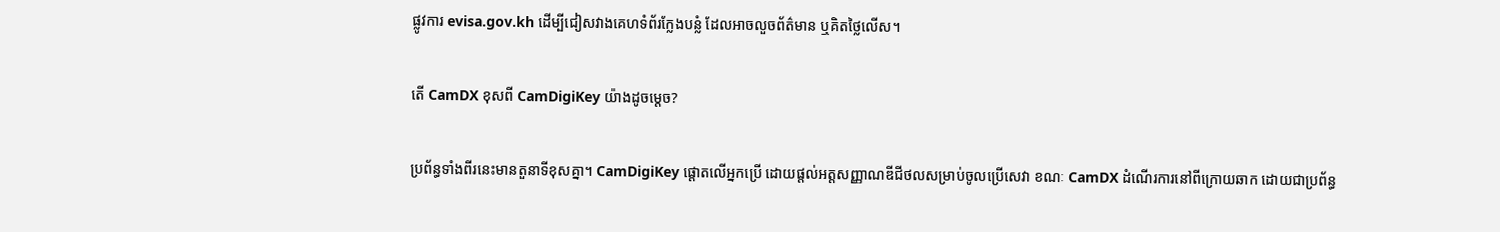ផ្លូវការ evisa.gov.kh ដើម្បីជៀសវាងគេហទំព័រក្លែងបន្លំ ដែលអាចលួចព័ត៌មាន ឬគិតថ្លៃលើស។

តើ CamDX ខុសពី CamDigiKey យ៉ាងដូចម្តេច?

ប្រព័ន្ធទាំងពីរនេះមានតួនាទីខុសគ្នា។ CamDigiKey ផ្តោតលើអ្នកប្រើ ដោយផ្តល់អត្តសញ្ញាណឌីជីថលសម្រាប់ចូលប្រើសេវា ខណៈ CamDX ដំណើរការនៅពីក្រោយឆាក ដោយជាប្រព័ន្ធ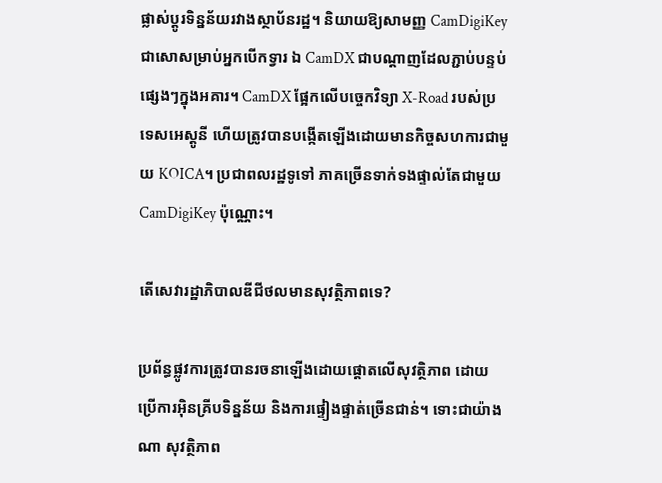ផ្លាស់ប្តូរទិន្នន័យរវាងស្ថាប័នរដ្ឋ។ និយាយឱ្យសាមញ្ញ CamDigiKey ជាសោសម្រាប់អ្នកបើកទ្វារ ឯ CamDX ជាបណ្តាញដែលភ្ជាប់បន្ទប់ផ្សេងៗក្នុងអគារ។ CamDX ផ្អែកលើបច្ចេកវិទ្យា X-Road របស់ប្រទេសអេស្តូនី ហើយត្រូវបានបង្កើតឡើងដោយមានកិច្ចសហការជាមួយ KOICA។ ប្រជាពលរដ្ឋទូទៅ ភាគច្រើនទាក់ទងផ្ទាល់តែជាមួយ CamDigiKey ប៉ុណ្ណោះ។

តើសេវារដ្ឋាភិបាលឌីជីថលមានសុវត្ថិភាពទេ?

ប្រព័ន្ធផ្លូវការត្រូវបានរចនាឡើងដោយផ្តោតលើសុវត្ថិភាព ដោយប្រើការអ៊ិនគ្រីបទិន្នន័យ និងការផ្ទៀងផ្ទាត់ច្រើនជាន់។ ទោះជាយ៉ាងណា សុវត្ថិភាព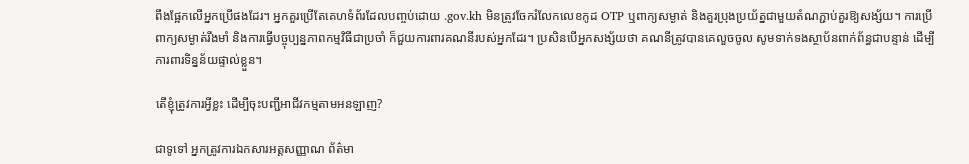ពឹងផ្អែកលើអ្នកប្រើផងដែរ។ អ្នកគួរប្រើតែគេហទំព័រដែលបញ្ចប់ដោយ .gov.kh មិនត្រូវចែករំលែកលេខកូដ OTP ឬពាក្យសម្ងាត់ និងគួរប្រុងប្រយ័ត្នជាមួយតំណភ្ជាប់គួរឱ្យសង្ស័យ។ ការប្រើពាក្យសម្ងាត់រឹងមាំ និងការធ្វើបច្ចុប្បន្នភាពកម្មវិធីជាប្រចាំ ក៏ជួយការពារគណនីរបស់អ្នកដែរ។ ប្រសិនបើអ្នកសង្ស័យថា គណនីត្រូវបានគេលួចចូល សូមទាក់ទងស្ថាប័នពាក់ព័ន្ធជាបន្ទាន់ ដើម្បីការពារទិន្នន័យផ្ទាល់ខ្លួន។

តើខ្ញុំត្រូវការអ្វីខ្លះ ដើម្បីចុះបញ្ជីអាជីវកម្មតាមអនឡាញ?

ជាទូទៅ អ្នកត្រូវការឯកសារអត្តសញ្ញាណ ព័ត៌មា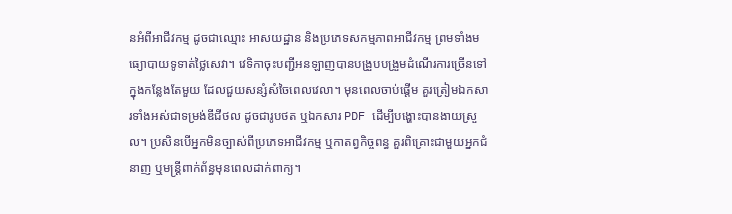នអំពីអាជីវកម្ម ដូចជាឈ្មោះ អាសយដ្ឋាន និងប្រភេទសកម្មភាពអាជីវកម្ម ព្រមទាំងមធ្យោបាយទូទាត់ថ្លៃសេវា។ វេទិកាចុះបញ្ជីអនឡាញបានបង្រួបបង្រួមដំណើរការច្រើនទៅក្នុងកន្លែងតែមួយ ដែលជួយសន្សំសំចៃពេលវេលា។ មុនពេលចាប់ផ្តើម គួរត្រៀមឯកសារទាំងអស់ជាទម្រង់ឌីជីថល ដូចជារូបថត ឬឯកសារ PDF ដើម្បីបង្ហោះបានងាយស្រួល។ ប្រសិនបើអ្នកមិនច្បាស់ពីប្រភេទអាជីវកម្ម ឬកាតព្វកិច្ចពន្ធ គួរពិគ្រោះជាមួយអ្នកជំនាញ ឬមន្ត្រីពាក់ព័ន្ធមុនពេលដាក់ពាក្យ។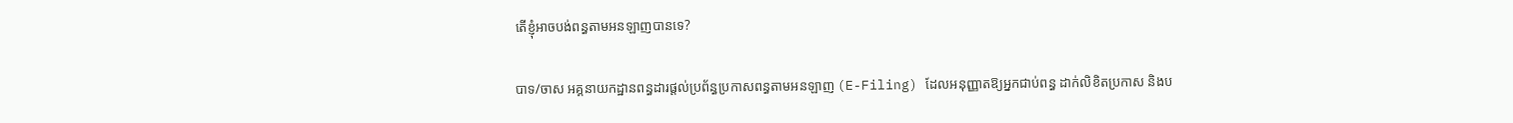តើខ្ញុំអាចបង់ពន្ធតាមអនឡាញបានទេ?

បាទ/ចាស អគ្គនាយកដ្ឋានពន្ធដារផ្តល់ប្រព័ន្ធប្រកាសពន្ធតាមអនឡាញ (E-Filing) ដែលអនុញ្ញាតឱ្យអ្នកជាប់ពន្ធ ដាក់លិខិតប្រកាស និងប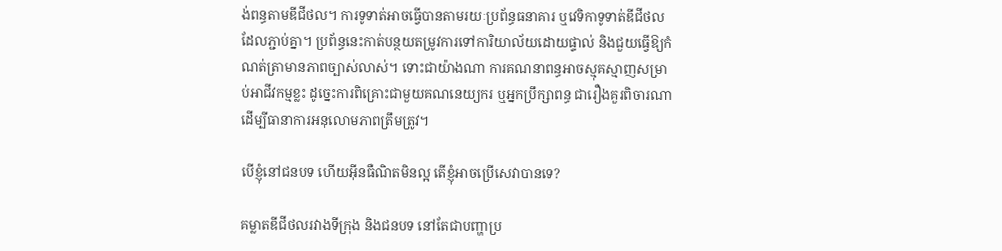ង់ពន្ធតាមឌីជីថល។ ការទូទាត់អាចធ្វើបានតាមរយៈប្រព័ន្ធធនាគារ ឬវេទិកាទូទាត់ឌីជីថលដែលភ្ជាប់គ្នា។ ប្រព័ន្ធនេះកាត់បន្ថយតម្រូវការទៅការិយាល័យដោយផ្ទាល់ និងជួយធ្វើឱ្យកំណត់ត្រាមានភាពច្បាស់លាស់។ ទោះជាយ៉ាងណា ការគណនាពន្ធអាចស្មុគស្មាញសម្រាប់អាជីវកម្មខ្លះ ដូច្នេះការពិគ្រោះជាមួយគណនេយ្យករ ឬអ្នកប្រឹក្សាពន្ធ ជារឿងគួរពិចារណា ដើម្បីធានាការអនុលោមភាពត្រឹមត្រូវ។

បើខ្ញុំនៅជនបទ ហើយអ៊ីនធឺណិតមិនល្អ តើខ្ញុំអាចប្រើសេវាបានទេ?

គម្លាតឌីជីថលរវាងទីក្រុង និងជនបទ នៅតែជាបញ្ហាប្រ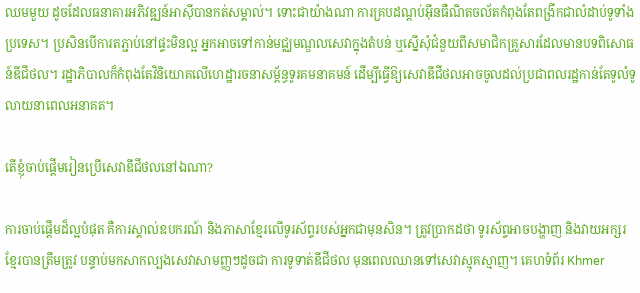ឈមមួយ ដូចដែលធនាគារអភិវឌ្ឍន៍អាស៊ីបានកត់សម្គាល់។ ទោះជាយ៉ាងណា ការគ្របដណ្តប់អ៊ីនធឺណិតចល័តកំពុងតែពង្រីកជាលំដាប់ទូទាំងប្រទេស។ ប្រសិនបើការតភ្ជាប់នៅផ្ទះមិនល្អ អ្នកអាចទៅកាន់មជ្ឈមណ្ឌលសេវាក្នុងតំបន់ ឬស្នើសុំជំនួយពីសមាជិកគ្រួសារដែលមានបទពិសោធន៍ឌីជីថល។ រដ្ឋាភិបាលក៏កំពុងតែវិនិយោគលើហេដ្ឋារចនាសម្ព័ន្ធទូរគមនាគមន៍ ដើម្បីធ្វើឱ្យសេវាឌីជីថលអាចចូលដល់ប្រជាពលរដ្ឋកាន់តែទូលំទូលាយនាពេលអនាគត។

តើខ្ញុំចាប់ផ្តើមរៀនប្រើសេវាឌីជីថលនៅឯណា?

ការចាប់ផ្តើមដ៏ល្អបំផុត គឺការស្គាល់ឧបករណ៍ និងភាសាខ្មែរលើទូរស័ព្ទរបស់អ្នកជាមុនសិន។ ត្រូវប្រាកដថា ទូរស័ព្ទអាចបង្ហាញ និងវាយអក្សរខ្មែរបានត្រឹមត្រូវ បន្ទាប់មកសាកល្បងសេវាសាមញ្ញៗដូចជា ការទូទាត់ឌីជីថល មុនពេលឈានទៅសេវាស្មុគស្មាញ។ គេហទំព័រ Khmer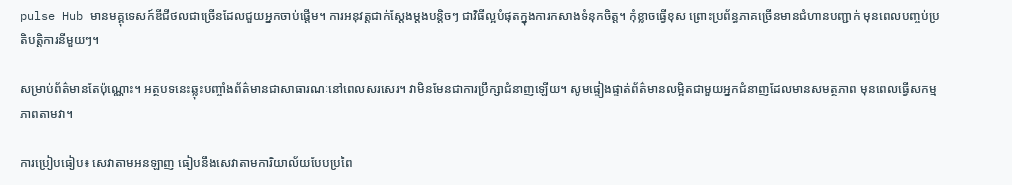pulse Hub មានមគ្គុទេសក៍ឌីជីថលជាច្រើនដែលជួយអ្នកចាប់ផ្តើម។ ការអនុវត្តជាក់ស្តែងម្តងបន្តិចៗ ជាវិធីល្អបំផុតក្នុងការកសាងទំនុកចិត្ត។ កុំខ្លាចធ្វើខុស ព្រោះប្រព័ន្ធភាគច្រើនមានជំហានបញ្ជាក់ មុនពេលបញ្ចប់ប្រតិបត្តិការនីមួយៗ។

សម្រាប់ព័ត៌មានតែប៉ុណ្ណោះ។ អត្ថបទនេះឆ្លុះបញ្ចាំងព័ត៌មានជាសាធារណៈនៅពេលសរសេរ។ វាមិនមែនជាការប្រឹក្សាជំនាញឡើយ។ សូមផ្ទៀងផ្ទាត់ព័ត៌មានលម្អិតជាមួយអ្នកជំនាញដែលមានសមត្ថភាព មុនពេលធ្វើសកម្មភាពតាមវា។

ការប្រៀបធៀប៖ សេវាតាមអនឡាញ ធៀបនឹងសេវាតាមការិយាល័យបែបប្រពៃ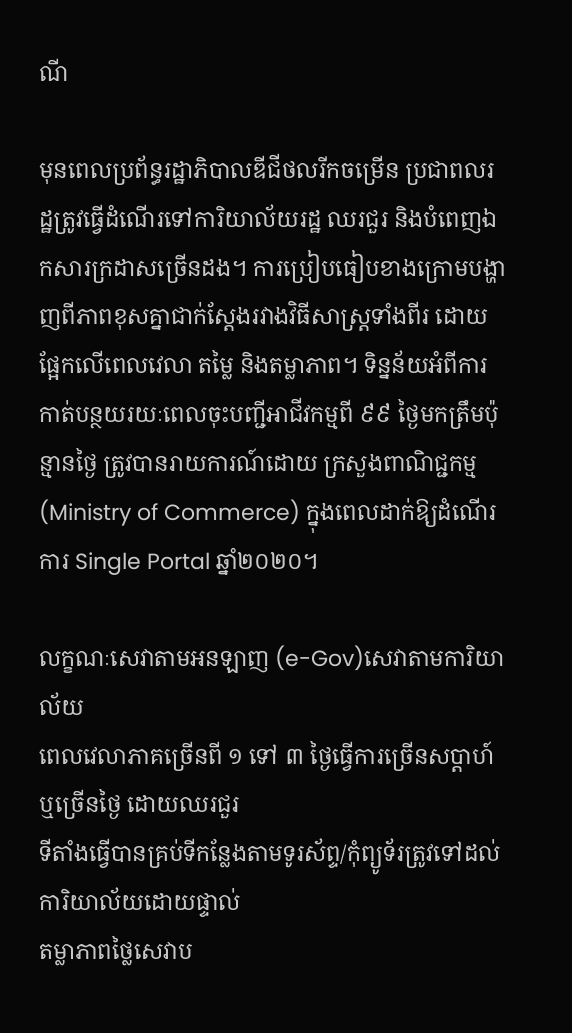ណី

មុនពេលប្រព័ន្ធរដ្ឋាភិបាលឌីជីថលរីកចម្រើន ប្រជាពលរដ្ឋត្រូវធ្វើដំណើរទៅការិយាល័យរដ្ឋ ឈរជួរ និងបំពេញឯកសារក្រដាសច្រើនដង។ ការប្រៀបធៀបខាងក្រោមបង្ហាញពីភាពខុសគ្នាជាក់ស្តែងរវាងវិធីសាស្ត្រទាំងពីរ ដោយផ្អែកលើពេលវេលា តម្លៃ និងតម្លាភាព។ ទិន្នន័យអំពីការកាត់បន្ថយរយៈពេលចុះបញ្ជីអាជីវកម្មពី ៩៩ ថ្ងៃមកត្រឹមប៉ុន្មានថ្ងៃ ត្រូវបានរាយការណ៍ដោយ ក្រសួងពាណិជ្ជកម្ម (Ministry of Commerce) ក្នុងពេលដាក់ឱ្យដំណើរការ Single Portal ឆ្នាំ២០២០។

លក្ខណៈសេវាតាមអនឡាញ (e-Gov)សេវាតាមការិយាល័យ
ពេលវេលាភាគច្រើនពី ១ ទៅ ៣ ថ្ងៃធ្វើការច្រើនសប្តាហ៍ ឬច្រើនថ្ងៃ ដោយឈរជួរ
ទីតាំងធ្វើបានគ្រប់ទីកន្លែងតាមទូរស័ព្ទ/កុំព្យូទ័រត្រូវទៅដល់ការិយាល័យដោយផ្ទាល់
តម្លាភាពថ្លៃសេវាប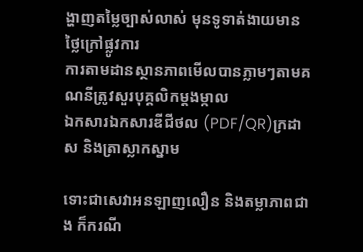ង្ហាញតម្លៃច្បាស់លាស់ មុនទូទាត់ងាយមានថ្លៃក្រៅផ្លូវការ
ការតាមដានស្ថានភាពមើលបានភ្លាមៗតាមគណនីត្រូវសួរបុគ្គលិកម្តងម្កាល
ឯកសារឯកសារឌីជីថល (PDF/QR)ក្រដាស និងត្រាស្លាកស្នាម

ទោះជាសេវាអនឡាញលឿន និងតម្លាភាពជាង ក៏ករណី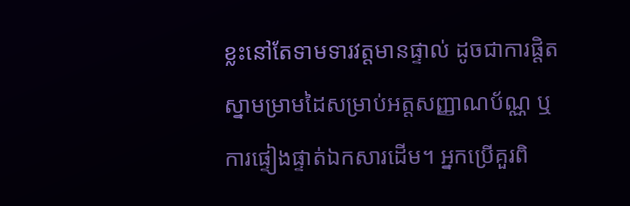ខ្លះនៅតែទាមទារវត្តមានផ្ទាល់ ដូចជាការផ្តិតស្នាមម្រាមដៃសម្រាប់អត្តសញ្ញាណប័ណ្ណ ឬការផ្ទៀងផ្ទាត់ឯកសារដើម។ អ្នកប្រើគួរពិ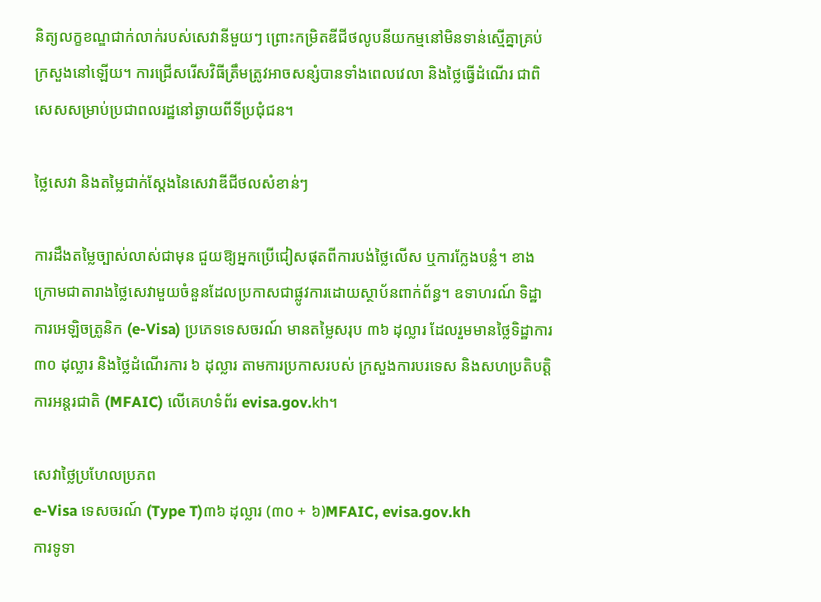និត្យលក្ខខណ្ឌជាក់លាក់របស់សេវានីមួយៗ ព្រោះកម្រិតឌីជីថលូបនីយកម្មនៅមិនទាន់ស្មើគ្នាគ្រប់ក្រសួងនៅឡើយ។ ការជ្រើសរើសវិធីត្រឹមត្រូវអាចសន្សំបានទាំងពេលវេលា និងថ្លៃធ្វើដំណើរ ជាពិសេសសម្រាប់ប្រជាពលរដ្ឋនៅឆ្ងាយពីទីប្រជុំជន។

ថ្លៃសេវា និងតម្លៃជាក់ស្តែងនៃសេវាឌីជីថលសំខាន់ៗ

ការដឹងតម្លៃច្បាស់លាស់ជាមុន ជួយឱ្យអ្នកប្រើជៀសផុតពីការបង់ថ្លៃលើស ឬការក្លែងបន្លំ។ ខាងក្រោមជាតារាងថ្លៃសេវាមួយចំនួនដែលប្រកាសជាផ្លូវការដោយស្ថាប័នពាក់ព័ន្ធ។ ឧទាហរណ៍ ទិដ្ឋាការអេឡិចត្រូនិក (e-Visa) ប្រភេទទេសចរណ៍ មានតម្លៃសរុប ៣៦ ដុល្លារ ដែលរួមមានថ្លៃទិដ្ឋាការ ៣០ ដុល្លារ និងថ្លៃដំណើរការ ៦ ដុល្លារ តាមការប្រកាសរបស់ ក្រសួងការបរទេស និងសហប្រតិបត្តិការអន្តរជាតិ (MFAIC) លើគេហទំព័រ evisa.gov.kh។

សេវាថ្លៃប្រហែលប្រភព
e-Visa ទេសចរណ៍ (Type T)៣៦ ដុល្លារ (៣០ + ៦)MFAIC, evisa.gov.kh
ការទូទា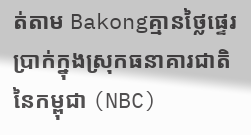ត់តាម Bakongគ្មានថ្លៃផ្ទេរប្រាក់ក្នុងស្រុកធនាគារជាតិនៃកម្ពុជា (NBC)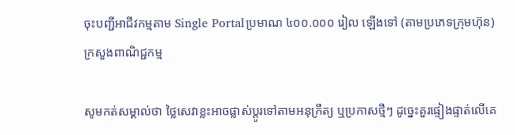ចុះបញ្ជីអាជីវកម្មតាម Single Portalប្រមាណ ៤០០.០០០ រៀល ឡើងទៅ (តាមប្រភេទក្រុមហ៊ុន)ក្រសួងពាណិជ្ជកម្ម

សូមកត់សម្គាល់ថា ថ្លៃសេវាខ្លះអាចផ្លាស់ប្តូរទៅតាមអនុក្រឹត្យ ឬប្រកាសថ្មីៗ ដូច្នេះគួរផ្ទៀងផ្ទាត់លើគេ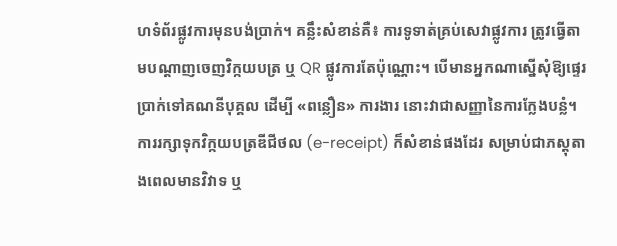ហទំព័រផ្លូវការមុនបង់ប្រាក់។ គន្លឹះសំខាន់គឺ៖ ការទូទាត់គ្រប់សេវាផ្លូវការ ត្រូវធ្វើតាមបណ្តាញចេញវិក្កយបត្រ ឬ QR ផ្លូវការតែប៉ុណ្ណោះ។ បើមានអ្នកណាស្នើសុំឱ្យផ្ទេរប្រាក់ទៅគណនីបុគ្គល ដើម្បី «ពន្លឿន» ការងារ នោះវាជាសញ្ញានៃការក្លែងបន្លំ។ ការរក្សាទុកវិក្កយបត្រឌីជីថល (e-receipt) ក៏សំខាន់ផងដែរ សម្រាប់ជាភស្តុតាងពេលមានវិវាទ ឬ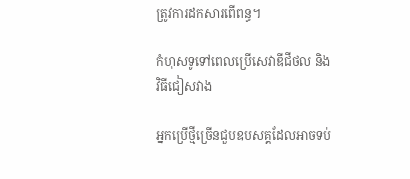ត្រូវការដកសារពើពន្ធ។

កំហុសទូទៅពេលប្រើសេវាឌីជីថល និងវិធីជៀសវាង

អ្នកប្រើថ្មីច្រើនជួបឧបសគ្គដែលអាចទប់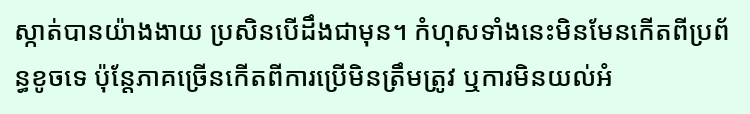ស្កាត់បានយ៉ាងងាយ ប្រសិនបើដឹងជាមុន។ កំហុសទាំងនេះមិនមែនកើតពីប្រព័ន្ធខូចទេ ប៉ុន្តែភាគច្រើនកើតពីការប្រើមិនត្រឹមត្រូវ ឬការមិនយល់អំ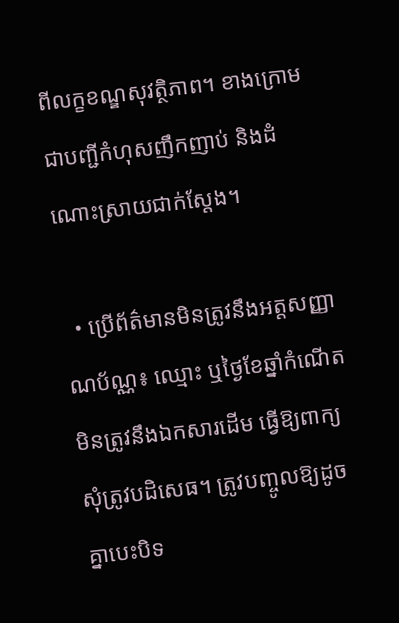ពីលក្ខខណ្ឌសុវត្ថិភាព។ ខាងក្រោមជាបញ្ជីកំហុសញឹកញាប់ និងដំណោះស្រាយជាក់ស្តែង។

  • ប្រើព័ត៌មានមិនត្រូវនឹងអត្តសញ្ញាណប័ណ្ណ៖ ឈ្មោះ ឬថ្ងៃខែឆ្នាំកំណើតមិនត្រូវនឹងឯកសារដើម ធ្វើឱ្យពាក្យសុំត្រូវបដិសេធ។ ត្រូវបញ្ចូលឱ្យដូចគ្នាបេះបិទ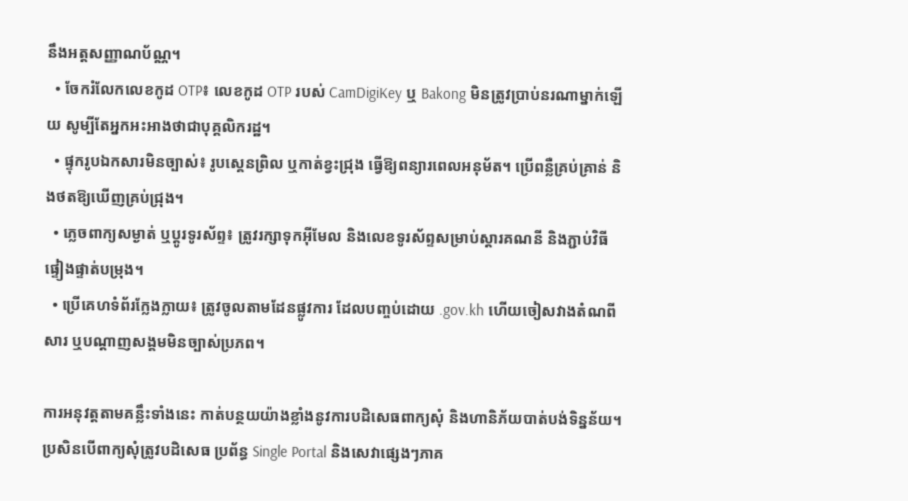នឹងអត្តសញ្ញាណប័ណ្ណ។
  • ចែករំលែកលេខកូដ OTP៖ លេខកូដ OTP របស់ CamDigiKey ឬ Bakong មិនត្រូវប្រាប់នរណាម្នាក់ឡើយ សូម្បីតែអ្នកអះអាងថាជាបុគ្គលិករដ្ឋ។
  • ផ្ទុករូបឯកសារមិនច្បាស់៖ រូបស្គេនព្រិល ឬកាត់ខ្វះជ្រុង ធ្វើឱ្យពន្យារពេលអនុម័ត។ ប្រើពន្លឺគ្រប់គ្រាន់ និងថតឱ្យឃើញគ្រប់ជ្រុង។
  • ភ្លេចពាក្យសម្ងាត់ ឬប្តូរទូរស័ព្ទ៖ ត្រូវរក្សាទុកអ៊ីមែល និងលេខទូរស័ព្ទសម្រាប់ស្តារគណនី និងភ្ជាប់វិធីផ្ទៀងផ្ទាត់បម្រុង។
  • ប្រើគេហទំព័រក្លែងក្លាយ៖ ត្រូវចូលតាមដែនផ្លូវការ ដែលបញ្ចប់ដោយ .gov.kh ហើយចៀសវាងតំណពីសារ ឬបណ្តាញសង្គមមិនច្បាស់ប្រភព។

ការអនុវត្តតាមគន្លឹះទាំងនេះ កាត់បន្ថយយ៉ាងខ្លាំងនូវការបដិសេធពាក្យសុំ និងហានិភ័យបាត់បង់ទិន្នន័យ។ ប្រសិនបើពាក្យសុំត្រូវបដិសេធ ប្រព័ន្ធ Single Portal និងសេវាផ្សេងៗភាគ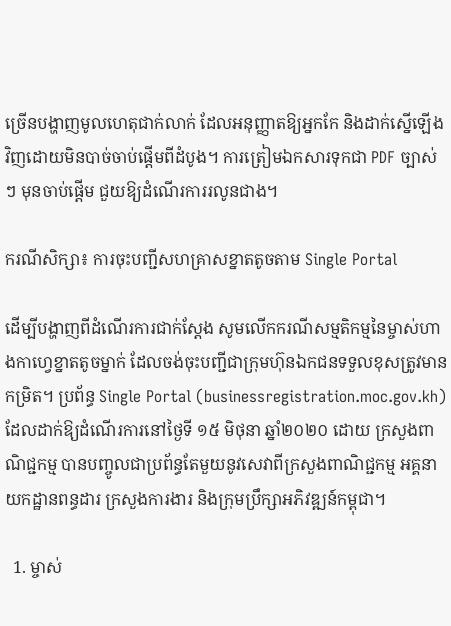ច្រើនបង្ហាញមូលហេតុជាក់លាក់ ដែលអនុញ្ញាតឱ្យអ្នកកែ និងដាក់ស្នើឡើងវិញដោយមិនបាច់ចាប់ផ្តើមពីដំបូង។ ការត្រៀមឯកសារទុកជា PDF ច្បាស់ៗ មុនចាប់ផ្តើម ជួយឱ្យដំណើរការរលូនជាង។

ករណីសិក្សា៖ ការចុះបញ្ជីសហគ្រាសខ្នាតតូចតាម Single Portal

ដើម្បីបង្ហាញពីដំណើរការជាក់ស្តែង សូមលើកករណីសម្មតិកម្មនៃម្ចាស់ហាងកាហ្វេខ្នាតតូចម្នាក់ ដែលចង់ចុះបញ្ជីជាក្រុមហ៊ុនឯកជនទទួលខុសត្រូវមានកម្រិត។ ប្រព័ន្ធ Single Portal (businessregistration.moc.gov.kh) ដែលដាក់ឱ្យដំណើរការនៅថ្ងៃទី ១៥ មិថុនា ឆ្នាំ២០២០ ដោយ ក្រសួងពាណិជ្ជកម្ម បានបញ្ចូលជាប្រព័ន្ធតែមួយនូវសេវាពីក្រសួងពាណិជ្ជកម្ម អគ្គនាយកដ្ឋានពន្ធដារ ក្រសួងការងារ និងក្រុមប្រឹក្សាអភិវឌ្ឍន៍កម្ពុជា។

  1. ម្ចាស់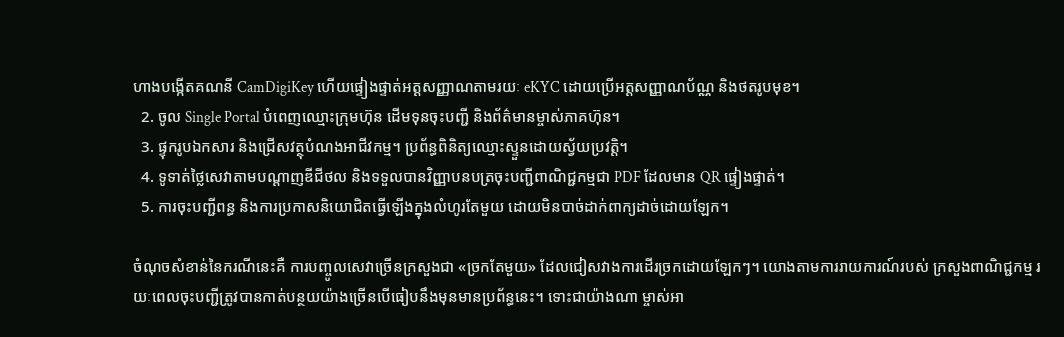ហាងបង្កើតគណនី CamDigiKey ហើយផ្ទៀងផ្ទាត់អត្តសញ្ញាណតាមរយៈ eKYC ដោយប្រើអត្តសញ្ញាណប័ណ្ណ និងថតរូបមុខ។
  2. ចូល Single Portal បំពេញឈ្មោះក្រុមហ៊ុន ដើមទុនចុះបញ្ជី និងព័ត៌មានម្ចាស់ភាគហ៊ុន។
  3. ផ្ទុករូបឯកសារ និងជ្រើសវត្ថុបំណងអាជីវកម្ម។ ប្រព័ន្ធពិនិត្យឈ្មោះស្ទួនដោយស្វ័យប្រវត្តិ។
  4. ទូទាត់ថ្លៃសេវាតាមបណ្តាញឌីជីថល និងទទួលបានវិញ្ញាបនបត្រចុះបញ្ជីពាណិជ្ជកម្មជា PDF ដែលមាន QR ផ្ទៀងផ្ទាត់។
  5. ការចុះបញ្ជីពន្ធ និងការប្រកាសនិយោជិតធ្វើឡើងក្នុងលំហូរតែមួយ ដោយមិនបាច់ដាក់ពាក្យដាច់ដោយឡែក។

ចំណុចសំខាន់នៃករណីនេះគឺ ការបញ្ចូលសេវាច្រើនក្រសួងជា «ច្រកតែមួយ» ដែលជៀសវាងការដើរច្រកដោយឡែកៗ។ យោងតាមការរាយការណ៍របស់ ក្រសួងពាណិជ្ជកម្ម រយៈពេលចុះបញ្ជីត្រូវបានកាត់បន្ថយយ៉ាងច្រើនបើធៀបនឹងមុនមានប្រព័ន្ធនេះ។ ទោះជាយ៉ាងណា ម្ចាស់អា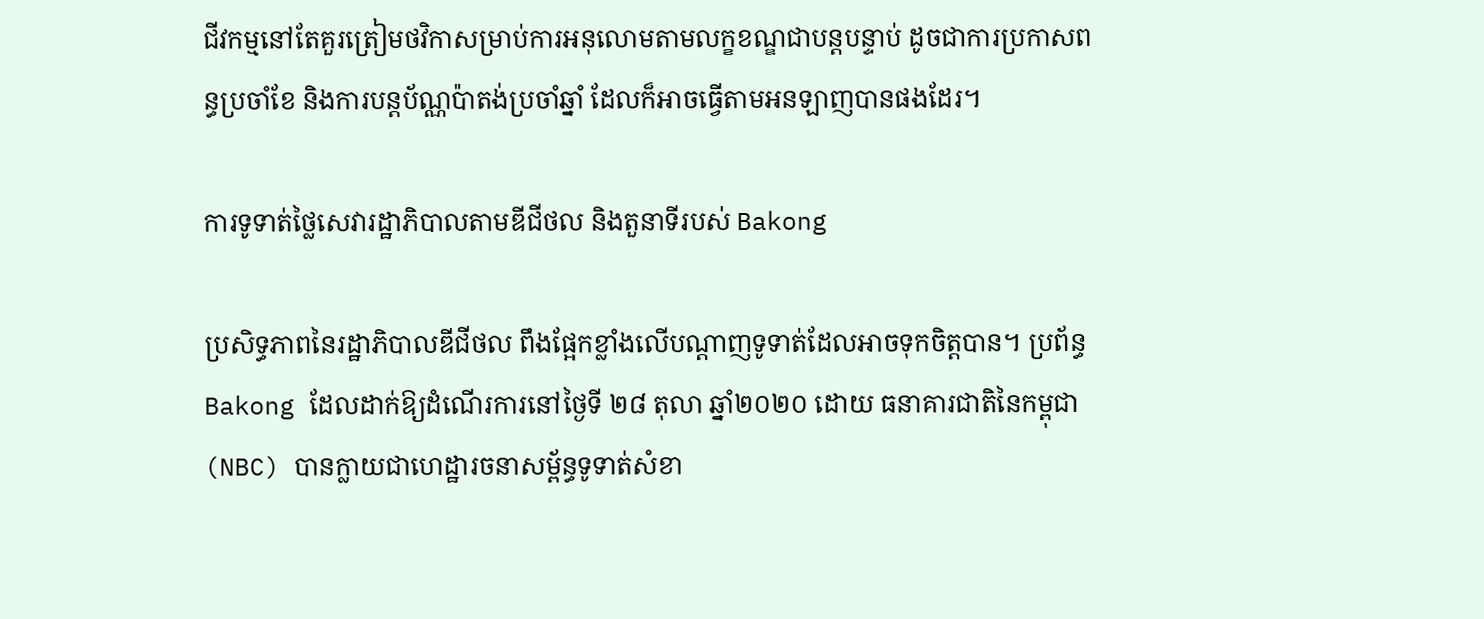ជីវកម្មនៅតែគួរត្រៀមថវិកាសម្រាប់ការអនុលោមតាមលក្ខខណ្ឌជាបន្តបន្ទាប់ ដូចជាការប្រកាសពន្ធប្រចាំខែ និងការបន្តប័ណ្ណប៉ាតង់ប្រចាំឆ្នាំ ដែលក៏អាចធ្វើតាមអនឡាញបានផងដែរ។

ការទូទាត់ថ្លៃសេវារដ្ឋាភិបាលតាមឌីជីថល និងតួនាទីរបស់ Bakong

ប្រសិទ្ធភាពនៃរដ្ឋាភិបាលឌីជីថល ពឹងផ្អែកខ្លាំងលើបណ្តាញទូទាត់ដែលអាចទុកចិត្តបាន។ ប្រព័ន្ធ Bakong ដែលដាក់ឱ្យដំណើរការនៅថ្ងៃទី ២៨ តុលា ឆ្នាំ២០២០ ដោយ ធនាគារជាតិនៃកម្ពុជា (NBC) បានក្លាយជាហេដ្ឋារចនាសម្ព័ន្ធទូទាត់សំខា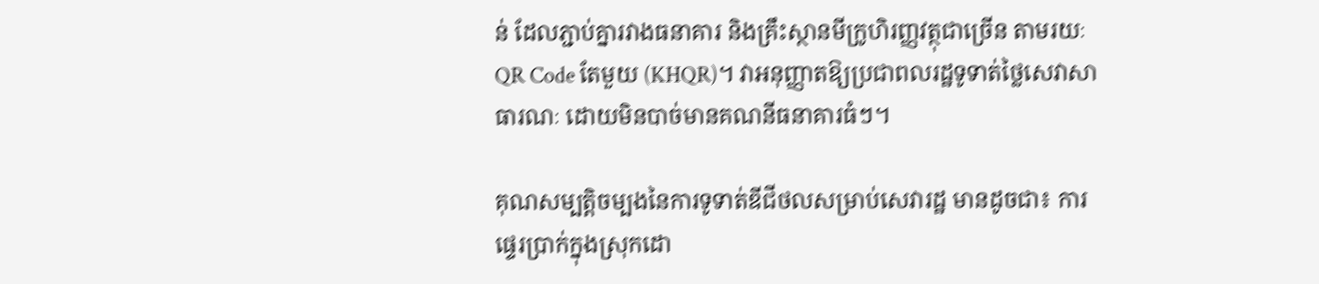ន់ ដែលភ្ជាប់គ្នារវាងធនាគារ និងគ្រឹះស្ថានមីក្រូហិរញ្ញវត្ថុជាច្រើន តាមរយៈ QR Code តែមួយ (KHQR)។ វាអនុញ្ញាតឱ្យប្រជាពលរដ្ឋទូទាត់ថ្លៃសេវាសាធារណៈ ដោយមិនបាច់មានគណនីធនាគារធំៗ។

គុណសម្បត្តិចម្បងនៃការទូទាត់ឌីជីថលសម្រាប់សេវារដ្ឋ មានដូចជា៖ ការផ្ទេរប្រាក់ក្នុងស្រុកដោ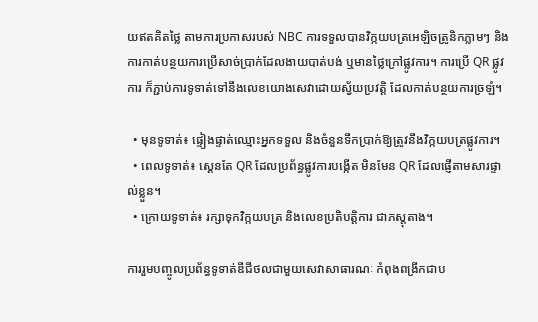យឥតគិតថ្លៃ តាមការប្រកាសរបស់ NBC ការទទួលបានវិក្កយបត្រអេឡិចត្រូនិកភ្លាមៗ និងការកាត់បន្ថយការប្រើសាច់ប្រាក់ដែលងាយបាត់បង់ ឬមានថ្លៃក្រៅផ្លូវការ។ ការប្រើ QR ផ្លូវការ ក៏ភ្ជាប់ការទូទាត់ទៅនឹងលេខយោងសេវាដោយស្វ័យប្រវត្តិ ដែលកាត់បន្ថយការច្រឡំ។

  • មុនទូទាត់៖ ផ្ទៀងផ្ទាត់ឈ្មោះអ្នកទទួល និងចំនួនទឹកប្រាក់ឱ្យត្រូវនឹងវិក្កយបត្រផ្លូវការ។
  • ពេលទូទាត់៖ ស្គេនតែ QR ដែលប្រព័ន្ធផ្លូវការបង្កើត មិនមែន QR ដែលផ្ញើតាមសារផ្ទាល់ខ្លួន។
  • ក្រោយទូទាត់៖ រក្សាទុកវិក្កយបត្រ និងលេខប្រតិបត្តិការ ជាភស្តុតាង។

ការរួមបញ្ចូលប្រព័ន្ធទូទាត់ឌីជីថលជាមួយសេវាសាធារណៈ កំពុងពង្រីកជាប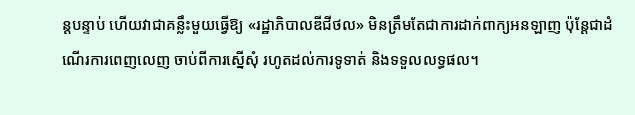ន្តបន្ទាប់ ហើយវាជាគន្លឹះមួយធ្វើឱ្យ «រដ្ឋាភិបាលឌីជីថល» មិនត្រឹមតែជាការដាក់ពាក្យអនឡាញ ប៉ុន្តែជាដំណើរការពេញលេញ ចាប់ពីការស្នើសុំ រហូតដល់ការទូទាត់ និងទទួលលទ្ធផល។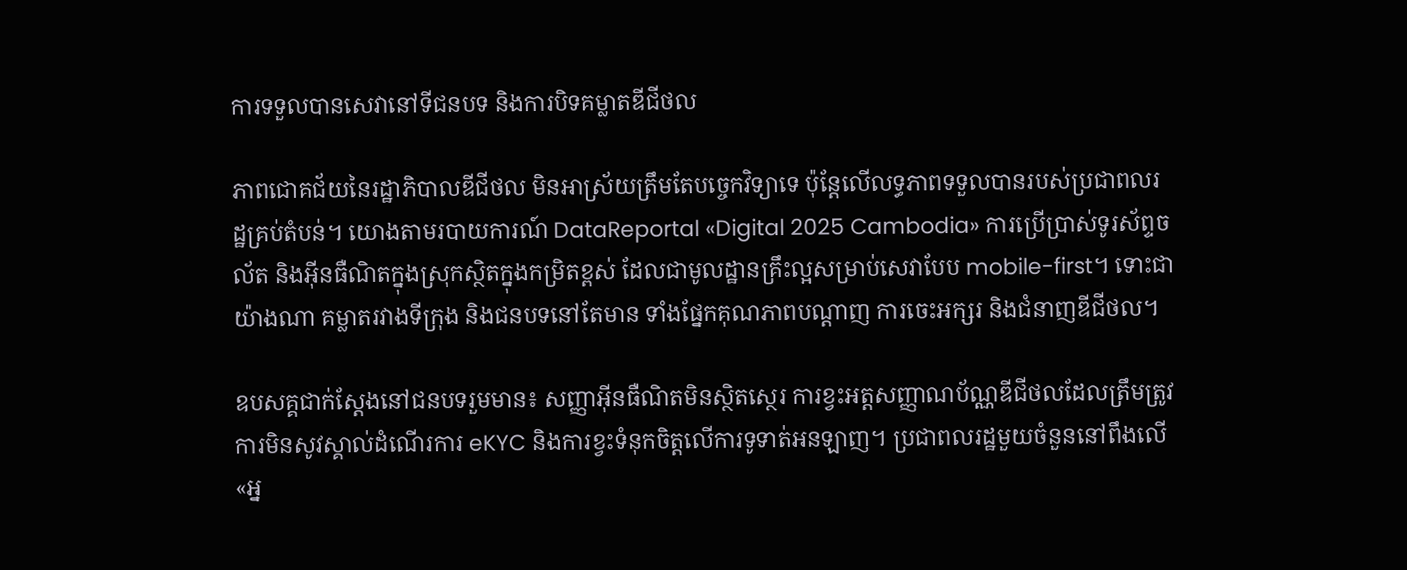ការទទួលបានសេវានៅទីជនបទ និងការបិទគម្លាតឌីជីថល

ភាពជោគជ័យនៃរដ្ឋាភិបាលឌីជីថល មិនអាស្រ័យត្រឹមតែបច្ចេកវិទ្យាទេ ប៉ុន្តែលើលទ្ធភាពទទួលបានរបស់ប្រជាពលរដ្ឋគ្រប់តំបន់។ យោងតាមរបាយការណ៍ DataReportal «Digital 2025 Cambodia» ការប្រើប្រាស់ទូរស័ព្ទចល័ត និងអ៊ីនធឺណិតក្នុងស្រុកស្ថិតក្នុងកម្រិតខ្ពស់ ដែលជាមូលដ្ឋានគ្រឹះល្អសម្រាប់សេវាបែប mobile-first។ ទោះជាយ៉ាងណា គម្លាតរវាងទីក្រុង និងជនបទនៅតែមាន ទាំងផ្នែកគុណភាពបណ្តាញ ការចេះអក្សរ និងជំនាញឌីជីថល។

ឧបសគ្គជាក់ស្តែងនៅជនបទរួមមាន៖ សញ្ញាអ៊ីនធឺណិតមិនស្ថិតស្ថេរ ការខ្វះអត្តសញ្ញាណប័ណ្ណឌីជីថលដែលត្រឹមត្រូវ ការមិនសូវស្គាល់ដំណើរការ eKYC និងការខ្វះទំនុកចិត្តលើការទូទាត់អនឡាញ។ ប្រជាពលរដ្ឋមួយចំនួននៅពឹងលើ «អ្ន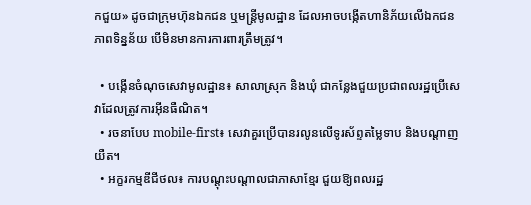កជួយ» ដូចជាក្រុមហ៊ុនឯកជន ឬមន្ត្រីមូលដ្ឋាន ដែលអាចបង្កើតហានិភ័យលើឯកជនភាពទិន្នន័យ បើមិនមានការការពារត្រឹមត្រូវ។

  • បង្កើនចំណុចសេវាមូលដ្ឋាន៖ សាលាស្រុក និងឃុំ ជាកន្លែងជួយប្រជាពលរដ្ឋប្រើសេវាដែលត្រូវការអ៊ីនធឺណិត។
  • រចនាបែប mobile-first៖ សេវាគួរប្រើបានរលូនលើទូរស័ព្ទតម្លៃទាប និងបណ្តាញយឺត។
  • អក្ខរកម្មឌីជីថល៖ ការបណ្តុះបណ្តាលជាភាសាខ្មែរ ជួយឱ្យពលរដ្ឋ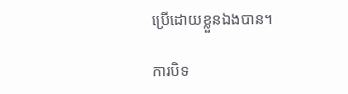ប្រើដោយខ្លួនឯងបាន។

ការបិទ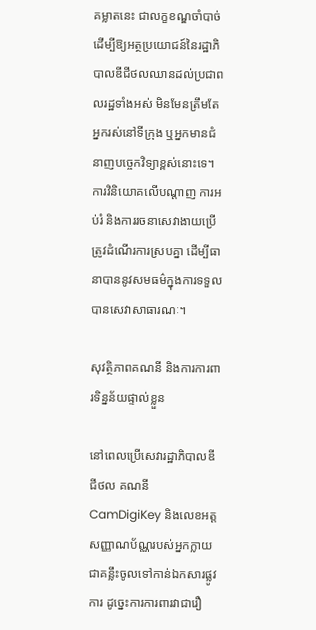គម្លាតនេះ ជាលក្ខខណ្ឌចាំបាច់ ដើម្បីឱ្យអត្ថប្រយោជន៍នៃរដ្ឋាភិបាលឌីជីថលឈានដល់ប្រជាពលរដ្ឋទាំងអស់ មិនមែនត្រឹមតែអ្នករស់នៅទីក្រុង ឬអ្នកមានជំនាញបច្ចេកវិទ្យាខ្ពស់នោះទេ។ ការវិនិយោគលើបណ្តាញ ការអប់រំ និងការរចនាសេវាងាយប្រើ ត្រូវដំណើរការស្របគ្នា ដើម្បីធានាបាននូវសមធម៌ក្នុងការទទួលបានសេវាសាធារណៈ។

សុវត្ថិភាពគណនី និងការការពារទិន្នន័យផ្ទាល់ខ្លួន

នៅពេលប្រើសេវារដ្ឋាភិបាលឌីជីថល គណនី CamDigiKey និងលេខអត្តសញ្ញាណប័ណ្ណរបស់អ្នកក្លាយជាគន្លឹះចូលទៅកាន់ឯកសារផ្លូវការ ដូច្នេះការការពារវាជារឿ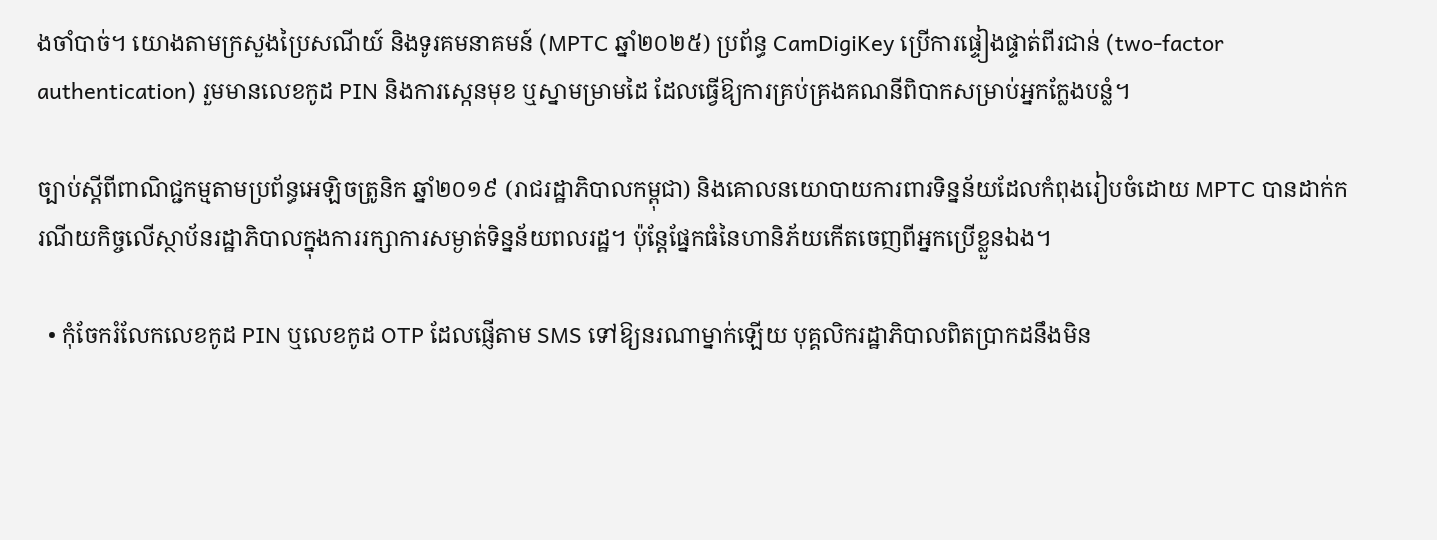ងចាំបាច់។ យោងតាមក្រសួងប្រៃសណីយ៍ និងទូរគមនាគមន៍ (MPTC ឆ្នាំ២០២៥) ប្រព័ន្ធ CamDigiKey ប្រើការផ្ទៀងផ្ទាត់ពីរជាន់ (two-factor authentication) រួមមានលេខកូដ PIN និងការស្កេនមុខ ឬស្នាមម្រាមដៃ ដែលធ្វើឱ្យការគ្រប់គ្រងគណនីពិបាកសម្រាប់អ្នកក្លែងបន្លំ។

ច្បាប់ស្តីពីពាណិជ្ជកម្មតាមប្រព័ន្ធអេឡិចត្រូនិក ឆ្នាំ២០១៩ (រាជរដ្ឋាភិបាលកម្ពុជា) និងគោលនយោបាយការពារទិន្នន័យដែលកំពុងរៀបចំដោយ MPTC បានដាក់ករណីយកិច្ចលើស្ថាប័នរដ្ឋាភិបាលក្នុងការរក្សាការសម្ងាត់ទិន្នន័យពលរដ្ឋ។ ប៉ុន្តែផ្នែកធំនៃហានិភ័យកើតចេញពីអ្នកប្រើខ្លួនឯង។

  • កុំចែករំលែកលេខកូដ PIN ឬលេខកូដ OTP ដែលផ្ញើតាម SMS ទៅឱ្យនរណាម្នាក់ឡើយ បុគ្គលិករដ្ឋាភិបាលពិតប្រាកដនឹងមិន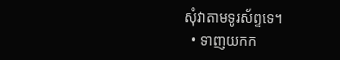សុំវាតាមទូរស័ព្ទទេ។
  • ទាញយកក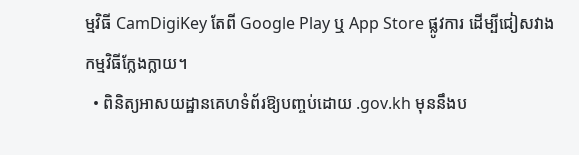ម្មវិធី CamDigiKey តែពី Google Play ឬ App Store ផ្លូវការ ដើម្បីជៀសវាងកម្មវិធីក្លែងក្លាយ។
  • ពិនិត្យអាសយដ្ឋានគេហទំព័រឱ្យបញ្ចប់ដោយ .gov.kh មុននឹងប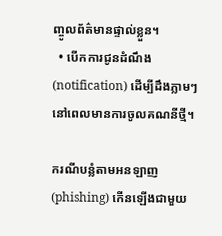ញ្ចូលព័ត៌មានផ្ទាល់ខ្លួន។
  • បើកការជូនដំណឹង (notification) ដើម្បីដឹងភ្លាមៗ នៅពេលមានការចូលគណនីថ្មី។

ករណីបន្លំតាមអនឡាញ (phishing) កើនឡើងជាមួយ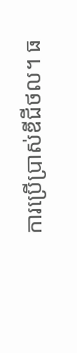ការប្រើប្រាស់ឌីជីថល។ ធ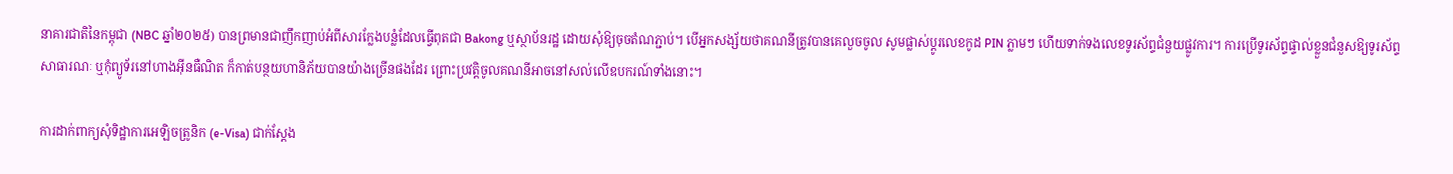នាគារជាតិនៃកម្ពុជា (NBC ឆ្នាំ២០២៥) បានព្រមានជាញឹកញាប់អំពីសារក្លែងបន្លំដែលធ្វើពុតជា Bakong ឬស្ថាប័នរដ្ឋ ដោយសុំឱ្យចុចតំណភ្ជាប់។ បើអ្នកសង្ស័យថាគណនីត្រូវបានគេលួចចូល សូមផ្លាស់ប្ដូរលេខកូដ PIN ភ្លាមៗ ហើយទាក់ទងលេខទូរស័ព្ទជំនួយផ្លូវការ។ ការប្រើទូរស័ព្ទផ្ទាល់ខ្លួនជំនួសឱ្យទូរស័ព្ទសាធារណៈ ឬកុំព្យូទ័រនៅហាងអ៊ីនធឺណិត ក៏កាត់បន្ថយហានិភ័យបានយ៉ាងច្រើនផងដែរ ព្រោះប្រវត្តិចូលគណនីអាចនៅសល់លើឧបករណ៍ទាំងនោះ។

ការដាក់ពាក្យសុំទិដ្ឋាការអេឡិចត្រូនិក (e-Visa) ជាក់ស្តែង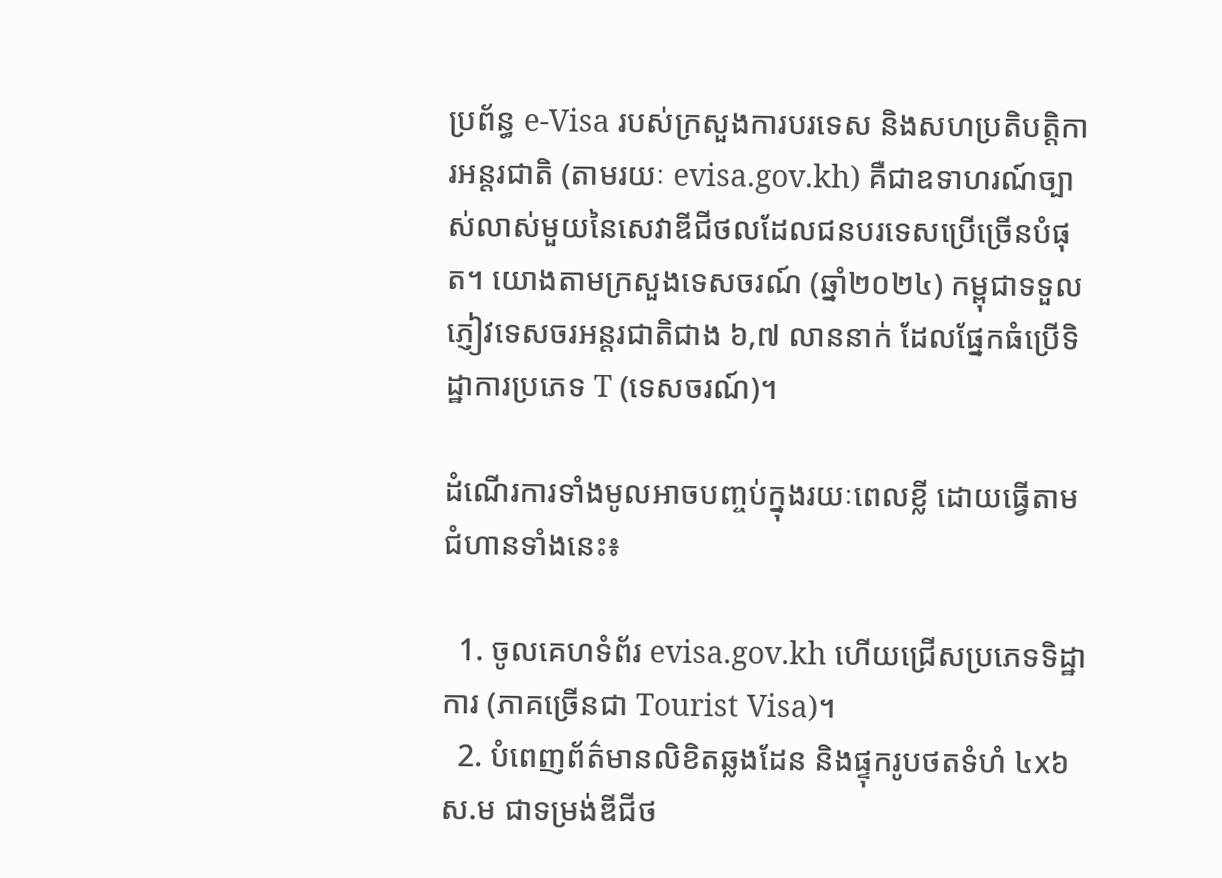ប្រព័ន្ធ e-Visa របស់ក្រសួងការបរទេស និងសហប្រតិបត្តិការអន្តរជាតិ (តាមរយៈ evisa.gov.kh) គឺជាឧទាហរណ៍ច្បាស់លាស់មួយនៃសេវាឌីជីថលដែលជនបរទេសប្រើច្រើនបំផុត។ យោងតាមក្រសួងទេសចរណ៍ (ឆ្នាំ២០២៤) កម្ពុជាទទួលភ្ញៀវទេសចរអន្តរជាតិជាង ៦,៧ លាននាក់ ដែលផ្នែកធំប្រើទិដ្ឋាការប្រភេទ T (ទេសចរណ៍)។

ដំណើរការទាំងមូលអាចបញ្ចប់ក្នុងរយៈពេលខ្លី ដោយធ្វើតាមជំហានទាំងនេះ៖

  1. ចូលគេហទំព័រ evisa.gov.kh ហើយជ្រើសប្រភេទទិដ្ឋាការ (ភាគច្រើនជា Tourist Visa)។
  2. បំពេញព័ត៌មានលិខិតឆ្លងដែន និងផ្ទុករូបថតទំហំ ៤x៦ ស.ម ជាទម្រង់ឌីជីថ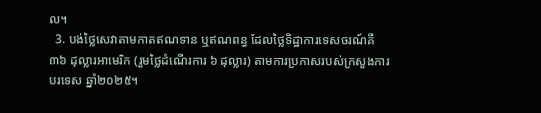ល។
  3. បង់ថ្លៃសេវាតាមកាតឥណទាន ឬឥណពន្ធ ដែលថ្លៃទិដ្ឋាការទេសចរណ៍គឺ ៣៦ ដុល្លារអាមេរិក (រួមថ្លៃដំណើរការ ៦ ដុល្លារ) តាមការប្រកាសរបស់ក្រសួងការបរទេស ឆ្នាំ២០២៥។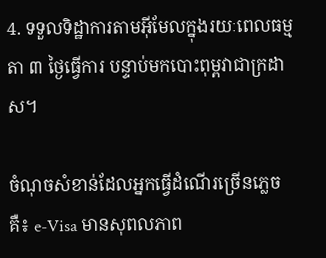4. ទទួលទិដ្ឋាការតាមអ៊ីមែលក្នុងរយៈពេលធម្មតា ៣ ថ្ងៃធ្វើការ បន្ទាប់មកបោះពុម្ពវាជាក្រដាស។

ចំណុចសំខាន់ដែលអ្នកធ្វើដំណើរច្រើនភ្លេចគឺ៖ e-Visa មានសុពលភាព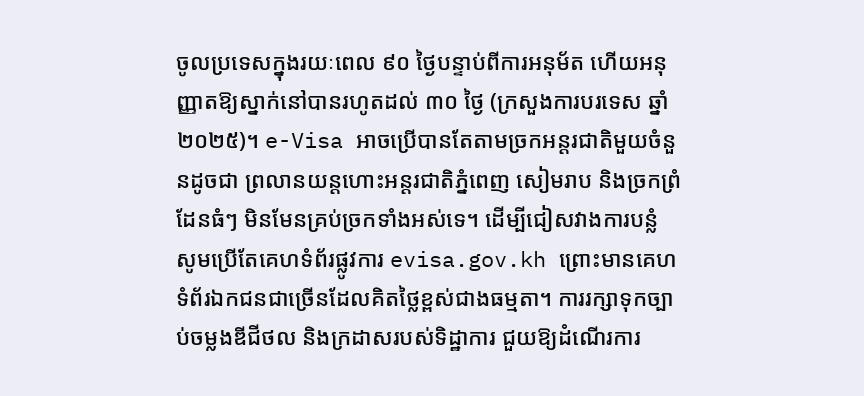ចូលប្រទេសក្នុងរយៈពេល ៩០ ថ្ងៃបន្ទាប់ពីការអនុម័ត ហើយអនុញ្ញាតឱ្យស្នាក់នៅបានរហូតដល់ ៣០ ថ្ងៃ (ក្រសួងការបរទេស ឆ្នាំ២០២៥)។ e-Visa អាចប្រើបានតែតាមច្រកអន្តរជាតិមួយចំនួនដូចជា ព្រលានយន្តហោះអន្តរជាតិភ្នំពេញ សៀមរាប និងច្រកព្រំដែនធំៗ មិនមែនគ្រប់ច្រកទាំងអស់ទេ។ ដើម្បីជៀសវាងការបន្លំ សូមប្រើតែគេហទំព័រផ្លូវការ evisa.gov.kh ព្រោះមានគេហទំព័រឯកជនជាច្រើនដែលគិតថ្លៃខ្ពស់ជាងធម្មតា។ ការរក្សាទុកច្បាប់ចម្លងឌីជីថល និងក្រដាសរបស់ទិដ្ឋាការ ជួយឱ្យដំណើរការ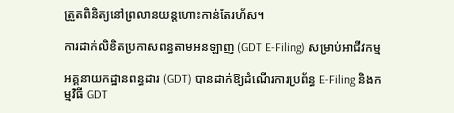ត្រួតពិនិត្យនៅព្រលានយន្តហោះកាន់តែរហ័ស។

ការដាក់លិខិតប្រកាសពន្ធតាមអនឡាញ (GDT E-Filing) សម្រាប់អាជីវកម្ម

អគ្គនាយកដ្ឋានពន្ធដារ (GDT) បានដាក់ឱ្យដំណើរការប្រព័ន្ធ E-Filing និងកម្មវិធី GDT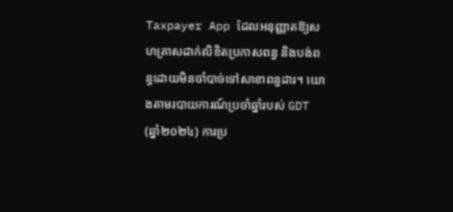Taxpayer App ដែលអនុញ្ញាតឱ្យសហគ្រាសដាក់លិខិតប្រកាសពន្ធ និងបង់ពន្ធដោយមិនចាំបាច់ទៅសាខាពន្ធដារ។ យោងតាមរបាយការណ៍ប្រចាំឆ្នាំរបស់ GDT (ឆ្នាំ២០២៤) ការប្រ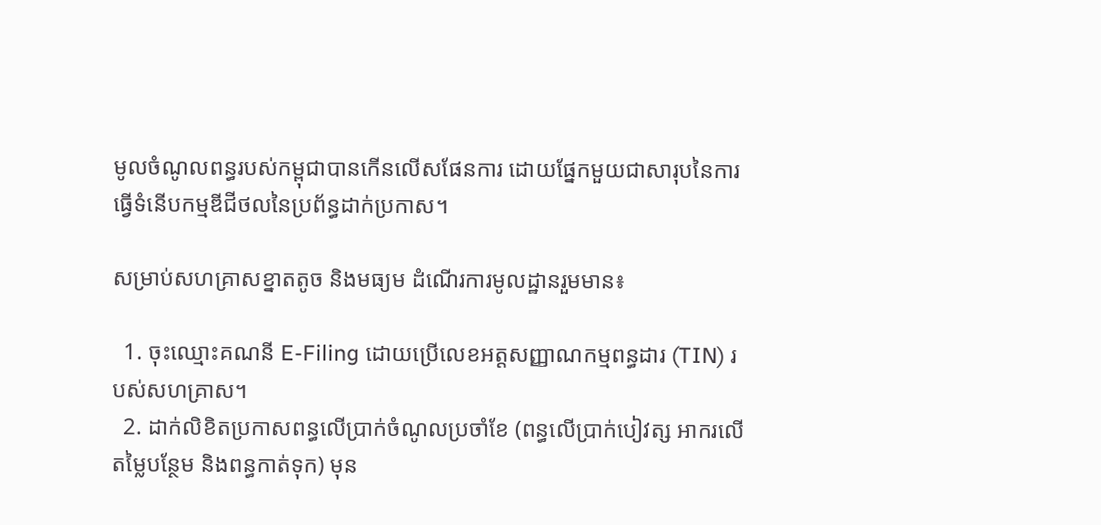មូលចំណូលពន្ធរបស់កម្ពុជាបានកើនលើសផែនការ ដោយផ្នែកមួយជាសារុបនៃការធ្វើទំនើបកម្មឌីជីថលនៃប្រព័ន្ធដាក់ប្រកាស។

សម្រាប់សហគ្រាសខ្នាតតូច និងមធ្យម ដំណើរការមូលដ្ឋានរួមមាន៖

  1. ចុះឈ្មោះគណនី E-Filing ដោយប្រើលេខអត្តសញ្ញាណកម្មពន្ធដារ (TIN) របស់សហគ្រាស។
  2. ដាក់លិខិតប្រកាសពន្ធលើប្រាក់ចំណូលប្រចាំខែ (ពន្ធលើប្រាក់បៀវត្ស អាករលើតម្លៃបន្ថែម និងពន្ធកាត់ទុក) មុន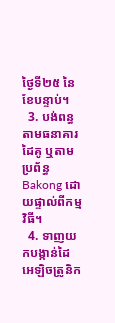ថ្ងៃទី២៥ នៃខែបន្ទាប់។
  3. បង់ពន្ធតាមធនាគារដៃគូ ឬតាមប្រព័ន្ធ Bakong ដោយផ្ទាល់ពីកម្មវិធី។
  4. ទាញយកបង្កាន់ដៃអេឡិចត្រូនិក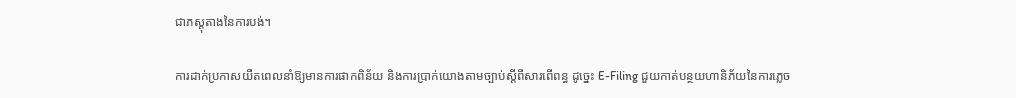ជាភស្តុតាងនៃការបង់។

ការដាក់ប្រកាសយឺតពេលនាំឱ្យមានការផាកពិន័យ និងការប្រាក់យោងតាមច្បាប់ស្តីពីសារពើពន្ធ ដូច្នេះ E-Filing ជួយកាត់បន្ថយហានិភ័យនៃការភ្លេច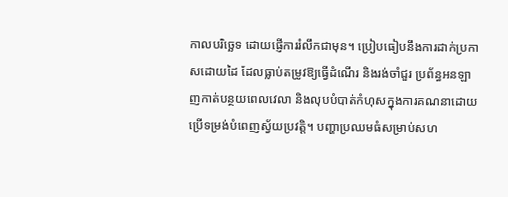កាលបរិច្ឆេទ ដោយផ្ញើការរំលឹកជាមុន។ ប្រៀបធៀបនឹងការដាក់ប្រកាសដោយដៃ ដែលធ្លាប់តម្រូវឱ្យធ្វើដំណើរ និងរង់ចាំជួរ ប្រព័ន្ធអនឡាញកាត់បន្ថយពេលវេលា និងលុបបំបាត់កំហុសក្នុងការគណនាដោយប្រើទម្រង់បំពេញស្វ័យប្រវត្តិ។ បញ្ហាប្រឈមធំសម្រាប់សហ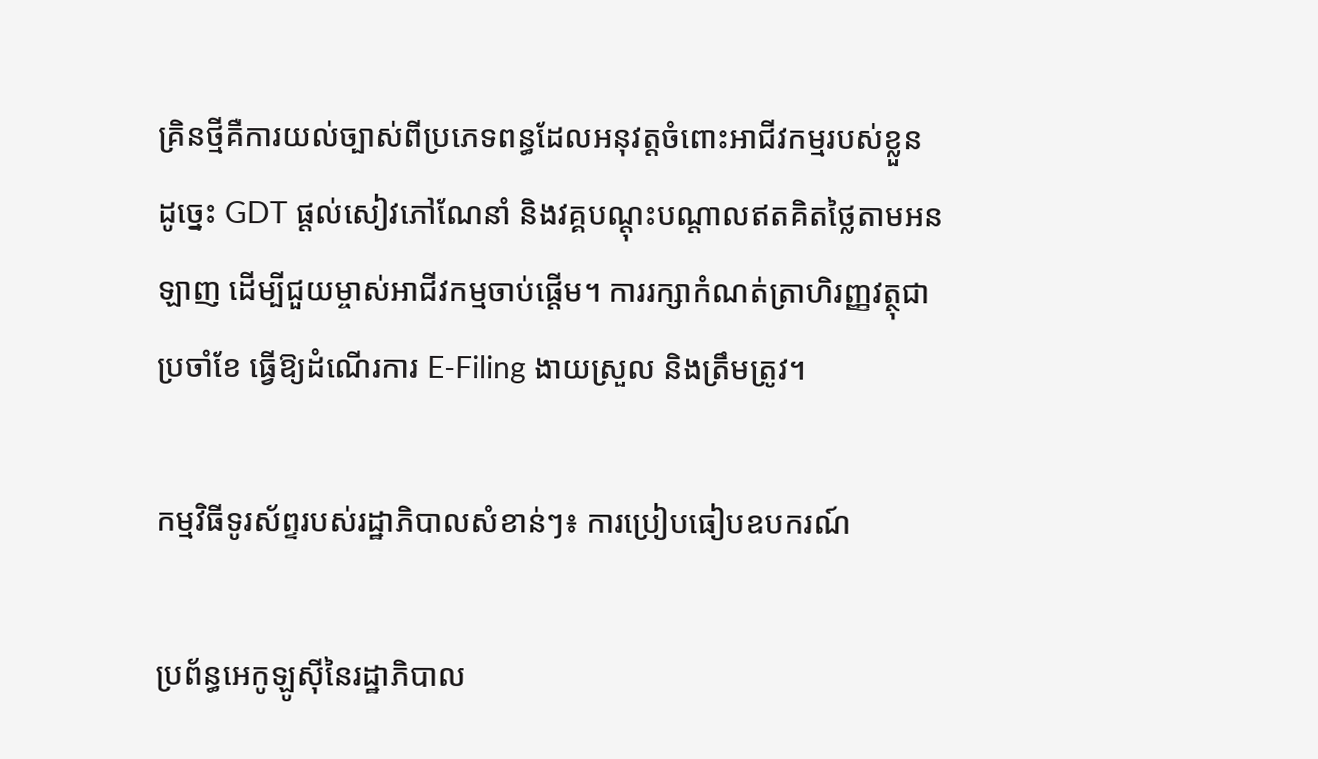គ្រិនថ្មីគឺការយល់ច្បាស់ពីប្រភេទពន្ធដែលអនុវត្តចំពោះអាជីវកម្មរបស់ខ្លួន ដូច្នេះ GDT ផ្ដល់សៀវភៅណែនាំ និងវគ្គបណ្តុះបណ្តាលឥតគិតថ្លៃតាមអនឡាញ ដើម្បីជួយម្ចាស់អាជីវកម្មចាប់ផ្ដើម។ ការរក្សាកំណត់ត្រាហិរញ្ញវត្ថុជាប្រចាំខែ ធ្វើឱ្យដំណើរការ E-Filing ងាយស្រួល និងត្រឹមត្រូវ។

កម្មវិធីទូរស័ព្ទរបស់រដ្ឋាភិបាលសំខាន់ៗ៖ ការប្រៀបធៀបឧបករណ៍

ប្រព័ន្ធអេកូឡូស៊ីនៃរដ្ឋាភិបាល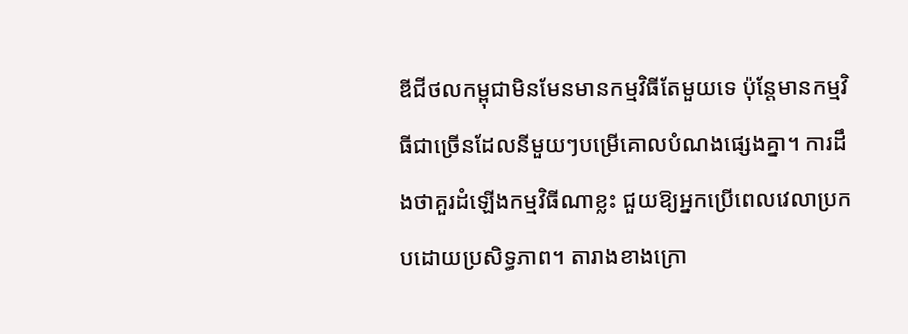ឌីជីថលកម្ពុជាមិនមែនមានកម្មវិធីតែមួយទេ ប៉ុន្តែមានកម្មវិធីជាច្រើនដែលនីមួយៗបម្រើគោលបំណងផ្សេងគ្នា។ ការដឹងថាគួរដំឡើងកម្មវិធីណាខ្លះ ជួយឱ្យអ្នកប្រើពេលវេលាប្រកបដោយប្រសិទ្ធភាព។ តារាងខាងក្រោ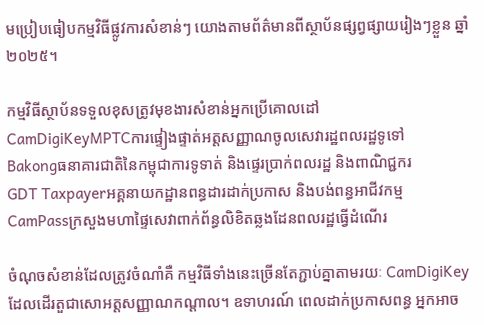មប្រៀបធៀបកម្មវិធីផ្លូវការសំខាន់ៗ យោងតាមព័ត៌មានពីស្ថាប័នផ្សព្វផ្សាយរៀងៗខ្លួន ឆ្នាំ២០២៥។

កម្មវិធីស្ថាប័នទទួលខុសត្រូវមុខងារសំខាន់អ្នកប្រើគោលដៅ
CamDigiKeyMPTCការផ្ទៀងផ្ទាត់អត្តសញ្ញាណចូលសេវារដ្ឋពលរដ្ឋទូទៅ
Bakongធនាគារជាតិនៃកម្ពុជាការទូទាត់ និងផ្ទេរប្រាក់ពលរដ្ឋ និងពាណិជ្ជករ
GDT Taxpayerអគ្គនាយកដ្ឋានពន្ធដារដាក់ប្រកាស និងបង់ពន្ធអាជីវកម្ម
CamPassក្រសួងមហាផ្ទៃសេវាពាក់ព័ន្ធលិខិតឆ្លងដែនពលរដ្ឋធ្វើដំណើរ

ចំណុចសំខាន់ដែលត្រូវចំណាំគឺ កម្មវិធីទាំងនេះច្រើនតែភ្ជាប់គ្នាតាមរយៈ CamDigiKey ដែលដើរតួជាសោអត្តសញ្ញាណកណ្តាល។ ឧទាហរណ៍ ពេលដាក់ប្រកាសពន្ធ អ្នកអាច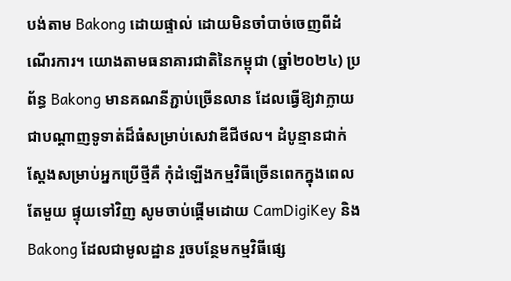បង់តាម Bakong ដោយផ្ទាល់ ដោយមិនចាំបាច់ចេញពីដំណើរការ។ យោងតាមធនាគារជាតិនៃកម្ពុជា (ឆ្នាំ២០២៤) ប្រព័ន្ធ Bakong មានគណនីភ្ជាប់ច្រើនលាន ដែលធ្វើឱ្យវាក្លាយជាបណ្ដាញទូទាត់ដ៏ធំសម្រាប់សេវាឌីជីថល។ ដំបូន្មានជាក់ស្តែងសម្រាប់អ្នកប្រើថ្មីគឺ កុំដំឡើងកម្មវិធីច្រើនពេកក្នុងពេលតែមួយ ផ្ទុយទៅវិញ សូមចាប់ផ្ដើមដោយ CamDigiKey និង Bakong ដែលជាមូលដ្ឋាន រួចបន្ថែមកម្មវិធីផ្សេ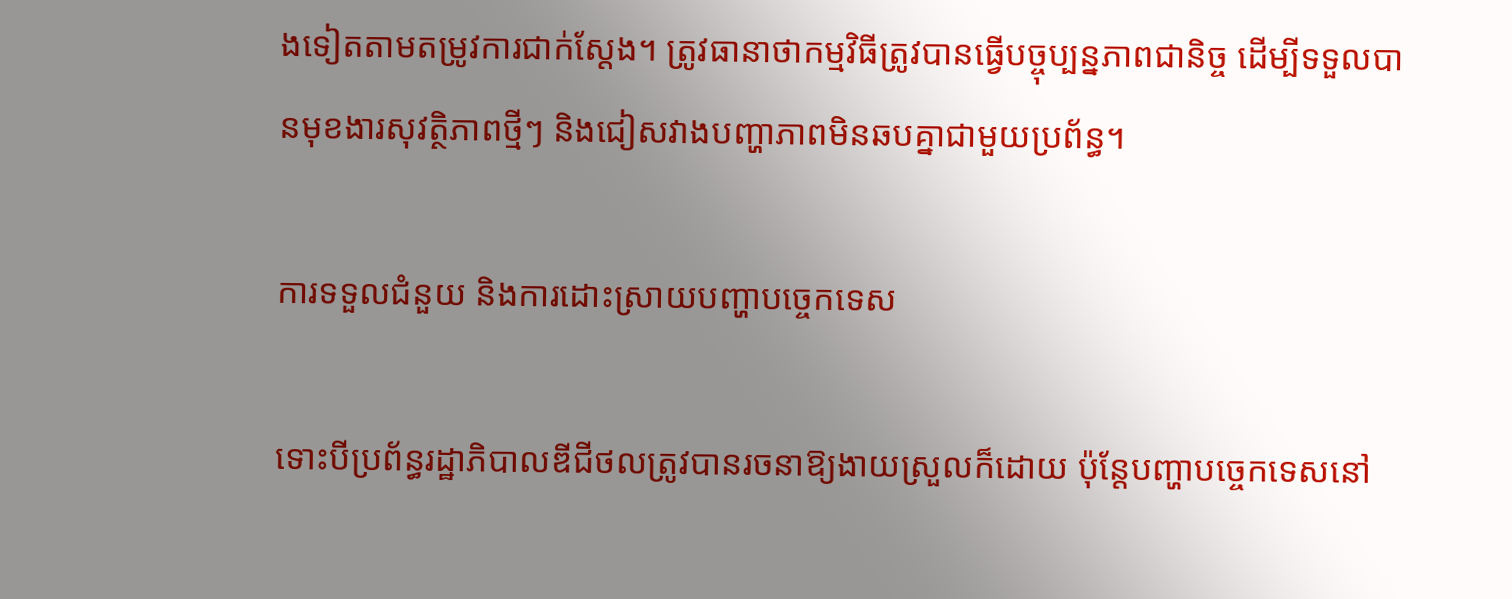ងទៀតតាមតម្រូវការជាក់ស្តែង។ ត្រូវធានាថាកម្មវិធីត្រូវបានធ្វើបច្ចុប្បន្នភាពជានិច្ច ដើម្បីទទួលបានមុខងារសុវត្ថិភាពថ្មីៗ និងជៀសវាងបញ្ហាភាពមិនឆបគ្នាជាមួយប្រព័ន្ធ។

ការទទួលជំនួយ និងការដោះស្រាយបញ្ហាបច្ចេកទេស

ទោះបីប្រព័ន្ធរដ្ឋាភិបាលឌីជីថលត្រូវបានរចនាឱ្យងាយស្រួលក៏ដោយ ប៉ុន្តែបញ្ហាបច្ចេកទេសនៅ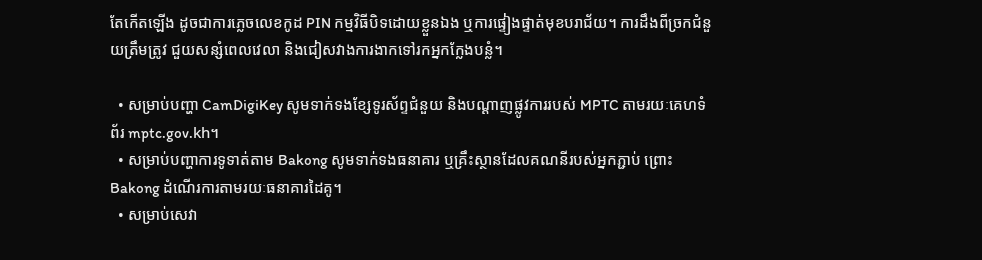តែកើតឡើង ដូចជាការភ្លេចលេខកូដ PIN កម្មវិធីបិទដោយខ្លួនឯង ឬការផ្ទៀងផ្ទាត់មុខបរាជ័យ។ ការដឹងពីច្រកជំនួយត្រឹមត្រូវ ជួយសន្សំពេលវេលា និងជៀសវាងការងាកទៅរកអ្នកក្លែងបន្លំ។

  • សម្រាប់បញ្ហា CamDigiKey សូមទាក់ទងខ្សែទូរស័ព្ទជំនួយ និងបណ្ដាញផ្លូវការរបស់ MPTC តាមរយៈគេហទំព័រ mptc.gov.kh។
  • សម្រាប់បញ្ហាការទូទាត់តាម Bakong សូមទាក់ទងធនាគារ ឬគ្រឹះស្ថានដែលគណនីរបស់អ្នកភ្ជាប់ ព្រោះ Bakong ដំណើរការតាមរយៈធនាគារដៃគូ។
  • សម្រាប់សេវា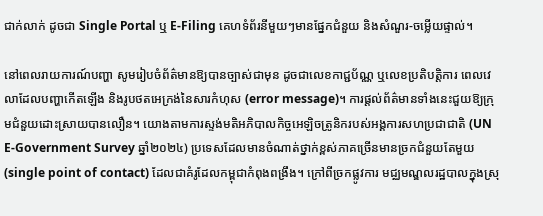ជាក់លាក់ ដូចជា Single Portal ឬ E-Filing គេហទំព័រនីមួយៗមានផ្នែកជំនួយ និងសំណួរ-ចម្លើយផ្ទាល់។

នៅពេលរាយការណ៍បញ្ហា សូមរៀបចំព័ត៌មានឱ្យបានច្បាស់ជាមុន ដូចជាលេខកាជ្ជប័ណ្ណ ឬលេខប្រតិបត្តិការ ពេលវេលាដែលបញ្ហាកើតឡើង និងរូបថតអេក្រង់នៃសារកំហុស (error message)។ ការផ្ដល់ព័ត៌មានទាំងនេះជួយឱ្យក្រុមជំនួយដោះស្រាយបានលឿន។ យោងតាមការស្ទង់មតិអភិបាលកិច្ចអេឡិចត្រូនិករបស់អង្គការសហប្រជាជាតិ (UN E-Government Survey ឆ្នាំ២០២៤) ប្រទេសដែលមានចំណាត់ថ្នាក់ខ្ពស់ភាគច្រើនមានច្រកជំនួយតែមួយ (single point of contact) ដែលជាគំរូដែលកម្ពុជាកំពុងពង្រឹង។ ក្រៅពីច្រកផ្លូវការ មជ្ឈមណ្ឌលរដ្ឋបាលក្នុងស្រុ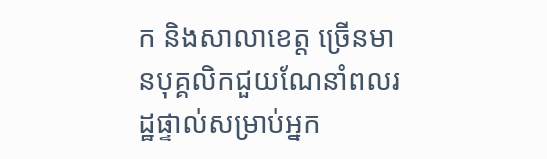ក និងសាលាខេត្ត ច្រើនមានបុគ្គលិកជួយណែនាំពលរដ្ឋផ្ទាល់សម្រាប់អ្នក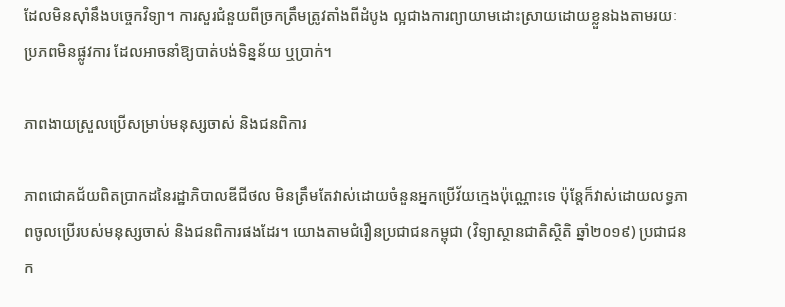ដែលមិនស៊ាំនឹងបច្ចេកវិទ្យា។ ការសួរជំនួយពីច្រកត្រឹមត្រូវតាំងពីដំបូង ល្អជាងការព្យាយាមដោះស្រាយដោយខ្លួនឯងតាមរយៈប្រភពមិនផ្លូវការ ដែលអាចនាំឱ្យបាត់បង់ទិន្នន័យ ឬប្រាក់។

ភាពងាយស្រួលប្រើសម្រាប់មនុស្សចាស់ និងជនពិការ

ភាពជោគជ័យពិតប្រាកដនៃរដ្ឋាភិបាលឌីជីថល មិនត្រឹមតែវាស់ដោយចំនួនអ្នកប្រើវ័យក្មេងប៉ុណ្ណោះទេ ប៉ុន្តែក៏វាស់ដោយលទ្ធភាពចូលប្រើរបស់មនុស្សចាស់ និងជនពិការផងដែរ។ យោងតាមជំរឿនប្រជាជនកម្ពុជា (វិទ្យាស្ថានជាតិស្ថិតិ ឆ្នាំ២០១៩) ប្រជាជនក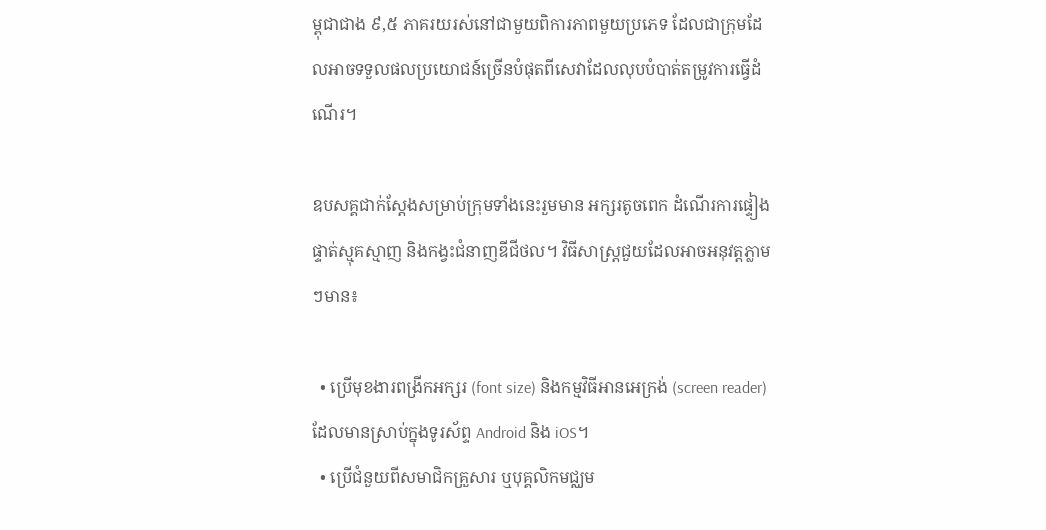ម្ពុជាជាង ៩,៥ ភាគរយរស់នៅជាមួយពិការភាពមួយប្រភេទ ដែលជាក្រុមដែលអាចទទួលផលប្រយោជន៍ច្រើនបំផុតពីសេវាដែលលុបបំបាត់តម្រូវការធ្វើដំណើរ។

ឧបសគ្គជាក់ស្តែងសម្រាប់ក្រុមទាំងនេះរួមមាន អក្សរតូចពេក ដំណើរការផ្ទៀងផ្ទាត់ស្មុគស្មាញ និងកង្វះជំនាញឌីជីថល។ វិធីសាស្ត្រជួយដែលអាចអនុវត្តភ្លាមៗមាន៖

  • ប្រើមុខងារពង្រីកអក្សរ (font size) និងកម្មវិធីអានអេក្រង់ (screen reader) ដែលមានស្រាប់ក្នុងទូរស័ព្ទ Android និង iOS។
  • ប្រើជំនួយពីសមាជិកគ្រួសារ ឬបុគ្គលិកមជ្ឈម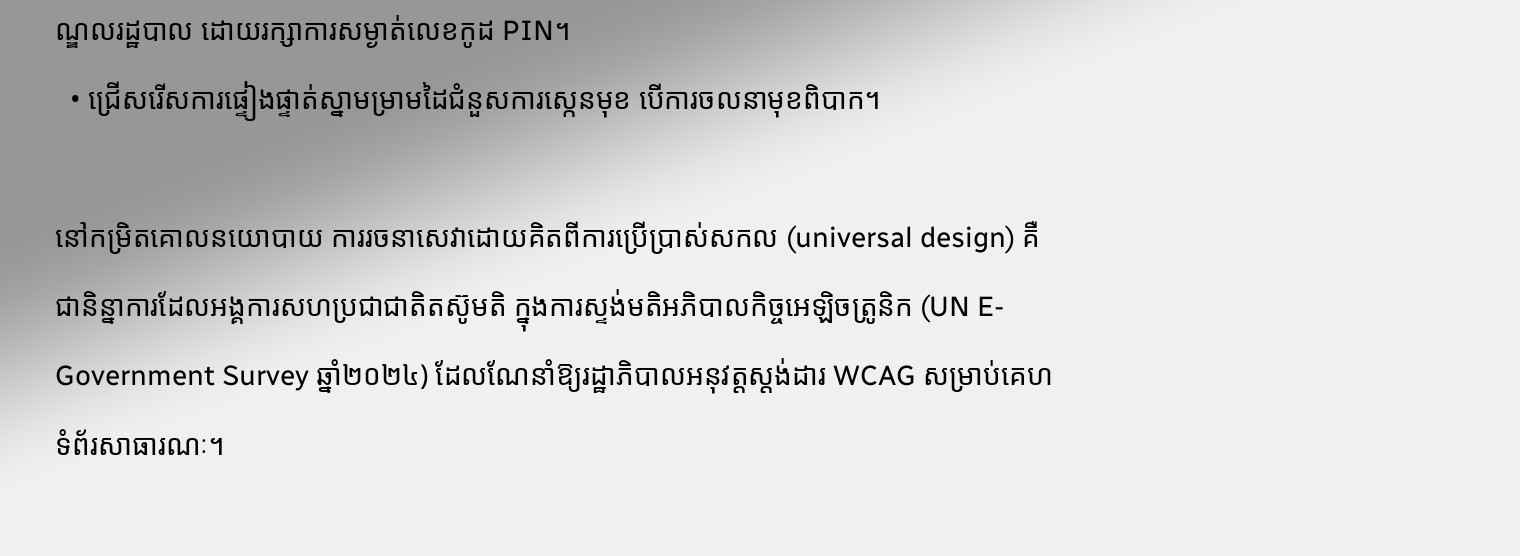ណ្ឌលរដ្ឋបាល ដោយរក្សាការសម្ងាត់លេខកូដ PIN។
  • ជ្រើសរើសការផ្ទៀងផ្ទាត់ស្នាមម្រាមដៃជំនួសការស្កេនមុខ បើការចលនាមុខពិបាក។

នៅកម្រិតគោលនយោបាយ ការរចនាសេវាដោយគិតពីការប្រើប្រាស់សកល (universal design) គឺជានិន្នាការដែលអង្គការសហប្រជាជាតិតស៊ូមតិ ក្នុងការស្ទង់មតិអភិបាលកិច្ចអេឡិចត្រូនិក (UN E-Government Survey ឆ្នាំ២០២៤) ដែលណែនាំឱ្យរដ្ឋាភិបាលអនុវត្តស្តង់ដារ WCAG សម្រាប់គេហទំព័រសាធារណៈ។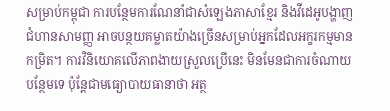សម្រាប់កម្ពុជា ការបន្ថែមការណែនាំជាសំឡេងភាសាខ្មែរ និងវីដេអូបង្ហាញជំហានសាមញ្ញ អាចបន្ថយគម្លាតយ៉ាងច្រើនសម្រាប់អ្នកដែលអក្ខរកម្មមានកម្រិត។ ការវិនិយោគលើភាពងាយស្រួលប្រើនេះ មិនមែនជាការចំណាយបន្ថែមទេ ប៉ុន្តែជាមធ្យោបាយធានាថា អត្ថ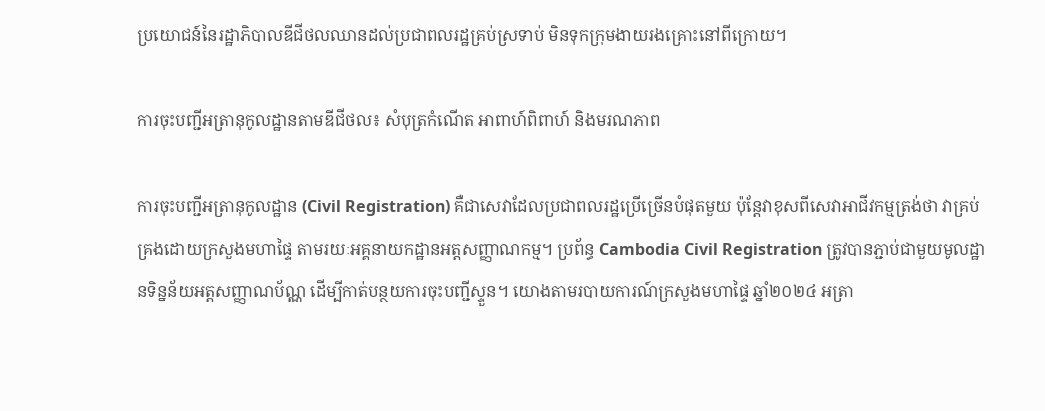ប្រយោជន៍នៃរដ្ឋាភិបាលឌីជីថលឈានដល់ប្រជាពលរដ្ឋគ្រប់ស្រទាប់ មិនទុកក្រុមងាយរងគ្រោះនៅពីក្រោយ។

ការចុះបញ្ជីអត្រានុកូលដ្ឋានតាមឌីជីថល៖ សំបុត្រកំណើត អាពាហ៍ពិពាហ៍ និងមរណភាព

ការចុះបញ្ជីអត្រានុកូលដ្ឋាន (Civil Registration) គឺជាសេវាដែលប្រជាពលរដ្ឋប្រើច្រើនបំផុតមួយ ប៉ុន្តែវាខុសពីសេវាអាជីវកម្មត្រង់ថា វាគ្រប់គ្រងដោយក្រសួងមហាផ្ទៃ តាមរយៈអគ្គនាយកដ្ឋានអត្តសញ្ញាណកម្ម។ ប្រព័ន្ធ Cambodia Civil Registration ត្រូវបានភ្ជាប់ជាមួយមូលដ្ឋានទិន្នន័យអត្តសញ្ញាណប័ណ្ណ ដើម្បីកាត់បន្ថយការចុះបញ្ជីស្ទួន។ យោងតាមរបាយការណ៍ក្រសួងមហាផ្ទៃ ឆ្នាំ២០២៤ អត្រា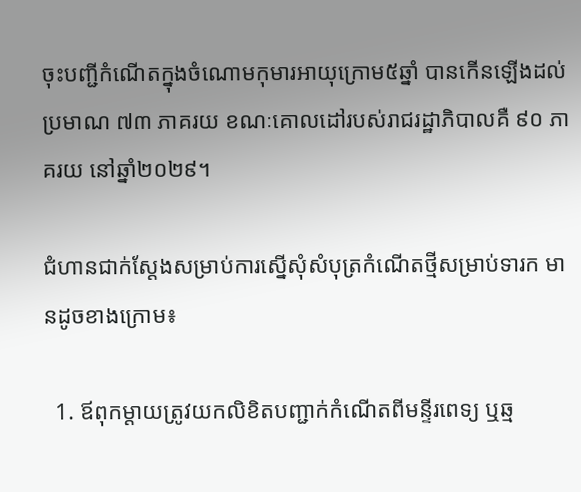ចុះបញ្ជីកំណើតក្នុងចំណោមកុមារអាយុក្រោម៥ឆ្នាំ បានកើនឡើងដល់ប្រមាណ ៧៣ ភាគរយ ខណៈគោលដៅរបស់រាជរដ្ឋាភិបាលគឺ ៩០ ភាគរយ នៅឆ្នាំ២០២៩។

ជំហានជាក់ស្តែងសម្រាប់ការស្នើសុំសំបុត្រកំណើតថ្មីសម្រាប់ទារក មានដូចខាងក្រោម៖

  1. ឪពុកម្តាយត្រូវយកលិខិតបញ្ជាក់កំណើតពីមន្ទីរពេទ្យ ឬឆ្ម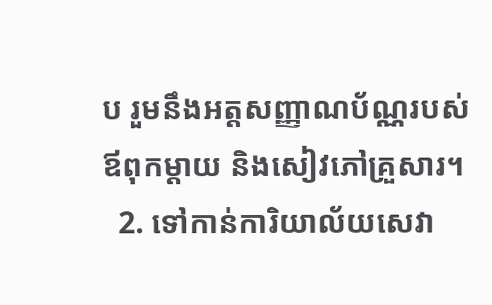ប រួមនឹងអត្តសញ្ញាណប័ណ្ណរបស់ឪពុកម្តាយ និងសៀវភៅគ្រួសារ។
  2. ទៅកាន់ការិយាល័យសេវា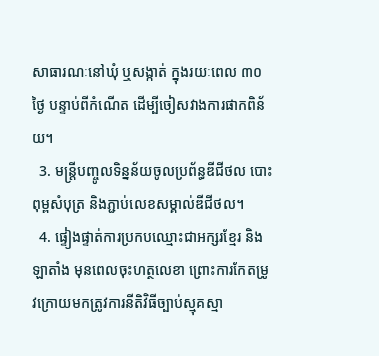សាធារណៈនៅឃុំ ឬសង្កាត់ ក្នុងរយៈពេល ៣០ ថ្ងៃ បន្ទាប់ពីកំណើត ដើម្បីចៀសវាងការផាកពិន័យ។
  3. មន្ត្រីបញ្ចូលទិន្នន័យចូលប្រព័ន្ធឌីជីថល បោះពុម្ពសំបុត្រ និងភ្ជាប់លេខសម្គាល់ឌីជីថល។
  4. ផ្ទៀងផ្ទាត់ការប្រកបឈ្មោះជាអក្សរខ្មែរ និងឡាតាំង មុនពេលចុះហត្ថលេខា ព្រោះការកែតម្រូវក្រោយមកត្រូវការនីតិវិធីច្បាប់ស្មុគស្មា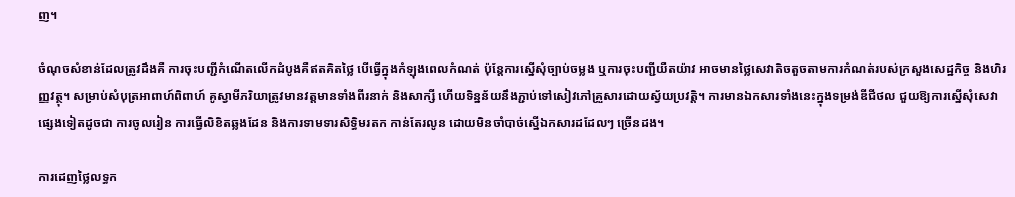ញ។

ចំណុចសំខាន់ដែលត្រូវដឹងគឺ ការចុះបញ្ជីកំណើតលើកដំបូងគឺឥតគិតថ្លៃ បើធ្វើក្នុងកំឡុងពេលកំណត់ ប៉ុន្តែការស្នើសុំច្បាប់ចម្លង ឬការចុះបញ្ជីយឺតយ៉ាវ អាចមានថ្លៃសេវាតិចតួចតាមការកំណត់របស់ក្រសួងសេដ្ឋកិច្ច និងហិរញ្ញវត្ថុ។ សម្រាប់សំបុត្រអាពាហ៍ពិពាហ៍ គូស្វាមីភរិយាត្រូវមានវត្តមានទាំងពីរនាក់ និងសាក្សី ហើយទិន្នន័យនឹងភ្ជាប់ទៅសៀវភៅគ្រួសារដោយស្វ័យប្រវត្តិ។ ការមានឯកសារទាំងនេះក្នុងទម្រង់ឌីជីថល ជួយឱ្យការស្នើសុំសេវាផ្សេងទៀតដូចជា ការចូលរៀន ការធ្វើលិខិតឆ្លងដែន និងការទាមទារសិទ្ធិមរតក កាន់តែរលូន ដោយមិនចាំបាច់ស្នើឯកសារដដែលៗ ច្រើនដង។

ការដេញថ្លៃលទ្ធក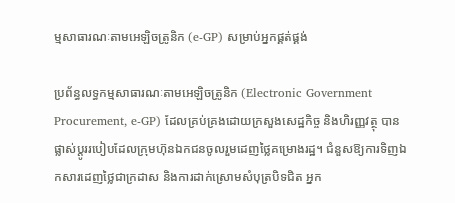ម្មសាធារណៈតាមអេឡិចត្រូនិក (e-GP) សម្រាប់អ្នកផ្គត់ផ្គង់

ប្រព័ន្ធលទ្ធកម្មសាធារណៈតាមអេឡិចត្រូនិក (Electronic Government Procurement, e-GP) ដែលគ្រប់គ្រងដោយក្រសួងសេដ្ឋកិច្ច និងហិរញ្ញវត្ថុ បានផ្លាស់ប្តូររបៀបដែលក្រុមហ៊ុនឯកជនចូលរួមដេញថ្លៃគម្រោងរដ្ឋ។ ជំនួសឱ្យការទិញឯកសារដេញថ្លៃជាក្រដាស និងការដាក់ស្រោមសំបុត្របិទជិត អ្នក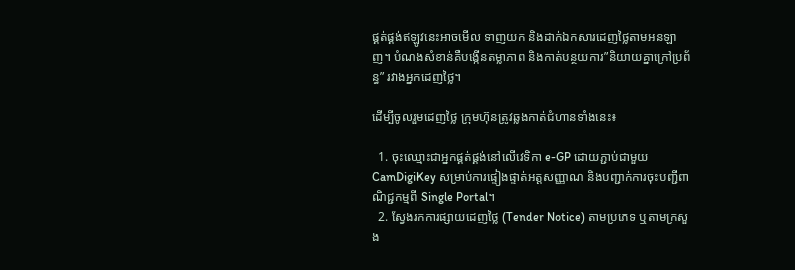ផ្គត់ផ្គង់ឥឡូវនេះអាចមើល ទាញយក និងដាក់ឯកសារដេញថ្លៃតាមអនឡាញ។ បំណងសំខាន់គឺបង្កើនតម្លាភាព និងកាត់បន្ថយការ”និយាយគ្នាក្រៅប្រព័ន្ធ” រវាងអ្នកដេញថ្លៃ។

ដើម្បីចូលរួមដេញថ្លៃ ក្រុមហ៊ុនត្រូវឆ្លងកាត់ជំហានទាំងនេះ៖

  1. ចុះឈ្មោះជាអ្នកផ្គត់ផ្គង់នៅលើវេទិកា e-GP ដោយភ្ជាប់ជាមួយ CamDigiKey សម្រាប់ការផ្ទៀងផ្ទាត់អត្តសញ្ញាណ និងបញ្ជាក់ការចុះបញ្ជីពាណិជ្ជកម្មពី Single Portal។
  2. ស្វែងរកការផ្សាយដេញថ្លៃ (Tender Notice) តាមប្រភេទ ឬតាមក្រសួង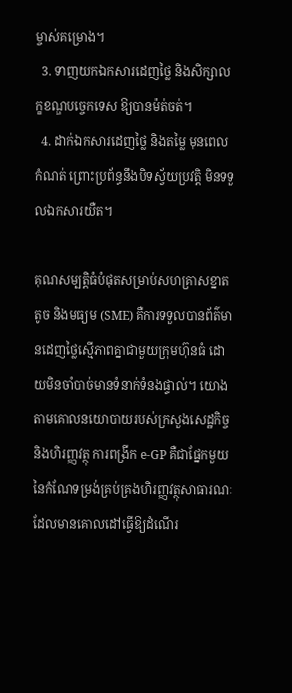ម្ចាស់គម្រោង។
  3. ទាញយកឯកសារដេញថ្លៃ និងសិក្សាលក្ខខណ្ឌបច្ចេកទេស ឱ្យបានម៉ត់ចត់។
  4. ដាក់ឯកសារដេញថ្លៃ និងតម្លៃ មុនពេលកំណត់ ព្រោះប្រព័ន្ធនឹងបិទស្វ័យប្រវត្តិ មិនទទួលឯកសារយឺត។

គុណសម្បត្តិធំបំផុតសម្រាប់សហគ្រាសខ្នាតតូច និងមធ្យម (SME) គឺការទទួលបានព័ត៌មានដេញថ្លៃស្មើភាពគ្នាជាមួយក្រុមហ៊ុនធំ ដោយមិនចាំបាច់មានទំនាក់ទំនងផ្ទាល់។ យោងតាមគោលនយោបាយរបស់ក្រសួងសេដ្ឋកិច្ច និងហិរញ្ញវត្ថុ ការពង្រីក e-GP គឺជាផ្នែកមួយនៃកំណែទម្រង់គ្រប់គ្រងហិរញ្ញវត្ថុសាធារណៈ ដែលមានគោលដៅធ្វើឱ្យដំណើរ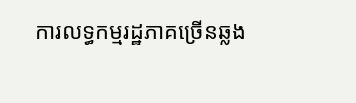ការលទ្ធកម្មរដ្ឋភាគច្រើនឆ្លង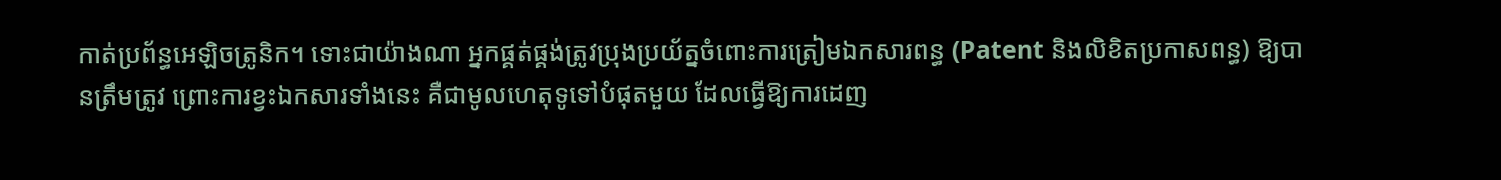កាត់ប្រព័ន្ធអេឡិចត្រូនិក។ ទោះជាយ៉ាងណា អ្នកផ្គត់ផ្គង់ត្រូវប្រុងប្រយ័ត្នចំពោះការត្រៀមឯកសារពន្ធ (Patent និងលិខិតប្រកាសពន្ធ) ឱ្យបានត្រឹមត្រូវ ព្រោះការខ្វះឯកសារទាំងនេះ គឺជាមូលហេតុទូទៅបំផុតមួយ ដែលធ្វើឱ្យការដេញ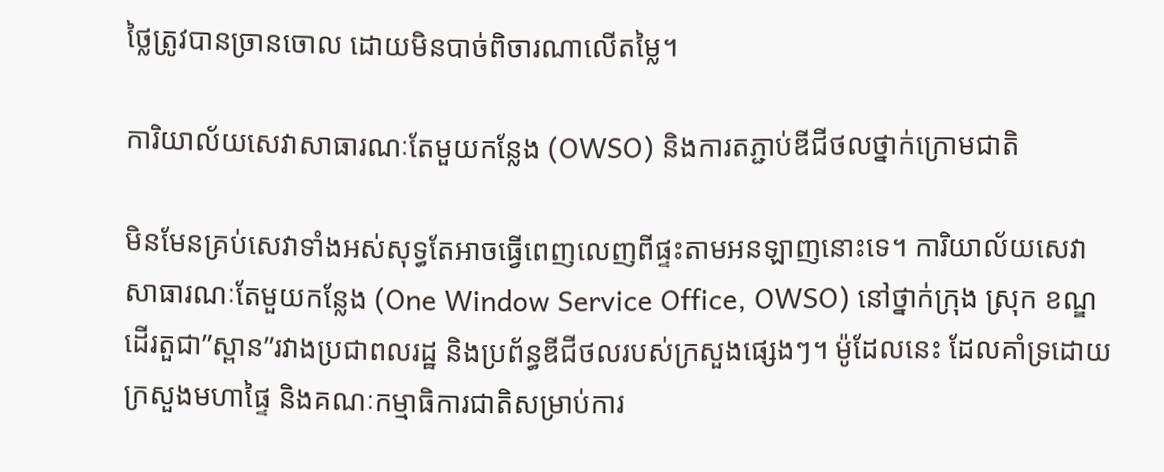ថ្លៃត្រូវបានច្រានចោល ដោយមិនបាច់ពិចារណាលើតម្លៃ។

ការិយាល័យសេវាសាធារណៈតែមួយកន្លែង (OWSO) និងការតភ្ជាប់ឌីជីថលថ្នាក់ក្រោមជាតិ

មិនមែនគ្រប់សេវាទាំងអស់សុទ្ធតែអាចធ្វើពេញលេញពីផ្ទះតាមអនឡាញនោះទេ។ ការិយាល័យសេវាសាធារណៈតែមួយកន្លែង (One Window Service Office, OWSO) នៅថ្នាក់ក្រុង ស្រុក ខណ្ឌ ដើរតួជា”ស្ពាន”រវាងប្រជាពលរដ្ឋ និងប្រព័ន្ធឌីជីថលរបស់ក្រសួងផ្សេងៗ។ ម៉ូដែលនេះ ដែលគាំទ្រដោយក្រសួងមហាផ្ទៃ និងគណៈកម្មាធិការជាតិសម្រាប់ការ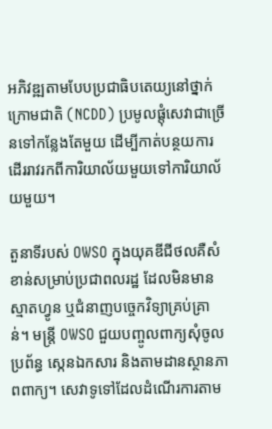អភិវឌ្ឍតាមបែបប្រជាធិបតេយ្យនៅថ្នាក់ក្រោមជាតិ (NCDD) ប្រមូលផ្តុំសេវាជាច្រើនទៅកន្លែងតែមួយ ដើម្បីកាត់បន្ថយការដើររាវរកពីការិយាល័យមួយទៅការិយាល័យមួយ។

តួនាទីរបស់ OWSO ក្នុងយុគឌីជីថលគឺសំខាន់សម្រាប់ប្រជាពលរដ្ឋ ដែលមិនមានស្មាតហ្វូន ឬជំនាញបច្ចេកវិទ្យាគ្រប់គ្រាន់។ មន្ត្រី OWSO ជួយបញ្ចូលពាក្យសុំចូលប្រព័ន្ធ ស្កេនឯកសារ និងតាមដានស្ថានភាពពាក្យ។ សេវាទូទៅដែលដំណើរការតាម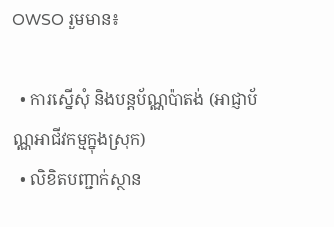OWSO រួមមាន៖

  • ការស្នើសុំ និងបន្តប័ណ្ណប៉ាតង់ (អាជ្ញាប័ណ្ណអាជីវកម្មក្នុងស្រុក)
  • លិខិតបញ្ជាក់ស្ថាន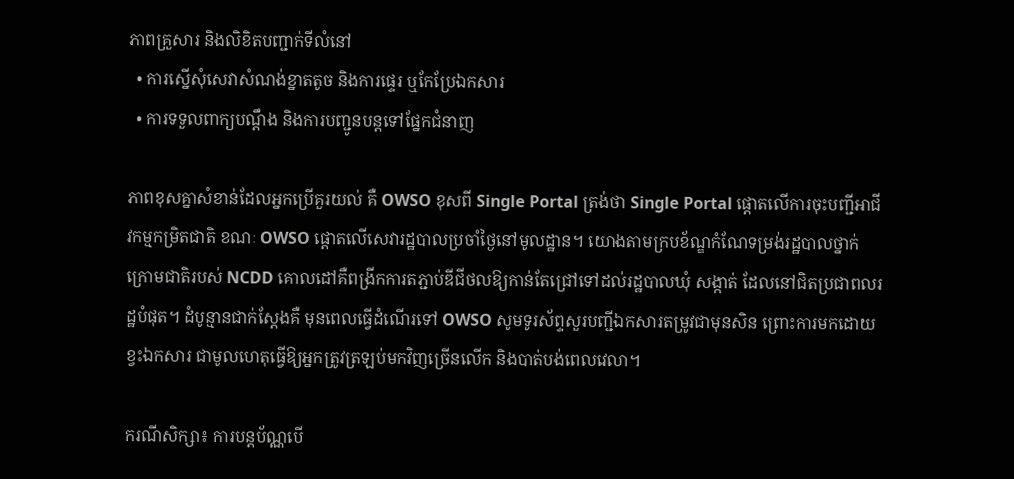ភាពគ្រួសារ និងលិខិតបញ្ជាក់ទីលំនៅ
  • ការស្នើសុំសេវាសំណង់ខ្នាតតូច និងការផ្ទេរ ឬកែប្រែឯកសារ
  • ការទទួលពាក្យបណ្តឹង និងការបញ្ជូនបន្តទៅផ្នែកជំនាញ

ភាពខុសគ្នាសំខាន់ដែលអ្នកប្រើគួរយល់ គឺ OWSO ខុសពី Single Portal ត្រង់ថា Single Portal ផ្តោតលើការចុះបញ្ជីអាជីវកម្មកម្រិតជាតិ ខណៈ OWSO ផ្តោតលើសេវារដ្ឋបាលប្រចាំថ្ងៃនៅមូលដ្ឋាន។ យោងតាមក្របខ័ណ្ឌកំណែទម្រង់រដ្ឋបាលថ្នាក់ក្រោមជាតិរបស់ NCDD គោលដៅគឺពង្រីកការតភ្ជាប់ឌីជីថលឱ្យកាន់តែជ្រៅទៅដល់រដ្ឋបាលឃុំ សង្កាត់ ដែលនៅជិតប្រជាពលរដ្ឋបំផុត។ ដំបូន្មានជាក់ស្តែងគឺ មុនពេលធ្វើដំណើរទៅ OWSO សូមទូរស័ព្ទសួរបញ្ជីឯកសារតម្រូវជាមុនសិន ព្រោះការមកដោយខ្វះឯកសារ ជាមូលហេតុធ្វើឱ្យអ្នកត្រូវត្រឡប់មកវិញច្រើនលើក និងបាត់បង់ពេលវេលា។

ករណីសិក្សា៖ ការបន្តប័ណ្ណបើ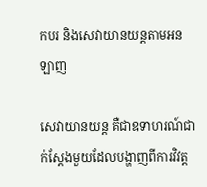កបរ និងសេវាយានយន្តតាមអនឡាញ

សេវាយានយន្ត គឺជាឧទាហរណ៍ជាក់ស្តែងមួយដែលបង្ហាញពីការវិវត្ត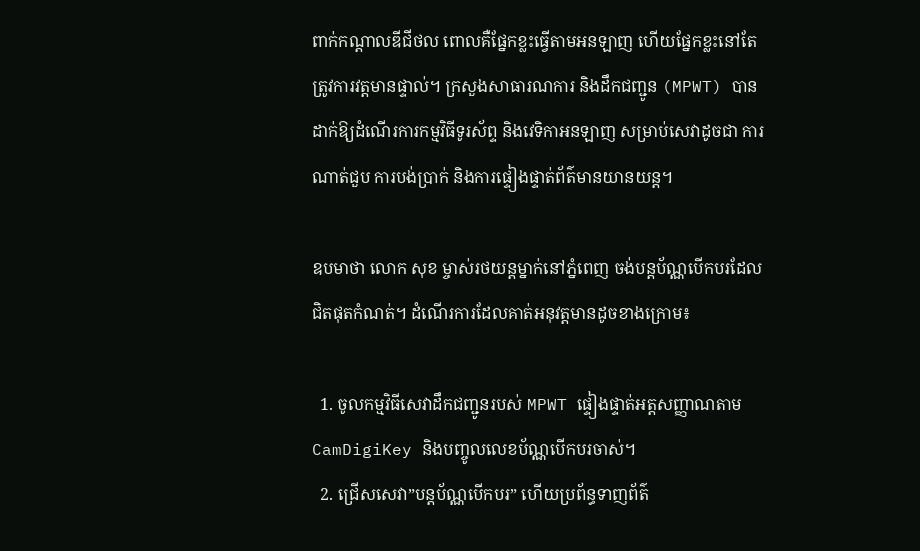ពាក់កណ្តាលឌីជីថល ពោលគឺផ្នែកខ្លះធ្វើតាមអនឡាញ ហើយផ្នែកខ្លះនៅតែត្រូវការវត្តមានផ្ទាល់។ ក្រសួងសាធារណការ និងដឹកជញ្ជូន (MPWT) បានដាក់ឱ្យដំណើរការកម្មវិធីទូរស័ព្ទ និងវេទិកាអនឡាញ សម្រាប់សេវាដូចជា ការណាត់ជួប ការបង់ប្រាក់ និងការផ្ទៀងផ្ទាត់ព័ត៌មានយានយន្ត។

ឧបមាថា លោក សុខ ម្ចាស់រថយន្តម្នាក់នៅភ្នំពេញ ចង់បន្តប័ណ្ណបើកបរដែលជិតផុតកំណត់។ ដំណើរការដែលគាត់អនុវត្តមានដូចខាងក្រោម៖

  1. ចូលកម្មវិធីសេវាដឹកជញ្ជូនរបស់ MPWT ផ្ទៀងផ្ទាត់អត្តសញ្ញាណតាម CamDigiKey និងបញ្ចូលលេខប័ណ្ណបើកបរចាស់។
  2. ជ្រើសសេវា”បន្តប័ណ្ណបើកបរ” ហើយប្រព័ន្ធទាញព័ត៌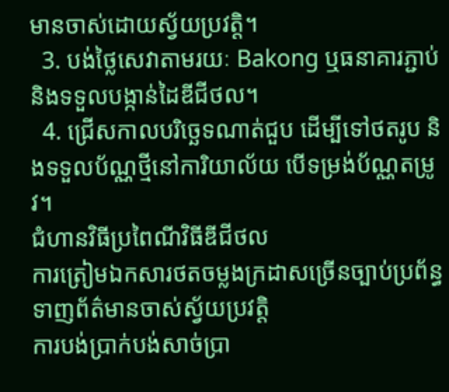មានចាស់ដោយស្វ័យប្រវត្តិ។
  3. បង់ថ្លៃសេវាតាមរយៈ Bakong ឬធនាគារភ្ជាប់ និងទទួលបង្កាន់ដៃឌីជីថល។
  4. ជ្រើសកាលបរិច្ឆេទណាត់ជួប ដើម្បីទៅថតរូប និងទទួលប័ណ្ណថ្មីនៅការិយាល័យ បើទម្រង់ប័ណ្ណតម្រូវ។
ជំហានវិធីប្រពៃណីវិធីឌីជីថល
ការត្រៀមឯកសារថតចម្លងក្រដាសច្រើនច្បាប់ប្រព័ន្ធទាញព័ត៌មានចាស់ស្វ័យប្រវត្តិ
ការបង់ប្រាក់បង់សាច់ប្រា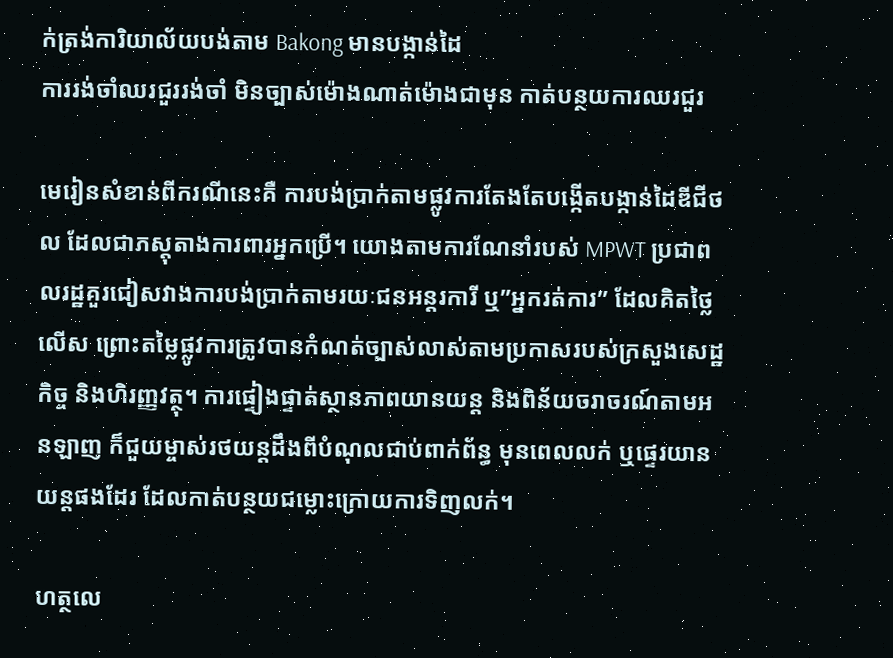ក់ត្រង់ការិយាល័យបង់តាម Bakong មានបង្កាន់ដៃ
ការរង់ចាំឈរជួររង់ចាំ មិនច្បាស់ម៉ោងណាត់ម៉ោងជាមុន កាត់បន្ថយការឈរជួរ

មេរៀនសំខាន់ពីករណីនេះគឺ ការបង់ប្រាក់តាមផ្លូវការតែងតែបង្កើតបង្កាន់ដៃឌីជីថល ដែលជាភស្តុតាងការពារអ្នកប្រើ។ យោងតាមការណែនាំរបស់ MPWT ប្រជាពលរដ្ឋគួរជៀសវាងការបង់ប្រាក់តាមរយៈជនអន្តរការី ឬ”អ្នករត់ការ” ដែលគិតថ្លៃលើស ព្រោះតម្លៃផ្លូវការត្រូវបានកំណត់ច្បាស់លាស់តាមប្រកាសរបស់ក្រសួងសេដ្ឋកិច្ច និងហិរញ្ញវត្ថុ។ ការផ្ទៀងផ្ទាត់ស្ថានភាពយានយន្ត និងពិន័យចរាចរណ៍តាមអនឡាញ ក៏ជួយម្ចាស់រថយន្តដឹងពីបំណុលជាប់ពាក់ព័ន្ធ មុនពេលលក់ ឬផ្ទេរយានយន្តផងដែរ ដែលកាត់បន្ថយជម្លោះក្រោយការទិញលក់។

ហត្ថលេ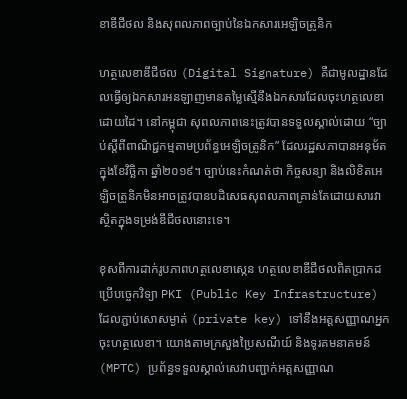ខាឌីជីថល និងសុពលភាពច្បាប់នៃឯកសារអេឡិចត្រូនិក

ហត្ថលេខាឌីជីថល (Digital Signature) គឺជាមូលដ្ឋានដែលធ្វើឲ្យឯកសារអនឡាញមានតម្លៃស្មើនឹងឯកសារដែលចុះហត្ថលេខាដោយដៃ។ នៅកម្ពុជា សុពលភាពនេះត្រូវបានទទួលស្គាល់ដោយ “ច្បាប់ស្តីពីពាណិជ្ជកម្មតាមប្រព័ន្ធអេឡិចត្រូនិក” ដែលរដ្ឋសភាបានអនុម័តក្នុងខែវិច្ឆិកា ឆ្នាំ២០១៩។ ច្បាប់នេះកំណត់ថា កិច្ចសន្យា និងលិខិតអេឡិចត្រូនិកមិនអាចត្រូវបានបដិសេធសុពលភាពគ្រាន់តែដោយសារវាស្ថិតក្នុងទម្រង់ឌីជីថលនោះទេ។

ខុសពីការដាក់រូបភាពហត្ថលេខាស្កេន ហត្ថលេខាឌីជីថលពិតប្រាកដប្រើបច្ចេកវិទ្យា PKI (Public Key Infrastructure) ដែលភ្ជាប់សោសម្ងាត់ (private key) ទៅនឹងអត្តសញ្ញាណអ្នកចុះហត្ថលេខា។ យោងតាមក្រសួងប្រៃសណីយ៍ និងទូរគមនាគមន៍ (MPTC) ប្រព័ន្ធទទួលស្គាល់សេវាបញ្ជាក់អត្តសញ្ញាណ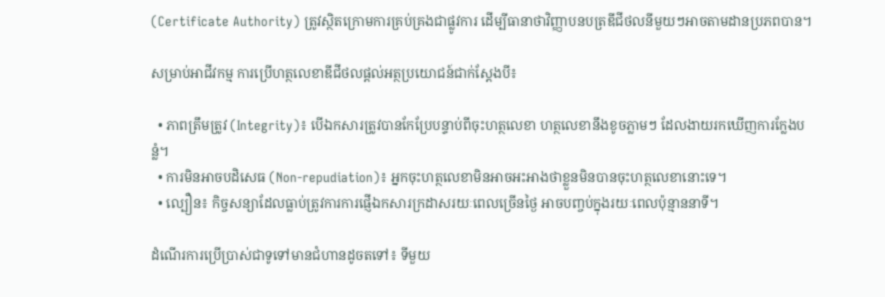(Certificate Authority) ត្រូវស្ថិតក្រោមការគ្រប់គ្រងជាផ្លូវការ ដើម្បីធានាថាវិញ្ញាបនបត្រឌីជីថលនីមួយៗអាចតាមដានប្រភពបាន។

សម្រាប់អាជីវកម្ម ការប្រើហត្ថលេខាឌីជីថលផ្តល់អត្ថប្រយោជន៍ជាក់ស្តែងបី៖

  • ភាពត្រឹមត្រូវ (Integrity)៖ បើឯកសារត្រូវបានកែប្រែបន្ទាប់ពីចុះហត្ថលេខា ហត្ថលេខានឹងខូចភ្លាមៗ ដែលងាយរកឃើញការក្លែងបន្លំ។
  • ការមិនអាចបដិសេធ (Non-repudiation)៖ អ្នកចុះហត្ថលេខាមិនអាចអះអាងថាខ្លួនមិនបានចុះហត្ថលេខានោះទេ។
  • ល្បឿន៖ កិច្ចសន្យាដែលធ្លាប់ត្រូវការការផ្ញើឯកសារក្រដាសរយៈពេលច្រើនថ្ងៃ អាចបញ្ចប់ក្នុងរយៈពេលប៉ុន្មាននាទី។

ដំណើរការប្រើប្រាស់ជាទូទៅមានជំហានដូចតទៅ៖ ទីមួយ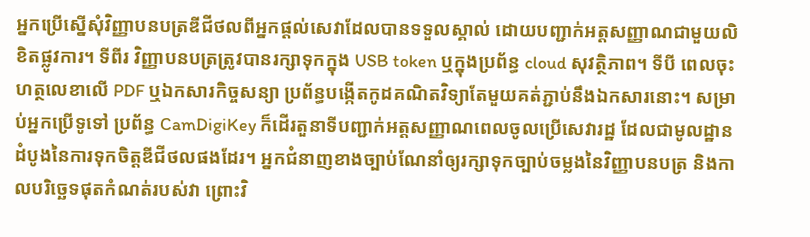អ្នកប្រើស្នើសុំវិញ្ញាបនបត្រឌីជីថលពីអ្នកផ្តល់សេវាដែលបានទទួលស្គាល់ ដោយបញ្ជាក់អត្តសញ្ញាណជាមួយលិខិតផ្លូវការ។ ទីពីរ វិញ្ញាបនបត្រត្រូវបានរក្សាទុកក្នុង USB token ឬក្នុងប្រព័ន្ធ cloud សុវត្ថិភាព។ ទីបី ពេលចុះហត្ថលេខាលើ PDF ឬឯកសារកិច្ចសន្យា ប្រព័ន្ធបង្កើតកូដគណិតវិទ្យាតែមួយគត់ភ្ជាប់នឹងឯកសារនោះ។ សម្រាប់អ្នកប្រើទូទៅ ប្រព័ន្ធ CamDigiKey ក៏ដើរតួនាទីបញ្ជាក់អត្តសញ្ញាណពេលចូលប្រើសេវារដ្ឋ ដែលជាមូលដ្ឋានដំបូងនៃការទុកចិត្តឌីជីថលផងដែរ។ អ្នកជំនាញខាងច្បាប់ណែនាំឲ្យរក្សាទុកច្បាប់ចម្លងនៃវិញ្ញាបនបត្រ និងកាលបរិច្ឆេទផុតកំណត់របស់វា ព្រោះវិ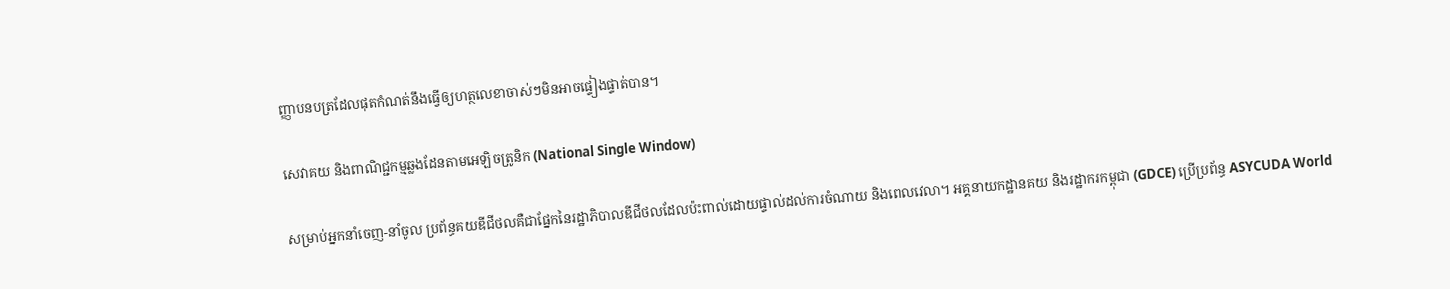ញ្ញាបនបត្រដែលផុតកំណត់នឹងធ្វើឲ្យហត្ថលេខាចាស់ៗមិនអាចផ្ទៀងផ្ទាត់បាន។

សេវាគយ និងពាណិជ្ជកម្មឆ្លងដែនតាមអេឡិចត្រូនិក (National Single Window)

សម្រាប់អ្នកនាំចេញ-នាំចូល ប្រព័ន្ធគយឌីជីថលគឺជាផ្នែកនៃរដ្ឋាភិបាលឌីជីថលដែលប៉ះពាល់ដោយផ្ទាល់ដល់ការចំណាយ និងពេលវេលា។ អគ្គនាយកដ្ឋានគយ និងរដ្ឋាករកម្ពុជា (GDCE) ប្រើប្រព័ន្ធ ASYCUDA World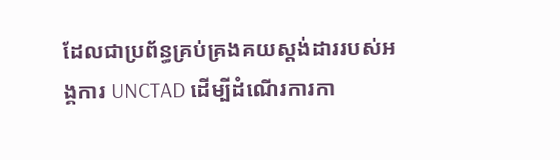ដែលជាប្រព័ន្ធគ្រប់គ្រងគយស្តង់ដាររបស់អង្គការ UNCTAD ដើម្បីដំណើរការកា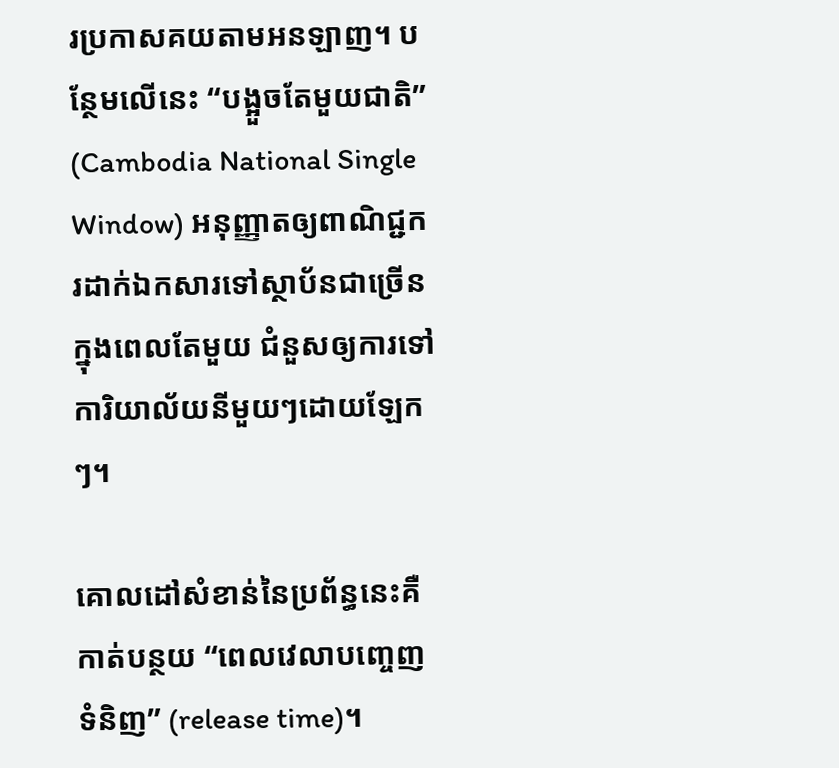រប្រកាសគយតាមអនឡាញ។ បន្ថែមលើនេះ “បង្អួចតែមួយជាតិ” (Cambodia National Single Window) អនុញ្ញាតឲ្យពាណិជ្ជករដាក់ឯកសារទៅស្ថាប័នជាច្រើនក្នុងពេលតែមួយ ជំនួសឲ្យការទៅការិយាល័យនីមួយៗដោយឡែកៗ។

គោលដៅសំខាន់នៃប្រព័ន្ធនេះគឺកាត់បន្ថយ “ពេលវេលាបញ្ចេញទំនិញ” (release time)។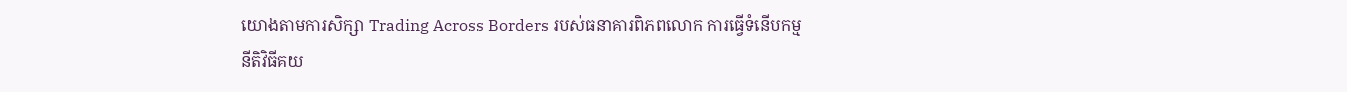យោងតាមការសិក្សា Trading Across Borders របស់ធនាគារពិភពលោក ការធ្វើទំនើបកម្មនីតិវិធីគយ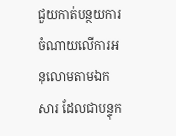ជួយកាត់បន្ថយការចំណាយលើការអនុលោមតាមឯកសារ ដែលជាបន្ទុក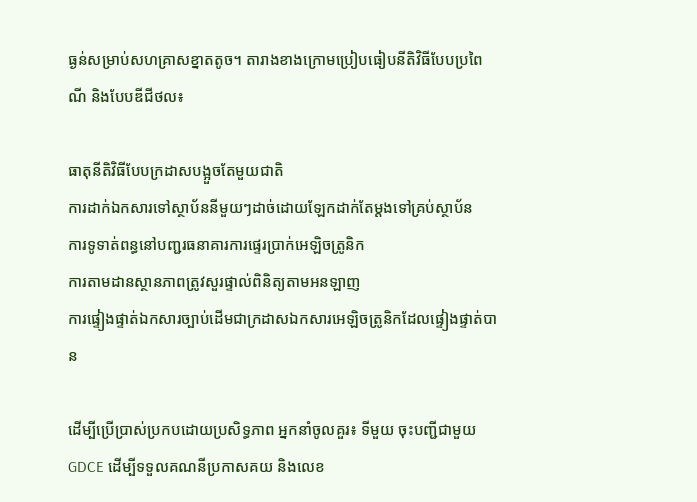ធ្ងន់សម្រាប់សហគ្រាសខ្នាតតូច។ តារាងខាងក្រោមប្រៀបធៀបនីតិវិធីបែបប្រពៃណី និងបែបឌីជីថល៖

ធាតុនីតិវិធីបែបក្រដាសបង្អួចតែមួយជាតិ
ការដាក់ឯកសារទៅស្ថាប័ននីមួយៗដាច់ដោយឡែកដាក់តែម្តងទៅគ្រប់ស្ថាប័ន
ការទូទាត់ពន្ធនៅបញ្ជរធនាគារការផ្ទេរប្រាក់អេឡិចត្រូនិក
ការតាមដានស្ថានភាពត្រូវសួរផ្ទាល់ពិនិត្យតាមអនឡាញ
ការផ្ទៀងផ្ទាត់ឯកសារច្បាប់ដើមជាក្រដាសឯកសារអេឡិចត្រូនិកដែលផ្ទៀងផ្ទាត់បាន

ដើម្បីប្រើប្រាស់ប្រកបដោយប្រសិទ្ធភាព អ្នកនាំចូលគួរ៖ ទីមួយ ចុះបញ្ជីជាមួយ GDCE ដើម្បីទទួលគណនីប្រកាសគយ និងលេខ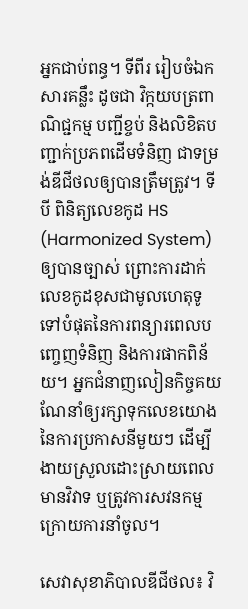អ្នកជាប់ពន្ធ។ ទីពីរ រៀបចំឯកសារគន្លឹះ ដូចជា វិក្កយបត្រពាណិជ្ជកម្ម បញ្ជីខ្ចប់ និងលិខិតបញ្ជាក់ប្រភពដើមទំនិញ ជាទម្រង់ឌីជីថលឲ្យបានត្រឹមត្រូវ។ ទីបី ពិនិត្យលេខកូដ HS (Harmonized System) ឲ្យបានច្បាស់ ព្រោះការដាក់លេខកូដខុសជាមូលហេតុទូទៅបំផុតនៃការពន្យារពេលបញ្ចេញទំនិញ និងការផាកពិន័យ។ អ្នកជំនាញលៀនកិច្ចគយណែនាំឲ្យរក្សាទុកលេខយោងនៃការប្រកាសនីមួយៗ ដើម្បីងាយស្រួលដោះស្រាយពេលមានវិវាទ ឬត្រូវការសវនកម្មក្រោយការនាំចូល។

សេវាសុខាភិបាលឌីជីថល៖ វិ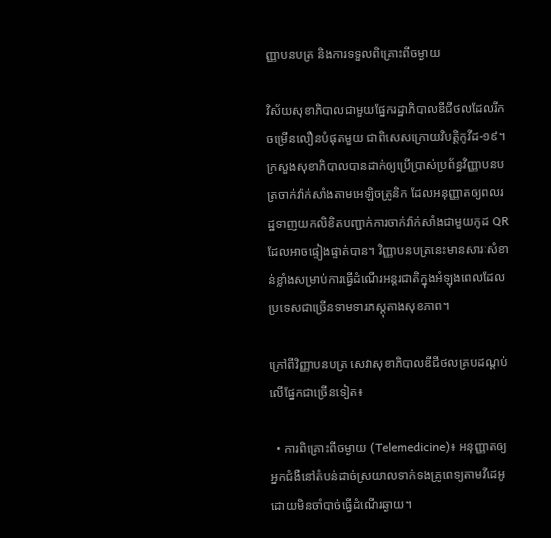ញ្ញាបនបត្រ និងការទទួលពិគ្រោះពីចម្ងាយ

វិស័យសុខាភិបាលជាមួយផ្នែករដ្ឋាភិបាលឌីជីថលដែលរីកចម្រើនលឿនបំផុតមួយ ជាពិសេសក្រោយវិបត្តិកូវីដ-១៩។ ក្រសួងសុខាភិបាលបានដាក់ឲ្យប្រើប្រាស់ប្រព័ន្ធវិញ្ញាបនបត្រចាក់វ៉ាក់សាំងតាមអេឡិចត្រូនិក ដែលអនុញ្ញាតឲ្យពលរដ្ឋទាញយកលិខិតបញ្ជាក់ការចាក់វ៉ាក់សាំងជាមួយកូដ QR ដែលអាចផ្ទៀងផ្ទាត់បាន។ វិញ្ញាបនបត្រនេះមានសារៈសំខាន់ខ្លាំងសម្រាប់ការធ្វើដំណើរអន្តរជាតិក្នុងអំឡុងពេលដែលប្រទេសជាច្រើនទាមទារភស្តុតាងសុខភាព។

ក្រៅពីវិញ្ញាបនបត្រ សេវាសុខាភិបាលឌីជីថលគ្របដណ្តប់លើផ្នែកជាច្រើនទៀត៖

  • ការពិគ្រោះពីចម្ងាយ (Telemedicine)៖ អនុញ្ញាតឲ្យអ្នកជំងឺនៅតំបន់ដាច់ស្រយាលទាក់ទងគ្រូពេទ្យតាមវីដេអូ ដោយមិនចាំបាច់ធ្វើដំណើរឆ្ងាយ។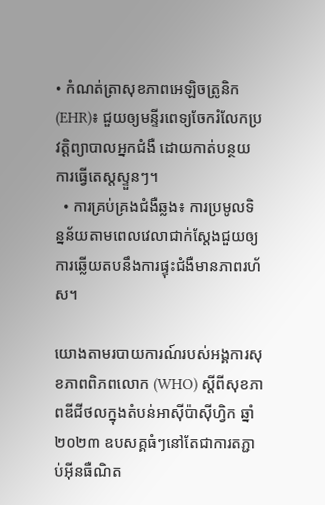• កំណត់ត្រាសុខភាពអេឡិចត្រូនិក (EHR)៖ ជួយឲ្យមន្ទីរពេទ្យចែករំលែកប្រវត្តិព្យាបាលអ្នកជំងឺ ដោយកាត់បន្ថយការធ្វើតេស្តស្ទួនៗ។
  • ការគ្រប់គ្រងជំងឺឆ្លង៖ ការប្រមូលទិន្នន័យតាមពេលវេលាជាក់ស្តែងជួយឲ្យការឆ្លើយតបនឹងការផ្ទុះជំងឺមានភាពរហ័ស។

យោងតាមរបាយការណ៍របស់អង្គការសុខភាពពិភពលោក (WHO) ស្តីពីសុខភាពឌីជីថលក្នុងតំបន់អាស៊ីប៉ាស៊ីហ្វិក ឆ្នាំ២០២៣ ឧបសគ្គធំៗនៅតែជាការតភ្ជាប់អ៊ីនធឺណិត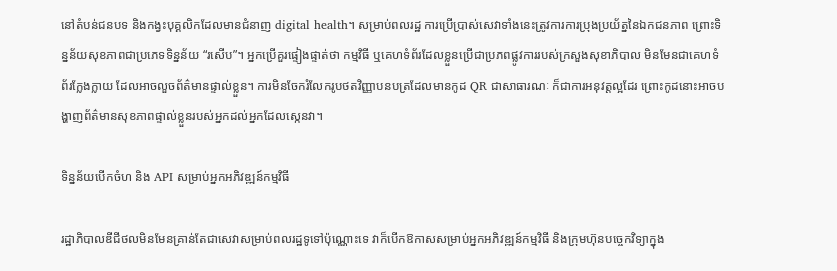នៅតំបន់ជនបទ និងកង្វះបុគ្គលិកដែលមានជំនាញ digital health។ សម្រាប់ពលរដ្ឋ ការប្រើប្រាស់សេវាទាំងនេះត្រូវការការប្រុងប្រយ័ត្ននៃឯកជនភាព ព្រោះទិន្នន័យសុខភាពជាប្រភេទទិន្នន័យ “រសើប”។ អ្នកប្រើគួរផ្ទៀងផ្ទាត់ថា កម្មវិធី ឬគេហទំព័រដែលខ្លួនប្រើជាប្រភពផ្លូវការរបស់ក្រសួងសុខាភិបាល មិនមែនជាគេហទំព័រក្លែងក្លាយ ដែលអាចលួចព័ត៌មានផ្ទាល់ខ្លួន។ ការមិនចែករំលែករូបថតវិញ្ញាបនបត្រដែលមានកូដ QR ជាសាធារណៈ ក៏ជាការអនុវត្តល្អដែរ ព្រោះកូដនោះអាចបង្ហាញព័ត៌មានសុខភាពផ្ទាល់ខ្លួនរបស់អ្នកដល់អ្នកដែលស្កេនវា។

ទិន្នន័យបើកចំហ និង API សម្រាប់អ្នកអភិវឌ្ឍន៍កម្មវិធី

រដ្ឋាភិបាលឌីជីថលមិនមែនគ្រាន់តែជាសេវាសម្រាប់ពលរដ្ឋទូទៅប៉ុណ្ណោះទេ វាក៏បើកឱកាសសម្រាប់អ្នកអភិវឌ្ឍន៍កម្មវិធី និងក្រុមហ៊ុនបច្ចេកវិទ្យាក្នុង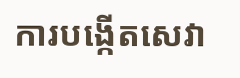ការបង្កើតសេវា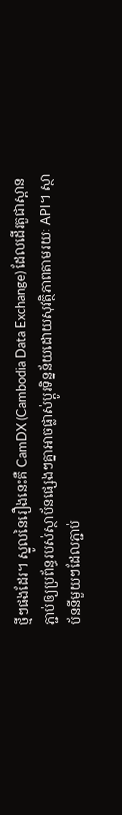ថ្មីៗផងដែរ។ ស្នូលនៃរឿងនេះគឺ CamDX (Cambodia Data Exchange) ដែលដើរតួជាស្ពានភ្ជាប់ឲ្យប្រព័ន្ធរបស់ស្ថាប័នផ្សេងៗគ្នាអាចផ្លាស់ប្តូរទិន្នន័យដោយសុវត្ថិភាពតាមរយៈ API។ ស្ថាប័ននីមួយៗដែលភ្ជាប់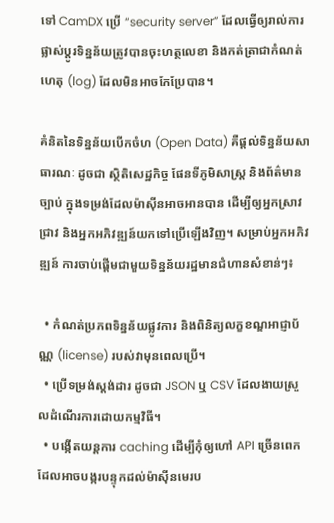ទៅ CamDX ប្រើ “security server” ដែលធ្វើឲ្យរាល់ការផ្លាស់ប្តូរទិន្នន័យត្រូវបានចុះហត្ថលេខា និងកត់ត្រាជាកំណត់ហេតុ (log) ដែលមិនអាចកែប្រែបាន។

គំនិតនៃទិន្នន័យបើកចំហ (Open Data) គឺផ្តល់ទិន្នន័យសាធារណៈ ដូចជា ស្ថិតិសេដ្ឋកិច្ច ផែនទីភូមិសាស្ត្រ និងព័ត៌មានច្បាប់ ក្នុងទម្រង់ដែលម៉ាស៊ីនអាចអានបាន ដើម្បីឲ្យអ្នកស្រាវជ្រាវ និងអ្នកអភិវឌ្ឍន៍យកទៅប្រើឡើងវិញ។ សម្រាប់អ្នកអភិវឌ្ឍន៍ ការចាប់ផ្តើមជាមួយទិន្នន័យរដ្ឋមានជំហានសំខាន់ៗ៖

  • កំណត់ប្រភពទិន្នន័យផ្លូវការ និងពិនិត្យលក្ខខណ្ឌអាជ្ញាប័ណ្ណ (license) របស់វាមុនពេលប្រើ។
  • ប្រើទម្រង់ស្តង់ដារ ដូចជា JSON ឬ CSV ដែលងាយស្រួលដំណើរការដោយកម្មវិធី។
  • បង្កើតយន្តការ caching ដើម្បីកុំឲ្យហៅ API ច្រើនពេកដែលអាចបង្ករបន្ទុកដល់ម៉ាស៊ីនមេរប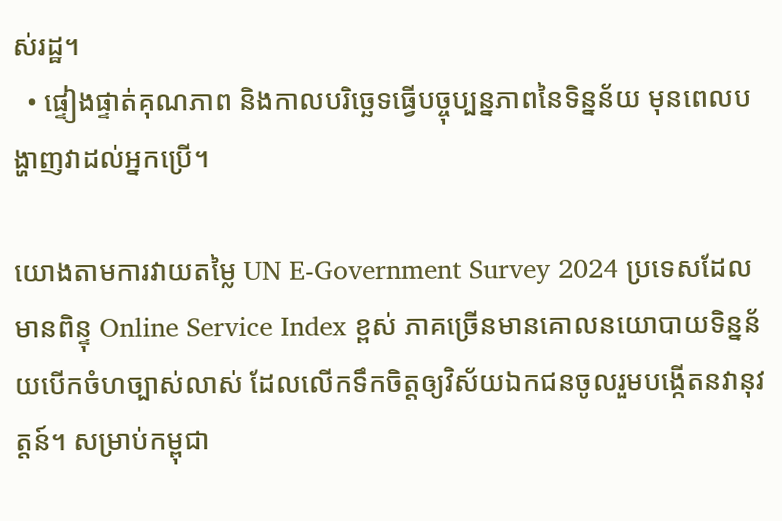ស់រដ្ឋ។
  • ផ្ទៀងផ្ទាត់គុណភាព និងកាលបរិច្ឆេទធ្វើបច្ចុប្បន្នភាពនៃទិន្នន័យ មុនពេលបង្ហាញវាដល់អ្នកប្រើ។

យោងតាមការវាយតម្លៃ UN E-Government Survey 2024 ប្រទេសដែលមានពិន្ទុ Online Service Index ខ្ពស់ ភាគច្រើនមានគោលនយោបាយទិន្នន័យបើកចំហច្បាស់លាស់ ដែលលើកទឹកចិត្តឲ្យវិស័យឯកជនចូលរួមបង្កើតនវានុវត្តន៍។ សម្រាប់កម្ពុជា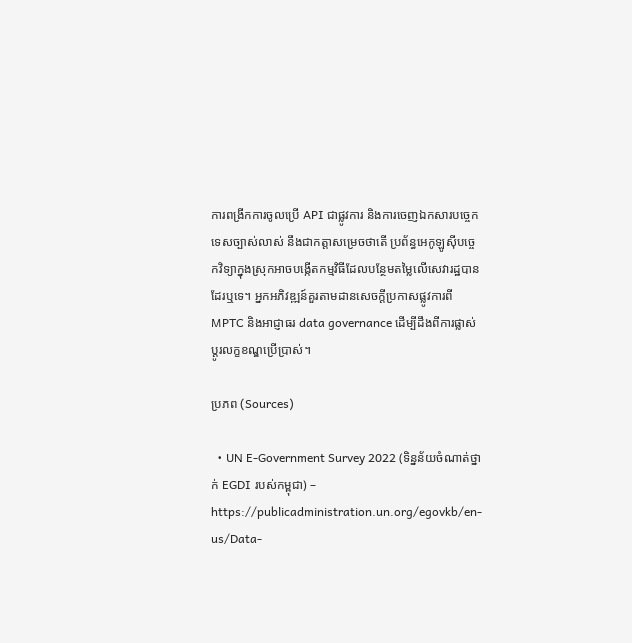ការពង្រីកការចូលប្រើ API ជាផ្លូវការ និងការចេញឯកសារបច្ចេកទេសច្បាស់លាស់ នឹងជាកត្តាសម្រេចថាតើ ប្រព័ន្ធអេកូឡូស៊ីបច្ចេកវិទ្យាក្នុងស្រុកអាចបង្កើតកម្មវិធីដែលបន្ថែមតម្លៃលើសេវារដ្ឋបានដែរឬទេ។ អ្នកអភិវឌ្ឍន៍គួរតាមដានសេចក្តីប្រកាសផ្លូវការពី MPTC និងអាជ្ញាធរ data governance ដើម្បីដឹងពីការផ្លាស់ប្តូរលក្ខខណ្ឌប្រើប្រាស់។

ប្រភព (Sources)

  • UN E-Government Survey 2022 (ទិន្នន័យចំណាត់ថ្នាក់ EGDI របស់កម្ពុជា) – https://publicadministration.un.org/egovkb/en-us/Data-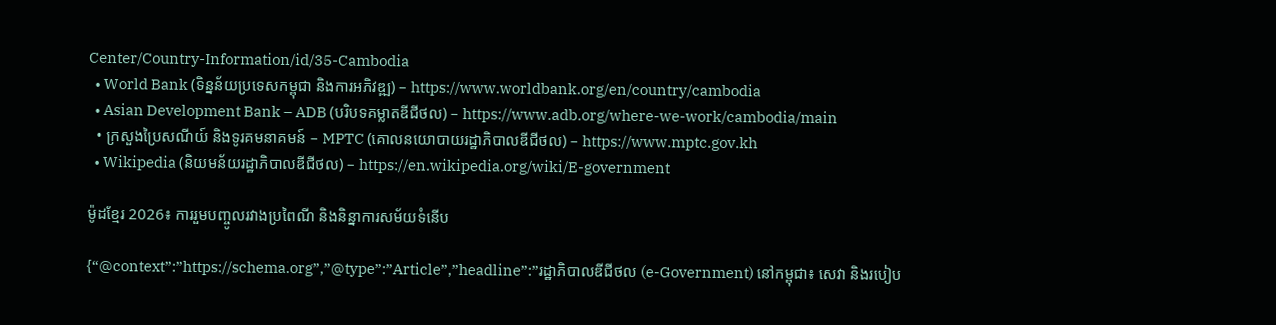Center/Country-Information/id/35-Cambodia
  • World Bank (ទិន្នន័យប្រទេសកម្ពុជា និងការអភិវឌ្ឍ) – https://www.worldbank.org/en/country/cambodia
  • Asian Development Bank – ADB (បរិបទគម្លាតឌីជីថល) – https://www.adb.org/where-we-work/cambodia/main
  • ក្រសួងប្រៃសណីយ៍ និងទូរគមនាគមន៍ – MPTC (គោលនយោបាយរដ្ឋាភិបាលឌីជីថល) – https://www.mptc.gov.kh
  • Wikipedia (និយមន័យរដ្ឋាភិបាលឌីជីថល) – https://en.wikipedia.org/wiki/E-government

ម៉ូដខ្មែរ 2026៖ ការរួមបញ្ចូលរវាងប្រពៃណី និងនិន្នាការសម័យទំនើប

{“@context”:”https://schema.org”,”@type”:”Article”,”headline”:”រដ្ឋាភិបាលឌីជីថល (e-Government) នៅកម្ពុជា៖ សេវា និងរបៀប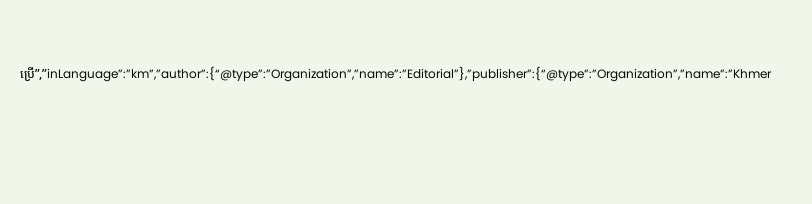ប្រើ”,”inLanguage”:”km”,”author”:{“@type”:”Organization”,”name”:”Editorial”},”publisher”:{“@type”:”Organization”,”name”:”Khmer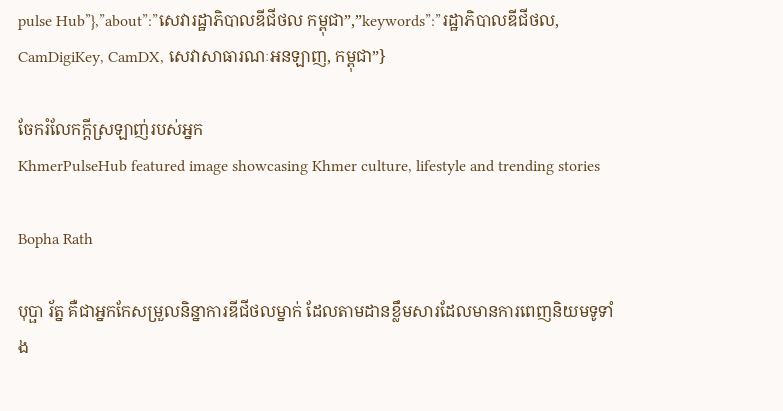pulse Hub”},”about”:”សេវារដ្ឋាភិបាលឌីជីថល កម្ពុជា”,”keywords”:”រដ្ឋាភិបាលឌីជីថល, CamDigiKey, CamDX, សេវាសាធារណៈអនឡាញ, កម្ពុជា”}

ចែករំលែកក្ដីស្រឡាញ់របស់អ្នក
KhmerPulseHub featured image showcasing Khmer culture, lifestyle and trending stories

Bopha Rath

បុប្ផា រ័ត្ន គឺជាអ្នកកែសម្រួលនិន្នាការឌីជីថលម្នាក់ ដែលតាមដានខ្លឹមសារដែលមានការពេញនិយមទូទាំង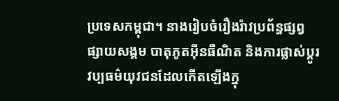ប្រទេសកម្ពុជា។ នាងរៀបចំរឿងរ៉ាវប្រព័ន្ធផ្សព្វផ្សាយសង្គម បាតុភូតអ៊ីនធឺណិត និងការផ្លាស់ប្តូរវប្បធម៌យុវជនដែលកើតឡើងក្នុ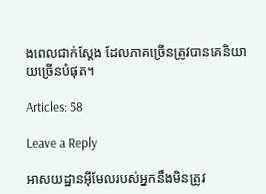ងពេលជាក់ស្តែង ដែលភាគច្រើនត្រូវបានគេនិយាយច្រើនបំផុត។

Articles: 58

Leave a Reply

អាសយដ្ឋានអ៊ីមែលរបស់អ្នកនឹងមិនត្រូវ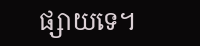ផ្សាយទេ។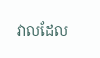វាលដែល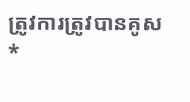ត្រូវការត្រូវបានគូស *